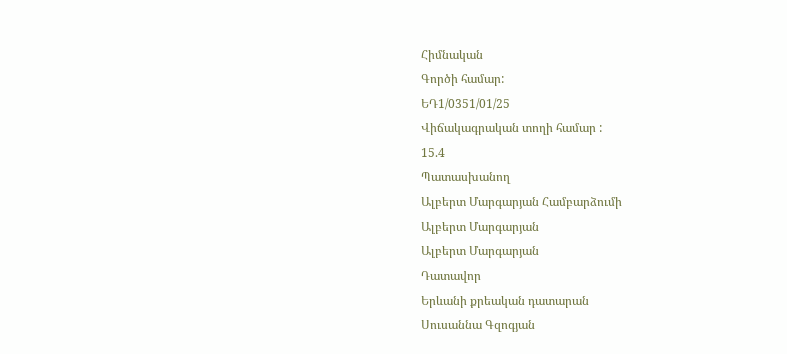Հիմնական
Գործի համար:
ԵԴ1/0351/01/25
Վիճակագրական տողի համար :
15.4
Պատասխանող
Ալբերտ Մարգարյան Համբարձումի
Ալբերտ Մարգարյան
Ալբերտ Մարգարյան
Դատավոր
Երևանի քրեական դատարան
Սուսաննա Գզոգյան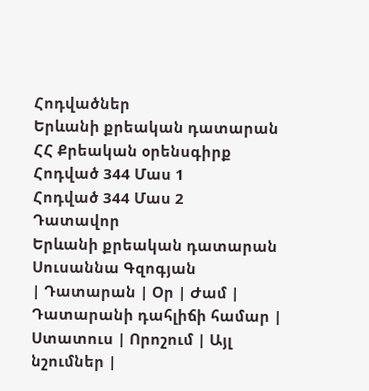Հոդվածներ
Երևանի քրեական դատարան
ՀՀ Քրեական օրենսգիրք
Հոդված 344 Մաս 1
Հոդված 344 Մաս 2
Դատավոր
Երևանի քրեական դատարան
Սուսաննա Գզոգյան
| Դատարան | Օր | Ժամ | Դատարանի դահլիճի համար | Ստատուս | Որոշում | Այլ նշումներ |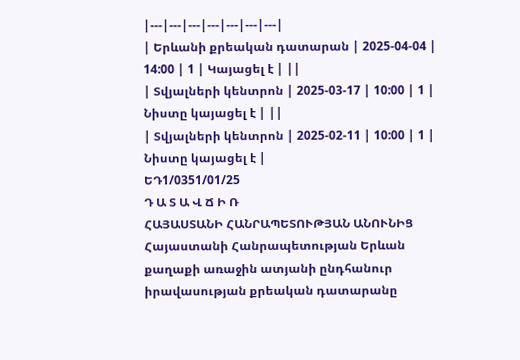|---|---|---|---|---|---|---|
| Երևանի քրեական դատարան | 2025-04-04 | 14:00 | 1 | Կայացել է | ||
| Տվյալների կենտրոն | 2025-03-17 | 10:00 | 1 | Նիստը կայացել է | ||
| Տվյալների կենտրոն | 2025-02-11 | 10:00 | 1 | Նիստը կայացել է |
ԵԴ1/0351/01/25
Դ Ա Տ Ա Վ Ճ Ի Ռ
ՀԱՅԱՍՏԱՆԻ ՀԱՆՐԱՊԵՏՈՒԹՅԱՆ ԱՆՈՒՆԻՑ
Հայաստանի Հանրապետության Երևան քաղաքի առաջին ատյանի ընդհանուր իրավասության քրեական դատարանը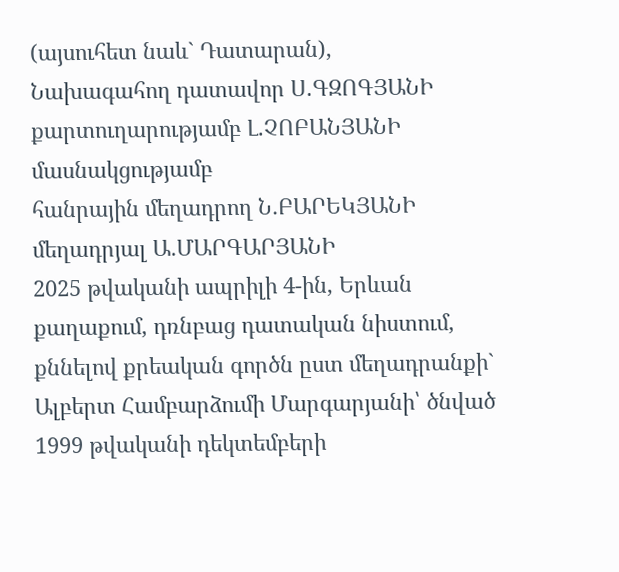(այսուհետ նաև` Դատարան),
Նախագահող դատավոր Ս.ԳԶՈԳՅԱՆԻ
քարտուղարությամբ Լ.ՉՈԲԱՆՅԱՆԻ
մասնակցությամբ
հանրային մեղադրող Ն․ԲԱՐԵԿՅԱՆԻ
մեղադրյալ Ա․ՄԱՐԳԱՐՅԱՆԻ
2025 թվականի ապրիլի 4-ին, Երևան քաղաքում, դռնբաց դատական նիստում, քննելով քրեական գործն ըստ մեղադրանքի`
Ալբերտ Համբարձումի Մարգարյանի՝ ծնված 1999 թվականի դեկտեմբերի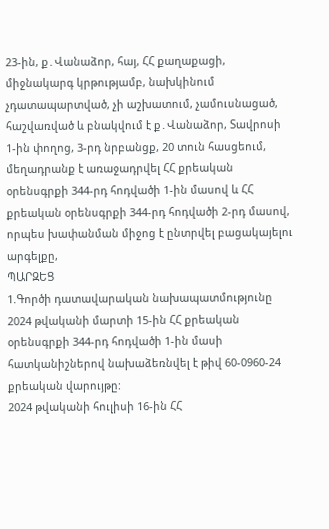23-ին, ք․Վանաձոր, հայ, ՀՀ քաղաքացի, միջնակարգ կրթությամբ, նախկինում չդատապարտված, չի աշխատում, չամուսնացած, հաշվառված և բնակվում է ք․Վանաձոր, Տավրոսի 1-ին փողոց, 3-րդ նրբանցք, 20 տուն հասցեում, մեղադրանք է առաջադրվել ՀՀ քրեական օրենսգրքի 344-րդ հոդվածի 1-ին մասով և ՀՀ քրեական օրենսգրքի 344-րդ հոդվածի 2-րդ մասով, որպես խափանման միջոց է ընտրվել բացակայելու արգելքը,
ՊԱՐԶԵՑ
1.Գործի դատավարական նախապատմությունը
2024 թվականի մարտի 15-ին ՀՀ քրեական օրենսգրքի 344-րդ հոդվածի 1-ին մասի հատկանիշներով նախաձեռնվել է թիվ 60-0960-24 քրեական վարույթը:
2024 թվականի հուլիսի 16-ին ՀՀ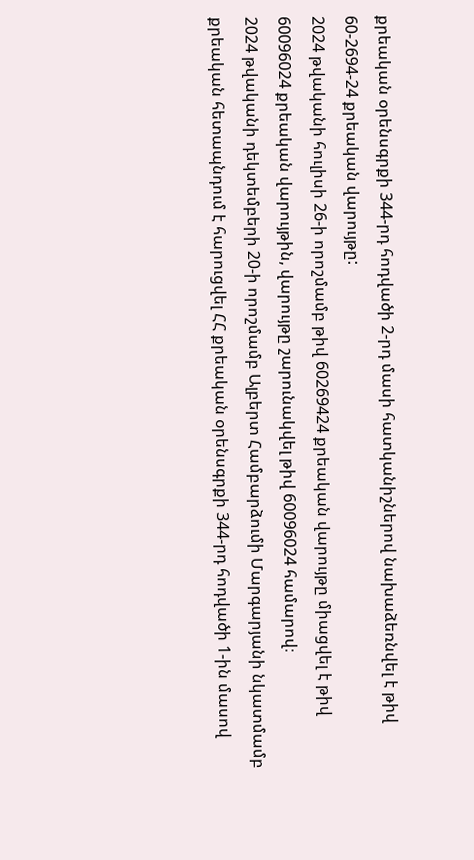քրեական օրենսգրքի 344-րդ հոդվածի 2-րդ մասի հատկանիշներով նախաձեռնվել է թիվ 60-2694-24 քրեական վարույթը:
2024 թվականի հուլիսի 26-ի որոշմամբ թիվ 60269424 քրեական վարույթը միացվել է թիվ 60096024 քրեական վարույթին, վարույթը շարունակվել թիվ 60096024 համարով։
2024 թվականի դեկտեմբերի 20-ի որոշմամբ Ալբերտ Համբարձումի Մարգարյանի նկատմամբ քրեական հետապնդում է հարուցվել ՀՀ քրեական օրենսգրքի 344-րդ հոդվածի 1-ին մասով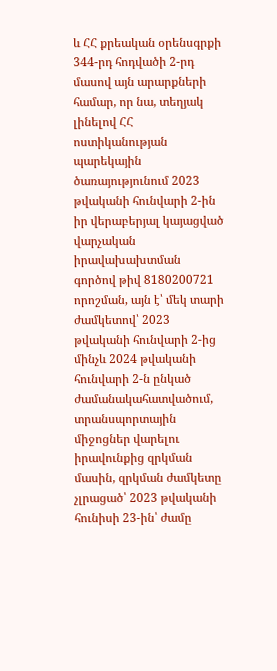և ՀՀ քրեական օրենսգրքի 344-րդ հոդվածի 2-րդ մասով այն արարքների համար, որ նա, տեղյակ լինելով ՀՀ ոստիկանության պարեկային ծառայությունում 2023 թվականի հունվարի 2-ին իր վերաբերյալ կայացված վարչական իրավախախտման գործով թիվ 8180200721 որոշման, այն է՝ մեկ տարի ժամկետով՝ 2023 թվականի հունվարի 2-ից մինչև 2024 թվականի հունվարի 2-ն ընկած ժամանակահատվածում, տրանսպորտային միջոցներ վարելու իրավունքից զրկման մասին, զրկման ժամկետը չլրացած՝ 2023 թվականի հունիսի 23-ին՝ ժամը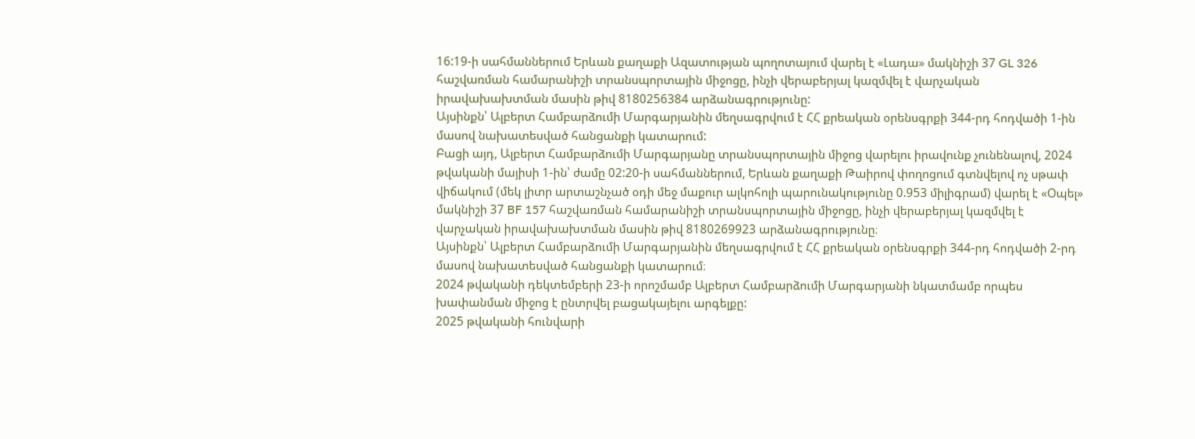16:19-ի սահմաններում Երևան քաղաքի Ազատության պողոտայում վարել է «Լադա» մակնիշի 37 GL 326 հաշվառման համարանիշի տրանսպորտային միջոցը, ինչի վերաբերյալ կազմվել է վարչական իրավախախտման մասին թիվ 8180256384 արձանագրությունը:
Այսինքն՝ Ալբերտ Համբարձումի Մարգարյանին մեղսագրվում է ՀՀ քրեական օրենսգրքի 344-րդ հոդվածի 1-ին մասով նախատեսված հանցանքի կատարում:
Բացի այդ, Ալբերտ Համբարձումի Մարգարյանը տրանսպորտային միջոց վարելու իրավունք չունենալով, 2024 թվականի մայիսի 1-ին՝ ժամը 02:20-ի սահմաններում, Երևան քաղաքի Թաիրով փողոցում գտնվելով ոչ սթափ վիճակում (մեկ լիտր արտաշնչած օդի մեջ մաքուր ալկոհոլի պարունակությունը 0.953 միլիգրամ) վարել է «Օպել» մակնիշի 37 BF 157 հաշվառման համարանիշի տրանսպորտային միջոցը, ինչի վերաբերյալ կազմվել է վարչական իրավախախտման մասին թիվ 8180269923 արձանագրությունը։
Այսինքն՝ Ալբերտ Համբարձումի Մարգարյանին մեղսագրվում է ՀՀ քրեական օրենսգրքի 344-րդ հոդվածի 2-րդ մասով նախատեսված հանցանքի կատարում։
2024 թվականի դեկտեմբերի 23-ի որոշմամբ Ալբերտ Համբարձումի Մարգարյանի նկատմամբ որպես խափանման միջոց է ընտրվել բացակայելու արգելքը:
2025 թվականի հունվարի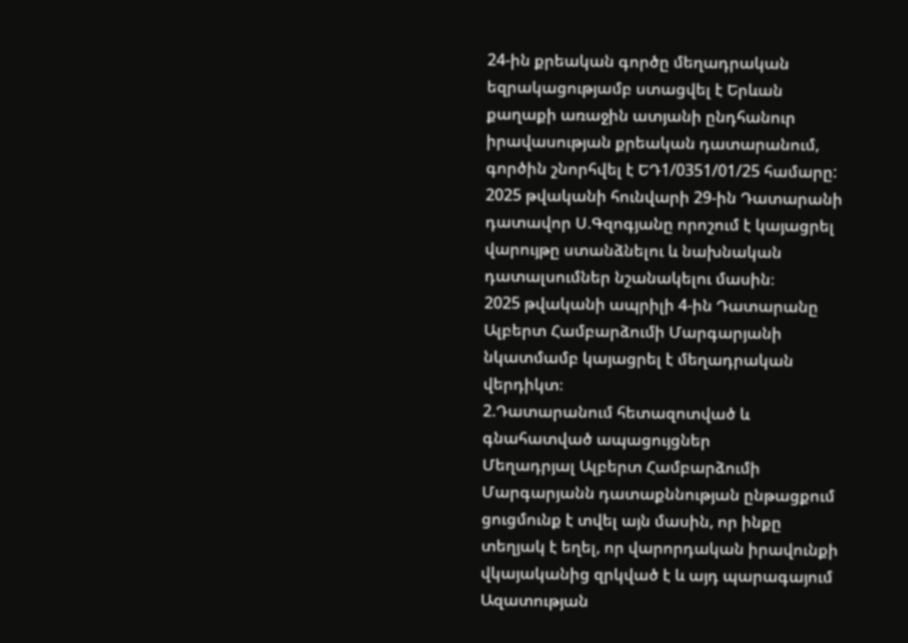24-ին քրեական գործը մեղադրական եզրակացությամբ ստացվել է Երևան քաղաքի առաջին ատյանի ընդհանուր իրավասության քրեական դատարանում, գործին շնորհվել է ԵԴ1/0351/01/25 համարը:
2025 թվականի հունվարի 29-ին Դատարանի դատավոր Ս.Գզոգյանը որոշում է կայացրել վարույթը ստանձնելու և նախնական դատալսումներ նշանակելու մասին։
2025 թվականի ապրիլի 4-ին Դատարանը Ալբերտ Համբարձումի Մարգարյանի նկատմամբ կայացրել է մեղադրական վերդիկտ։
2.Դատարանում հետազոտված և գնահատված ապացույցներ
Մեղադրյալ Ալբերտ Համբարձումի Մարգարյանն դատաքննության ընթացքում ցուցմունք է տվել այն մասին, որ ինքը տեղյակ է եղել, որ վարորդական իրավունքի վկայականից զրկված է և այդ պարագայում Ազատության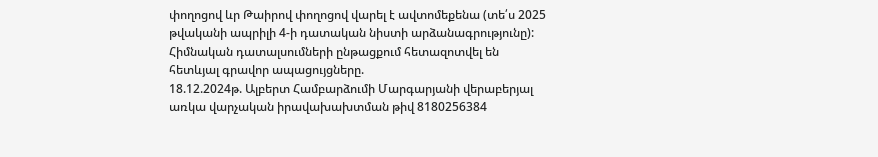փողոցով ևր Թաիրով փողոցով վարել է ավտոմեքենա (տե՛ս 2025 թվականի ապրիլի 4-ի դատական նիստի արձանագրությունը):
Հիմնական դատալսումների ընթացքում հետազոտվել են հետևյալ գրավոր ապացույցները.
18.12.2024թ. Ալբերտ Համբարձումի Մարգարյանի վերաբերյալ առկա վարչական իրավախախտման թիվ 8180256384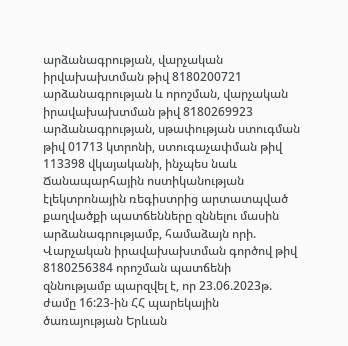արձանագրության, վարչական իրվախախտման թիվ 8180200721 արձանագրության և որոշման, վարչական իրավախախտման թիվ 8180269923 արձանագրության, սթափության ստուգման թիվ 01713 կտրոնի, ստուգաչափման թիվ 113398 վկայականի, ինչպես նաև Ճանապարհային ոստիկանության էլեկտրոնային ռեգիստրից արտատպված քաղվածքի պատճենները զննելու մասին արձանագրությամբ, համաձայն որի.
Վարչական իրավախախտման գործով թիվ 8180256384 որոշման պատճենի զննությամբ պարզվել է, որ 23.06.2023թ. ժամը 16:23-ին ՀՀ պարեկային ծառայության Երևան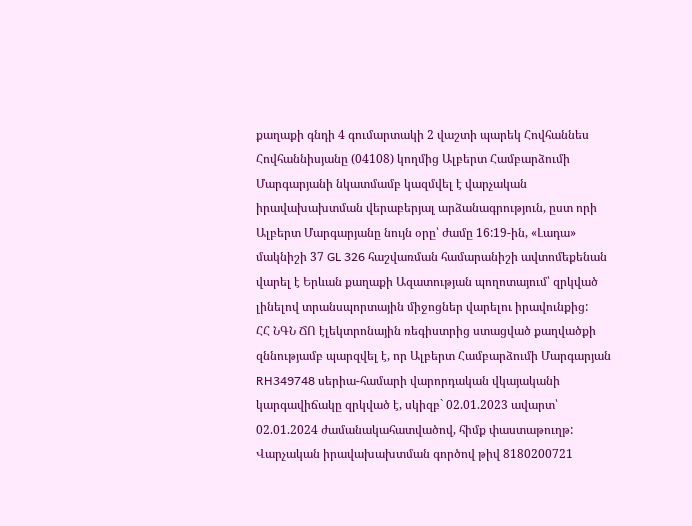քաղաքի գնդի 4 գումարտակի 2 վաշտի պարեկ Հովհաննես Հովհաննիսյանը (04108) կողմից Ալբերտ Համբարձումի Մարգարյանի նկատմամբ կազմվել է վարչական իրավախախտման վերաբերյալ արձանագրություն, ըստ որի Ալբերտ Մարգարյանը նույն օրը՝ ժամը 16:19-ին, «Լադա» մակնիշի 37 GL 326 հաշվառման համարանիշի ավտոմեքենան վարել է Երևան քաղաքի Ազատության պողոտայում՝ զրկված լինելով տրանսպորտային միջոցներ վարելու իրավունքից:
ՀՀ ՆԳՆ ՃՈ էլեկտրոնային ռեգիստրից ստացված քաղվածքի զննությամբ պարզվել է, որ Ալբերտ Համբարձումի Մարգարյան RH349748 սերիա-համարի վարորդական վկայականի կարգավիճակը զրկված է, սկիզբ` 02.01.2023 ավարտ՝ 02.01.2024 ժամանակահատվածով, հիմք փաստաթուղթ:
Վարչական իրավախախտման գործով թիվ 8180200721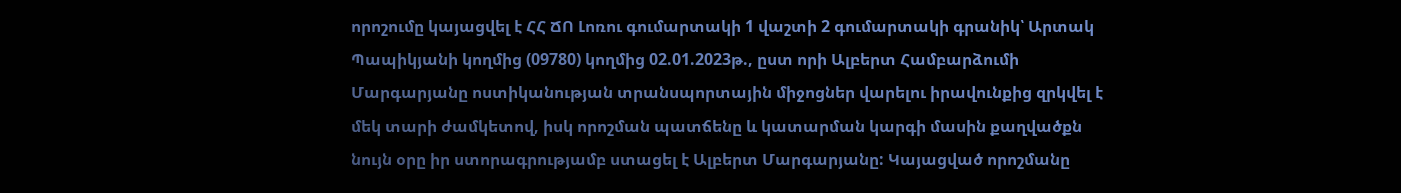որոշումը կայացվել է ՀՀ ՃՈ Լոռու գումարտակի 1 վաշտի 2 գումարտակի գրանիկ՝ Արտակ Պապիկյանի կողմից (09780) կողմից 02.01.2023թ., ըստ որի Ալբերտ Համբարձումի Մարգարյանը ոստիկանության տրանսպորտային միջոցներ վարելու իրավունքից զրկվել է մեկ տարի ժամկետով, իսկ որոշման պատճենը և կատարման կարգի մասին քաղվածքն նույն օրը իր ստորագրությամբ ստացել է Ալբերտ Մարգարյանը: Կայացված որոշմանը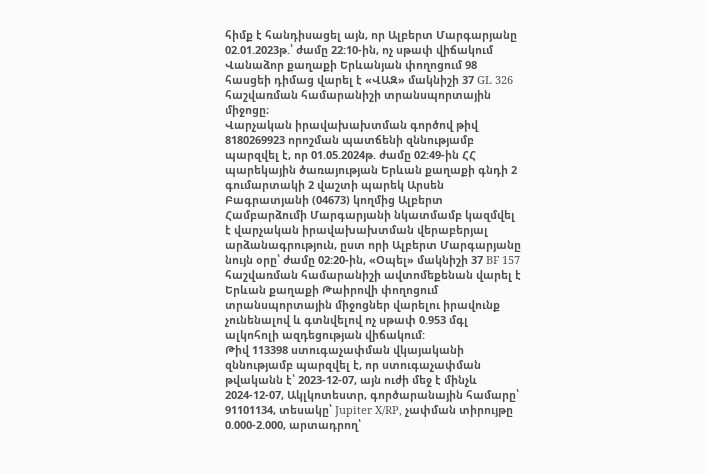հիմք է հանդիսացել այն, որ Ալբերտ Մարգարյանը 02.01.2023թ.՝ ժամը 22:10-ին, ոչ սթափ վիճակում Վանաձոր քաղաքի Երևանյան փողոցում 98 հասցեի դիմաց վարել է «ՎԱԶ» մակնիշի 37 GL 326 հաշվառման համարանիշի տրանսպորտային միջոցը։
Վարչական իրավախախտման գործով թիվ 8180269923 որոշման պատճենի զննությամբ պարզվել է, որ 01.05.2024թ. ժամը 02:49-ին ՀՀ պարեկային ծառայության Երևան քաղաքի գնդի 2 գումարտակի 2 վաշտի պարեկ Արսեն Բագրատյանի (04673) կողմից Ալբերտ Համբարձումի Մարգարյանի նկատմամբ կազմվել է վարչական իրավախախտման վերաբերյալ արձանագրություն, ըստ որի Ալբերտ Մարգարյանը նույն օրը՝ ժամը 02:20-ին, «Օպել» մակնիշի 37 BF 157 հաշվառման համարանիշի ավտոմեքենան վարել է Երևան քաղաքի Թաիրովի փողոցում տրանսպորտային միջոցներ վարելու իրավունք չունենալով և գտնվելով ոչ սթափ 0.953 մգլ ալկոհոլի ազդեցության վիճակում:
Թիվ 113398 ստուգաչափման վկայականի զննությամբ պարզվել է, որ ստուգաչափման թվականն է՝ 2023-12-07, այն ուժի մեջ է մինչև 2024-12-07, Ակլկոտեստր, գործարանային համարը՝ 91101134, տեսակը՝ Jupiter X/RP, չափման տիրույթը 0.000-2.000, արտադրող՝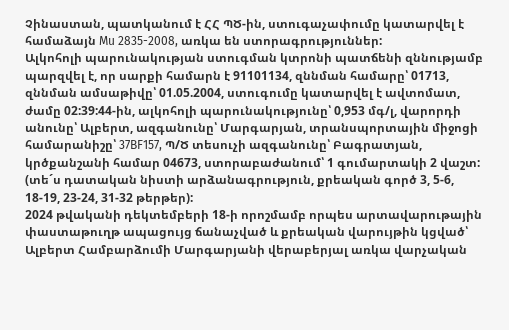Չինաստան, պատկանում է ՀՀ ՊԾ-ին, ստուգաչափումը կատարվել է համաձայն Mu 2835-2008, առկա են ստորագրություններ:
Ալկոհոլի պարունակության ստուգման կտրոնի պատճենի զննությամբ պարզվել է, որ սարքի համարն է 91101134, զննման համարը՝ 01713, զննման ամսաթիվը՝ 01.05.2004, ստուգումը կատարվել է ավտոմատ, ժամը 02:39:44-ին, ալկոհոլի պարունակությունը՝ 0,953 մգ/լ, վարորդի անունը՝ Ալբերտ, ազգանունը՝ Մարգարյան, տրանսպորտային միջոցի համարանիշը՝ 37BF157, Պ/Ծ տեսուչի ազգանունը՝ Բագրատյան, կրծքանշանի համար 04673, ստորաբաժանում՝ 1 գումարտակի 2 վաշտ: (տե´ս դատական նիստի արձանագրություն, քրեական գործ 3, 5-6, 18-19, 23-24, 31-32 թերթեր):
2024 թվականի դեկտեմբերի 18-ի որոշմամբ որպես արտավարութային փաստաթուղթ ապացույց ճանաչված և քրեական վարույթին կցված՝ Ալբերտ Համբարձումի Մարգարյանի վերաբերյալ առկա վարչական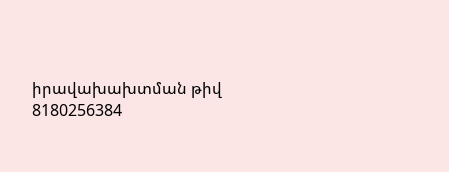իրավախախտման թիվ 8180256384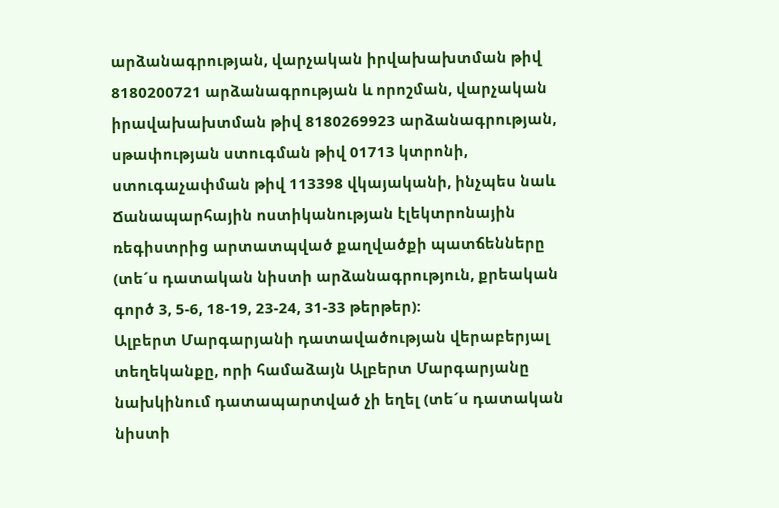արձանագրության, վարչական իրվախախտման թիվ 8180200721 արձանագրության և որոշման, վարչական իրավախախտման թիվ 8180269923 արձանագրության, սթափության ստուգման թիվ 01713 կտրոնի, ստուգաչափման թիվ 113398 վկայականի, ինչպես նաև Ճանապարհային ոստիկանության էլեկտրոնային ռեգիստրից արտատպված քաղվածքի պատճենները (տե´ս դատական նիստի արձանագրություն, քրեական գործ 3, 5-6, 18-19, 23-24, 31-33 թերթեր):
Ալբերտ Մարգարյանի դատավածության վերաբերյալ տեղեկանքը, որի համաձայն Ալբերտ Մարգարյանը նախկինում դատապարտված չի եղել (տե´ս դատական նիստի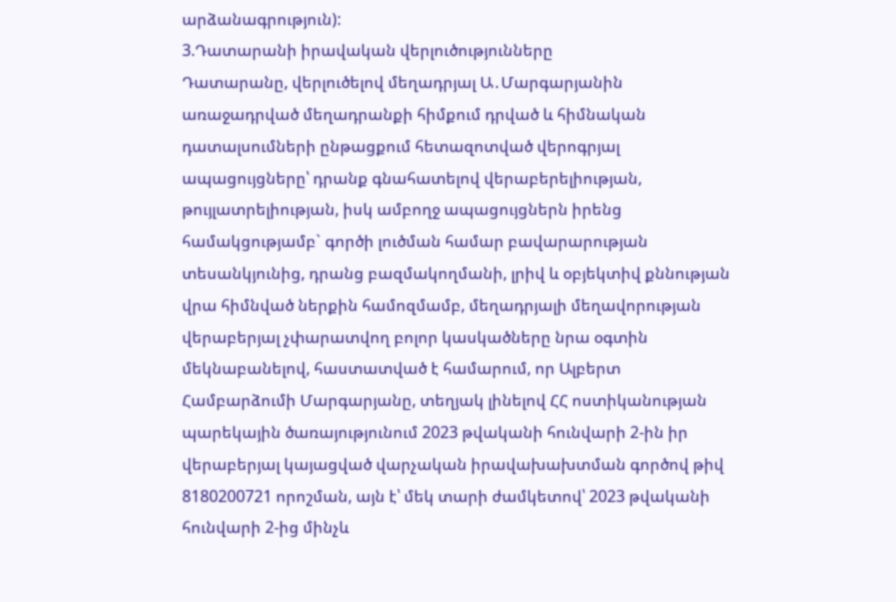արձանագրություն):
3.Դատարանի իրավական վերլուծությունները
Դատարանը, վերլուծելով մեղադրյալ Ա․Մարգարյանին առաջադրված մեղադրանքի հիմքում դրված և հիմնական դատալսումների ընթացքում հետազոտված վերոգրյալ ապացույցները՝ դրանք գնահատելով վերաբերելիության, թույլատրելիության, իսկ ամբողջ ապացույցներն իրենց համակցությամբ` գործի լուծման համար բավարարության տեսանկյունից, դրանց բազմակողմանի, լրիվ և օբյեկտիվ քննության վրա հիմնված ներքին համոզմամբ, մեղադրյալի մեղավորության վերաբերյալ չփարատվող բոլոր կասկածները նրա օգտին մեկնաբանելով, հաստատված է համարում, որ Ալբերտ Համբարձումի Մարգարյանը, տեղյակ լինելով ՀՀ ոստիկանության պարեկային ծառայությունում 2023 թվականի հունվարի 2-ին իր վերաբերյալ կայացված վարչական իրավախախտման գործով թիվ 8180200721 որոշման, այն է՝ մեկ տարի ժամկետով՝ 2023 թվականի հունվարի 2-ից մինչև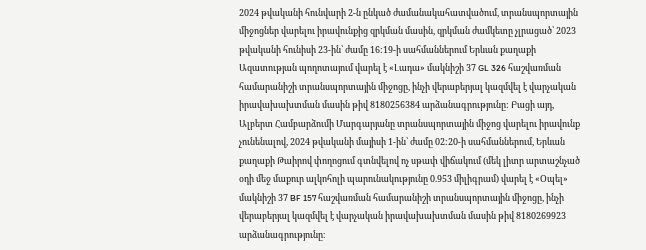2024 թվականի հունվարի 2-ն ընկած ժամանակահատվածում, տրանսպորտային միջոցներ վարելու իրավունքից զրկման մասին, զրկման ժամկետը չլրացած՝ 2023 թվականի հունիսի 23-ին՝ ժամը 16:19-ի սահմաններում Երևան քաղաքի Ազատության պողոտայում վարել է «Լադա» մակնիշի 37 GL 326 հաշվառման համարանիշի տրանսպորտային միջոցը, ինչի վերաբերյալ կազմվել է վարչական իրավախախտման մասին թիվ 8180256384 արձանագրությունը: Բացի այդ, Ալբերտ Համբարձումի Մարգարյանը տրանսպորտային միջոց վարելու իրավունք չունենալով, 2024 թվականի մայիսի 1-ին՝ ժամը 02:20-ի սահմաններում, Երևան քաղաքի Թաիրով փողոցում գտնվելով ոչ սթափ վիճակում (մեկ լիտր արտաշնչած օդի մեջ մաքուր ալկոհոլի պարունակությունը 0.953 միլիգրամ) վարել է «Օպել» մակնիշի 37 BF 157 հաշվառման համարանիշի տրանսպորտային միջոցը, ինչի վերաբերյալ կազմվել է վարչական իրավախախտման մասին թիվ 8180269923 արձանագրությունը։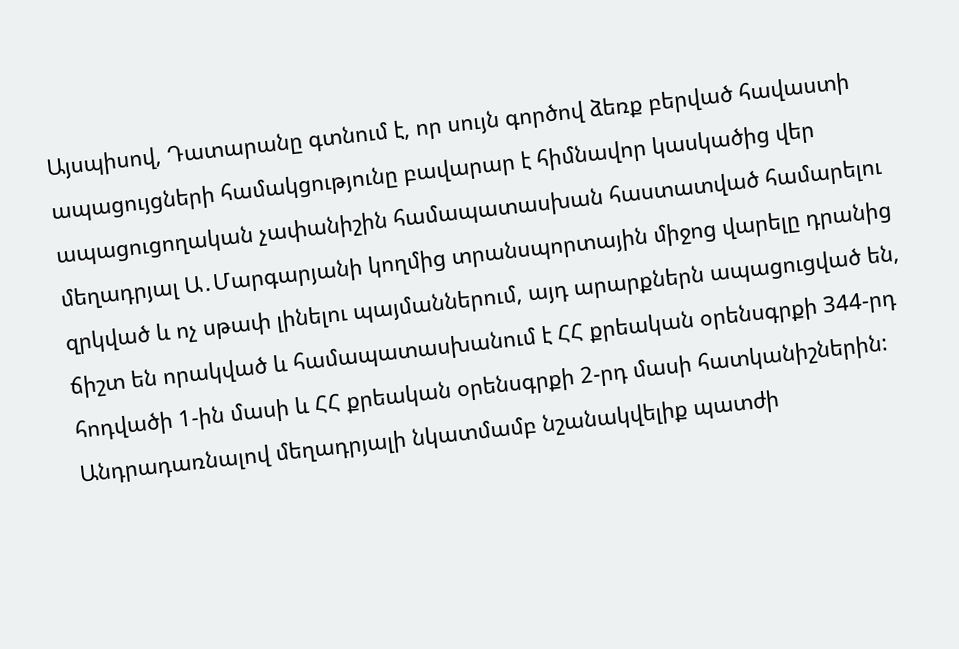Այսպիսով, Դատարանը գտնում է, որ սույն գործով ձեռք բերված հավաստի ապացույցների համակցությունը բավարար է հիմնավոր կասկածից վեր ապացուցողական չափանիշին համապատասխան հաստատված համարելու մեղադրյալ Ա․Մարգարյանի կողմից տրանսպորտային միջոց վարելը դրանից զրկված և ոչ սթափ լինելու պայմաններում, այդ արարքներն ապացուցված են, ճիշտ են որակված և համապատասխանում է ՀՀ քրեական օրենսգրքի 344-րդ հոդվածի 1-ին մասի և ՀՀ քրեական օրենսգրքի 2-րդ մասի հատկանիշներին:
Անդրադառնալով մեղադրյալի նկատմամբ նշանակվելիք պատժի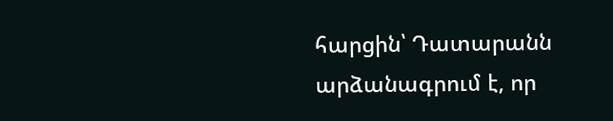հարցին՝ Դատարանն արձանագրում է, որ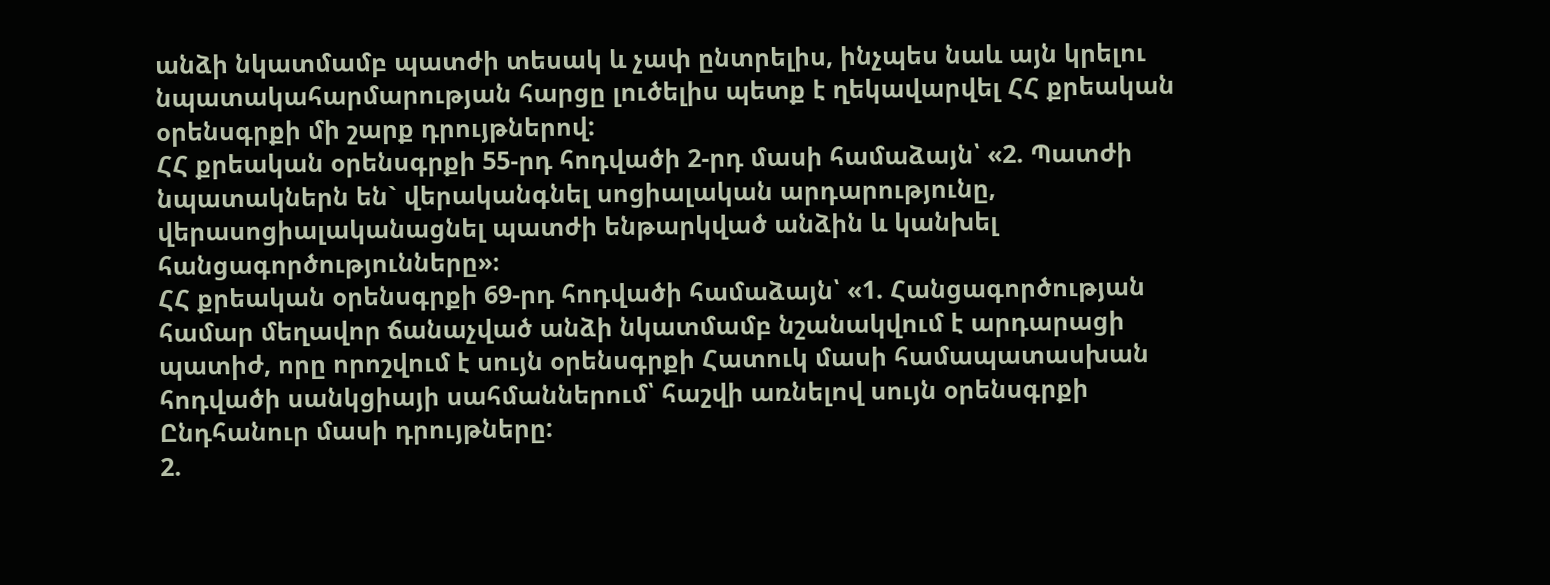անձի նկատմամբ պատժի տեսակ և չափ ընտրելիս, ինչպես նաև այն կրելու նպատակահարմարության հարցը լուծելիս պետք է ղեկավարվել ՀՀ քրեական օրենսգրքի մի շարք դրույթներով:
ՀՀ քրեական օրենսգրքի 55-րդ հոդվածի 2-րդ մասի համաձայն՝ «2. Պատժի նպատակներն են` վերականգնել սոցիալական արդարությունը, վերասոցիալականացնել պատժի ենթարկված անձին և կանխել հանցագործությունները»։
ՀՀ քրեական օրենսգրքի 69-րդ հոդվածի համաձայն՝ «1. Հանցագործության համար մեղավոր ճանաչված անձի նկատմամբ նշանակվում է արդարացի պատիժ, որը որոշվում է սույն օրենսգրքի Հատուկ մասի համապատասխան հոդվածի սանկցիայի սահմաններում՝ հաշվի առնելով սույն օրենսգրքի Ընդհանուր մասի դրույթները:
2.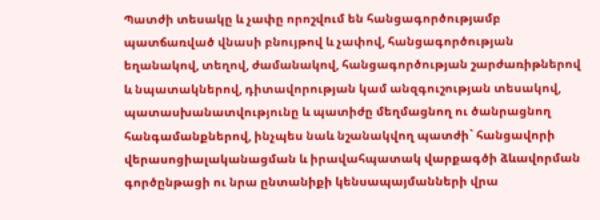Պատժի տեսակը և չափը որոշվում են հանցագործությամբ պատճառված վնասի բնույթով և չափով, հանցագործության եղանակով, տեղով, ժամանակով, հանցագործության շարժառիթներով և նպատակներով, դիտավորության կամ անզգուշության տեսակով, պատասխանատվությունը և պատիժը մեղմացնող ու ծանրացնող հանգամանքներով, ինչպես նաև նշանակվող պատժի` հանցավորի վերասոցիալականացման և իրավահպատակ վարքագծի ձևավորման գործընթացի ու նրա ընտանիքի կենսապայմանների վրա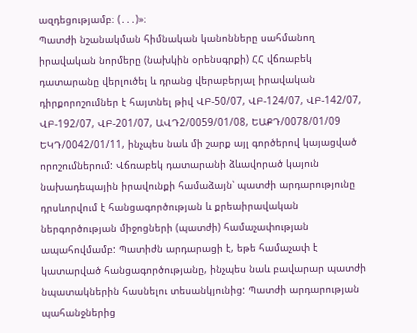ազդեցությամբ։ (․․․)»։
Պատժի նշանակման հիմնական կանոնները սահմանող իրավական նորմերը (նախկին օրենսգրքի) ՀՀ վճռաբեկ դատարանը վերլուծել և դրանց վերաբերյալ իրավական դիրքորոշումներ է հայտնել թիվ ՎԲ-50/07, ՎԲ-124/07, ՎԲ-142/07, ՎԲ-192/07, ՎԲ-201/07, ԱՎԴ2/0059/01/08, ԵԱՔԴ/0078/01/09 ԵԿԴ/0042/01/11, ինչպես նաև մի շարք այլ գործերով կայացված որոշումներում: Վճռաբեկ դատարանի ձևավորած կայուն նախադեպային իրավունքի համաձայն՝ պատժի արդարությունը դրսևորվում է հանցագործության և քրեաիրավական ներգործության միջոցների (պատժի) համաչափության ապահովմամբ: Պատիժն արդարացի է, եթե համաչափ է կատարված հանցագործությանը, ինչպես նաև բավարար պատժի նպատակներին հասնելու տեսանկյունից: Պատժի արդարության պահանջներից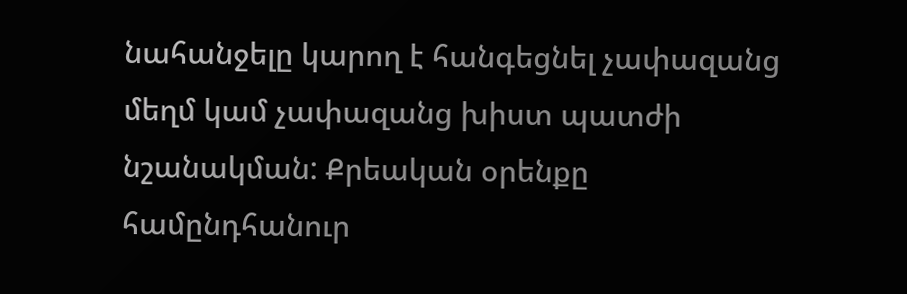նահանջելը կարող է հանգեցնել չափազանց մեղմ կամ չափազանց խիստ պատժի նշանակման: Քրեական օրենքը համընդհանուր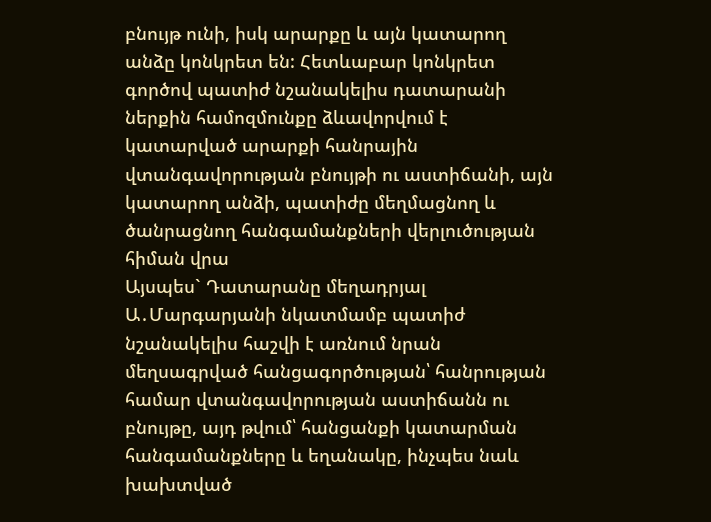բնույթ ունի, իսկ արարքը և այն կատարող անձը կոնկրետ են: Հետևաբար կոնկրետ գործով պատիժ նշանակելիս դատարանի ներքին համոզմունքը ձևավորվում է կատարված արարքի հանրային վտանգավորության բնույթի ու աստիճանի, այն կատարող անձի, պատիժը մեղմացնող և ծանրացնող հանգամանքների վերլուծության հիման վրա
Այսպես` Դատարանը մեղադրյալ Ա․Մարգարյանի նկատմամբ պատիժ նշանակելիս հաշվի է առնում նրան մեղսագրված հանցագործության՝ հանրության համար վտանգավորության աստիճանն ու բնույթը, այդ թվում՝ հանցանքի կատարման հանգամանքները և եղանակը, ինչպես նաև խախտված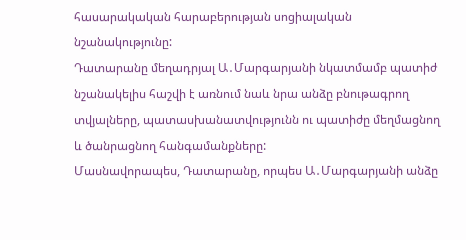հասարակական հարաբերության սոցիալական նշանակությունը:
Դատարանը մեղադրյալ Ա․Մարգարյանի նկատմամբ պատիժ նշանակելիս հաշվի է առնում նաև նրա անձը բնութագրող տվյալները, պատասխանատվությունն ու պատիժը մեղմացնող և ծանրացնող հանգամանքները:
Մասնավորապես, Դատարանը, որպես Ա․Մարգարյանի անձը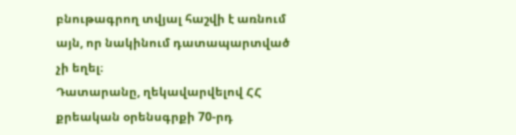բնութագրող տվյալ հաշվի է առնում այն, որ նակինում դատապարտված չի եղել։
Դատարանը, ղեկավարվելով ՀՀ քրեական օրենսգրքի 70-րդ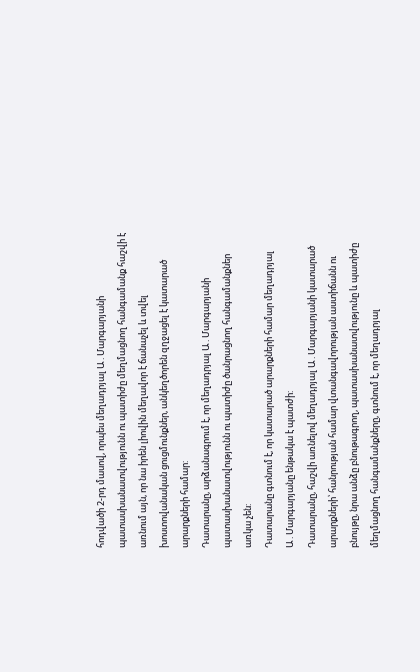հոդվածի 2-րդ մասով, որպես մեղադրյալ Ա․Մարգարյանի պատասխանատվությունն ու պատիժը մեղմացնող հանգամանք հաշվի է առնում այն, որ նա իրեն լիովին մեղավոր է ճանաչել և տվել խոստովանական ցուցմունքներ, անկեղծորեն զղջացել է կատարած արարքների համար:
Դատարանը, արձանագրում է, որ մեղադրյալ Ա․Մարգարյանի պատասխանատվությունն ու պատիժը ծանրացնող հանգամանքներ առկա չեն:
Դատարանը գտնում է, որ կատարած արարքների համար մեղադրյալ Ա․Մարգարյանը ենթակա է պատժի:
Դատարանը, հաշվի առնելով մեղադրյալ Ա․Մարգարյանի կատարած արարքների՝ հանրության համար վտանգավորության աստիճանն ու բնույթը, նրա անձը բնութագրող, պատասխանատվությունը և պատիժը մեղմացնող հանգամանքները, գտնում է, որ մեղադրյալ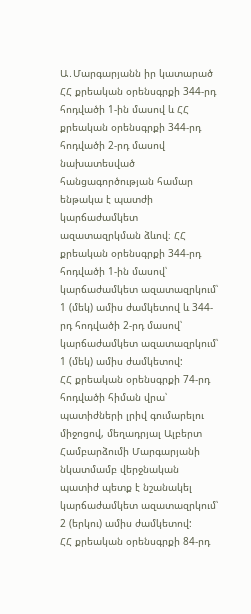Ա․Մարգարյանն իր կատարած ՀՀ քրեական օրենսգրքի 344-րդ հոդվածի 1-ին մասով և ՀՀ քրեական օրենսգրքի 344-րդ հոդվածի 2-րդ մասով նախատեսված հանցագործության համար ենթակա է պատժի կարճաժամկետ ազատազրկման ձևով։ ՀՀ քրեական օրենսգրքի 344-րդ հոդվածի 1-ին մասով՝ կարճաժամկետ ազատազրկում՝ 1 (մեկ) ամիս ժամկետով և 344-րդ հոդվածի 2-րդ մասով՝ կարճաժամկետ ազատազրկում՝ 1 (մեկ) ամիս ժամկետով:
ՀՀ քրեական օրենսգրքի 74-րդ հոդվածի հիման վրա՝ պատիժների լրիվ գումարելու միջոցով, մեղադրյալ Ալբերտ Համբարձումի Մարգարյանի նկատմամբ վերջնական պատիժ պետք է նշանակել կարճաժամկետ ազատազրկում՝ 2 (երկու) ամիս ժամկետով:
ՀՀ քրեական օրենսգրքի 84-րդ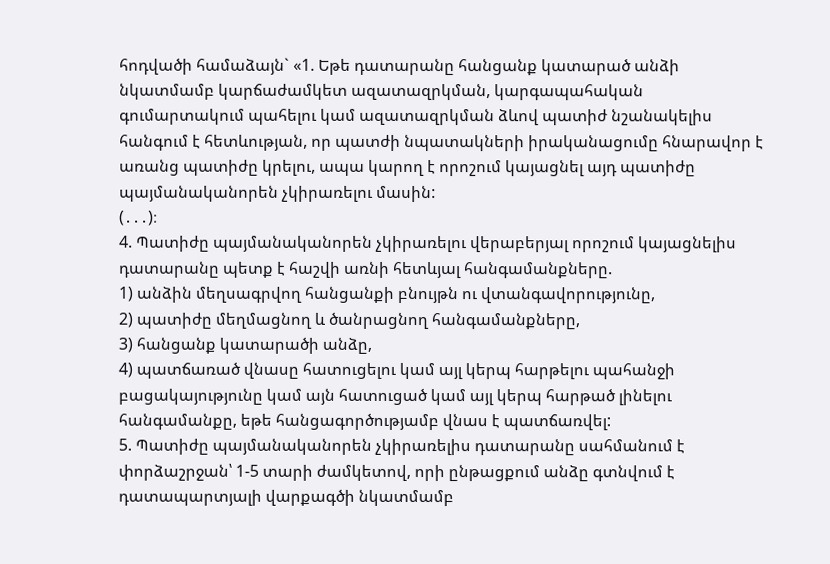հոդվածի համաձայն` «1. Եթե դատարանը հանցանք կատարած անձի նկատմամբ կարճաժամկետ ազատազրկման, կարգապահական գումարտակում պահելու կամ ազատազրկման ձևով պատիժ նշանակելիս հանգում է հետևության, որ պատժի նպատակների իրականացումը հնարավոր է առանց պատիժը կրելու, ապա կարող է որոշում կայացնել այդ պատիժը պայմանականորեն չկիրառելու մասին:
(․․․)։
4. Պատիժը պայմանականորեն չկիրառելու վերաբերյալ որոշում կայացնելիս դատարանը պետք է հաշվի առնի հետևյալ հանգամանքները.
1) անձին մեղսագրվող հանցանքի բնույթն ու վտանգավորությունը,
2) պատիժը մեղմացնող և ծանրացնող հանգամանքները,
3) հանցանք կատարածի անձը,
4) պատճառած վնասը հատուցելու կամ այլ կերպ հարթելու պահանջի բացակայությունը կամ այն հատուցած կամ այլ կերպ հարթած լինելու հանգամանքը, եթե հանցագործությամբ վնաս է պատճառվել:
5. Պատիժը պայմանականորեն չկիրառելիս դատարանը սահմանում է փորձաշրջան՝ 1-5 տարի ժամկետով, որի ընթացքում անձը գտնվում է դատապարտյալի վարքագծի նկատմամբ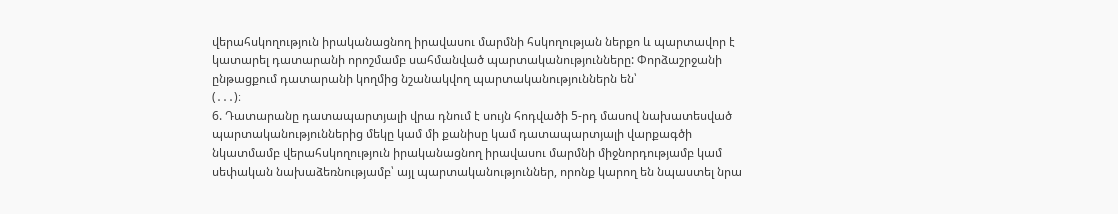վերահսկողություն իրականացնող իրավասու մարմնի հսկողության ներքո և պարտավոր է կատարել դատարանի որոշմամբ սահմանված պարտականությունները: Փորձաշրջանի ընթացքում դատարանի կողմից նշանակվող պարտականություններն են՝
(․․․)։
6. Դատարանը դատապարտյալի վրա դնում է սույն հոդվածի 5-րդ մասով նախատեսված պարտականություններից մեկը կամ մի քանիսը կամ դատապարտյալի վարքագծի նկատմամբ վերահսկողություն իրականացնող իրավասու մարմնի միջնորդությամբ կամ սեփական նախաձեռնությամբ՝ այլ պարտականություններ, որոնք կարող են նպաստել նրա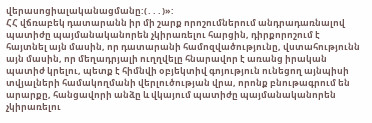վերասոցիալականացմանը:(․․․)»:
ՀՀ վճռաբեկ դատարանն իր մի շարք որոշումներում անդրադառնալով պատիժը պայմանականորեն չկիրառելու հարցին, դիրքորոշում է հայտնել այն մասին, որ դատարանի համոզվածությունը, վստահությունն այն մասին, որ մեղադրյալի ուղղվելը հնարավոր է առանց իրական պատիժ կրելու, պետք է հիմնվի օբյեկտիվ գոյություն ունեցող այնպիսի տվյալների համակողմանի վերլուծության վրա, որոնք բնութագրում են արարքը, հանցավորի անձը և վկայում պատիժը պայմանականորեն չկիրառելու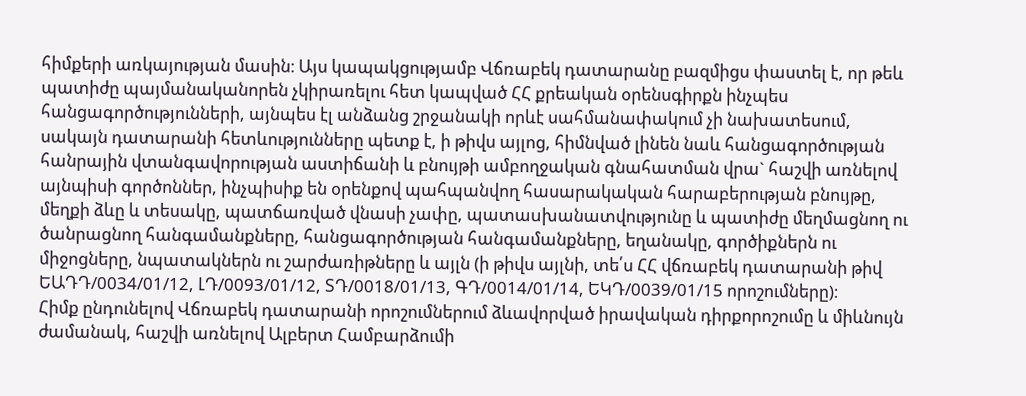հիմքերի առկայության մասին։ Այս կապակցությամբ Վճռաբեկ դատարանը բազմիցս փաստել է, որ թեև պատիժը պայմանականորեն չկիրառելու հետ կապված ՀՀ քրեական օրենսգիրքն ինչպես հանցագործությունների, այնպես էլ անձանց շրջանակի որևէ սահմանափակում չի նախատեսում, սակայն դատարանի հետևությունները պետք է, ի թիվս այլոց, հիմնված լինեն նաև հանցագործության հանրային վտանգավորության աստիճանի և բնույթի ամբողջական գնահատման վրա` հաշվի առնելով այնպիսի գործոններ, ինչպիսիք են օրենքով պահպանվող հասարակական հարաբերության բնույթը, մեղքի ձևը և տեսակը, պատճառված վնասի չափը, պատաuխանատվությունը և պատիժը մեղմացնող ու ծանրացնող հանգամանքները, հանցագործության հանգամանքները, եղանակը, գործիքներն ու միջոցները, նպատակներն ու շարժառիթները և այլն (ի թիվս այլնի, տե՛ս ՀՀ վճռաբեկ դատարանի թիվ ԵԱԴԴ/0034/01/12, ԼԴ/0093/01/12, ՏԴ/0018/01/13, ԳԴ/0014/01/14, ԵԿԴ/0039/01/15 որոշումները)։
Հիմք ընդունելով Վճռաբեկ դատարանի որոշումներում ձևավորված իրավական դիրքորոշումը և միևնույն ժամանակ, հաշվի առնելով Ալբերտ Համբարձումի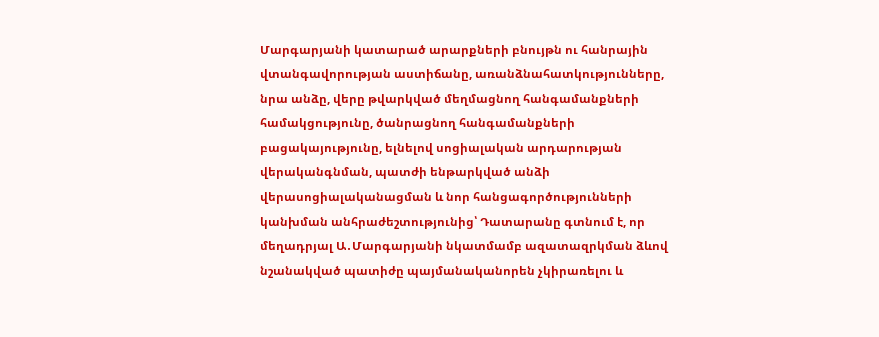Մարգարյանի կատարած արարքների բնույթն ու հանրային վտանգավորության աստիճանը, առանձնահատկությունները, նրա անձը, վերը թվարկված մեղմացնող հանգամանքների համակցությունը, ծանրացնող հանգամանքների բացակայությունը, ելնելով սոցիալական արդարության վերականգնման, պատժի ենթարկված անձի վերասոցիալականացման և նոր հանցագործությունների կանխման անհրաժեշտությունից՝ Դատարանը գտնում է, որ մեղադրյալ Ա․Մարգարյանի նկատմամբ ազատազրկման ձևով նշանակված պատիժը պայմանականորեն չկիրառելու և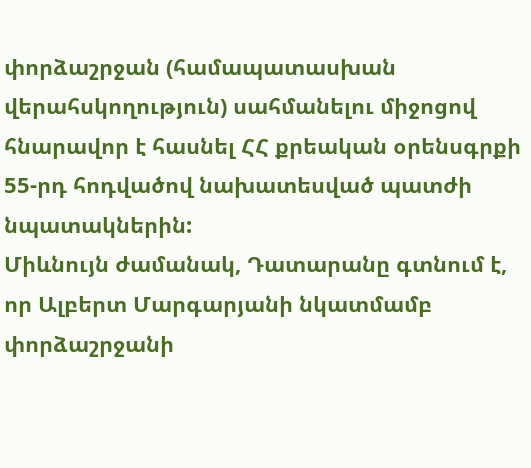փորձաշրջան (համապատասխան վերահսկողություն) սահմանելու միջոցով հնարավոր է հասնել ՀՀ քրեական օրենսգրքի 55-րդ հոդվածով նախատեսված պատժի նպատակներին:
Միևնույն ժամանակ, Դատարանը գտնում է, որ Ալբերտ Մարգարյանի նկատմամբ փորձաշրջանի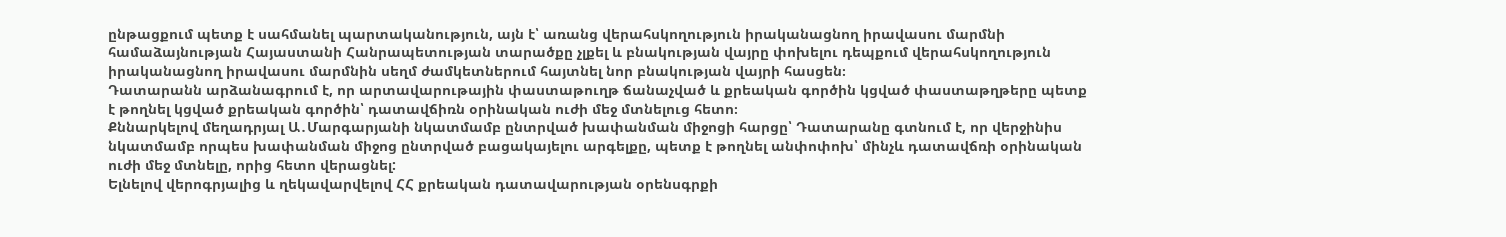ընթացքում պետք է սահմանել պարտականություն, այն է՝ առանց վերահսկողություն իրականացնող իրավասու մարմնի համաձայնության Հայաստանի Հանրապետության տարածքը չլքել և բնակության վայրը փոխելու դեպքում վերահսկողություն իրականացնող իրավասու մարմնին սեղմ ժամկետներում հայտնել նոր բնակության վայրի հասցեն։
Դատարանն արձանագրում է, որ արտավարութային փաստաթուղթ ճանաչված և քրեական գործին կցված փաստաթղթերը պետք է թողնել կցված քրեական գործին՝ դատավճիռն օրինական ուժի մեջ մտնելուց հետո։
Քննարկելով մեղադրյալ Ա․Մարգարյանի նկատմամբ ընտրված խափանման միջոցի հարցը՝ Դատարանը գտնում է, որ վերջինիս նկատմամբ որպես խափանման միջոց ընտրված բացակայելու արգելքը, պետք է թողնել անփոփոխ՝ մինչև դատավճռի օրինական ուժի մեջ մտնելը, որից հետո վերացնել:
Ելնելով վերոգրյալից և ղեկավարվելով ՀՀ քրեական դատավարության օրենսգրքի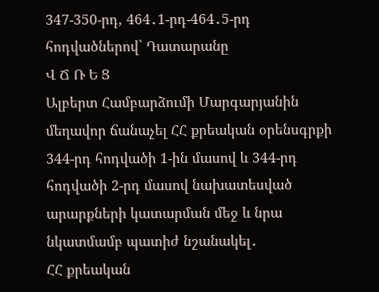347-350-րդ, 464․1-րդ-464․5-րդ հոդվածներով` Դատարանը
Վ Ճ Ռ Ե Ց
Ալբերտ Համբարձումի Մարգարյանին մեղավոր ճանաչել ՀՀ քրեական օրենսգրքի 344-րդ հոդվածի 1-ին մասով և 344-րդ հոդվածի 2-րդ մասով նախատեսված արարքների կատարման մեջ և նրա նկատմամբ պատիժ նշանակել․
ՀՀ քրեական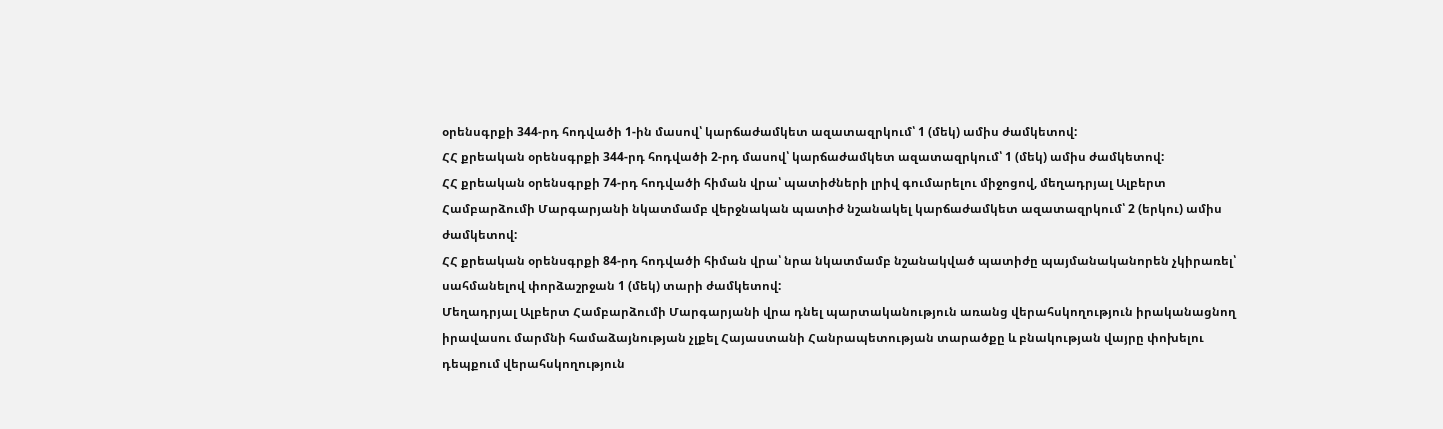օրենսգրքի 344-րդ հոդվածի 1-ին մասով՝ կարճաժամկետ ազատազրկում՝ 1 (մեկ) ամիս ժամկետով:
ՀՀ քրեական օրենսգրքի 344-րդ հոդվածի 2-րդ մասով՝ կարճաժամկետ ազատազրկում՝ 1 (մեկ) ամիս ժամկետով:
ՀՀ քրեական օրենսգրքի 74-րդ հոդվածի հիման վրա՝ պատիժների լրիվ գումարելու միջոցով, մեղադրյալ Ալբերտ Համբարձումի Մարգարյանի նկատմամբ վերջնական պատիժ նշանակել կարճաժամկետ ազատազրկում՝ 2 (երկու) ամիս ժամկետով:
ՀՀ քրեական օրենսգրքի 84-րդ հոդվածի հիման վրա՝ նրա նկատմամբ նշանակված պատիժը պայմանականորեն չկիրառել՝ սահմանելով փորձաշրջան 1 (մեկ) տարի ժամկետով:
Մեղադրյալ Ալբերտ Համբարձումի Մարգարյանի վրա դնել պարտականություն առանց վերահսկողություն իրականացնող իրավասու մարմնի համաձայնության չլքել Հայաստանի Հանրապետության տարածքը և բնակության վայրը փոխելու դեպքում վերահսկողություն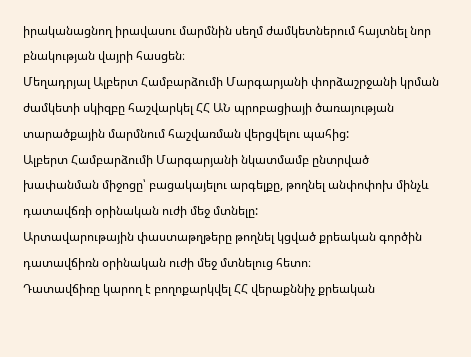իրականացնող իրավասու մարմնին սեղմ ժամկետներում հայտնել նոր բնակության վայրի հասցեն։
Մեղադրյալ Ալբերտ Համբարձումի Մարգարյանի փորձաշրջանի կրման ժամկետի սկիզբը հաշվարկել ՀՀ ԱՆ պրոբացիայի ծառայության տարածքային մարմնում հաշվառման վերցվելու պահից:
Ալբերտ Համբարձումի Մարգարյանի նկատմամբ ընտրված խափանման միջոցը՝ բացակայելու արգելքը, թողնել անփոփոխ մինչև դատավճռի օրինական ուժի մեջ մտնելը:
Արտավարութային փաստաթղթերը թողնել կցված քրեական գործին դատավճիռն օրինական ուժի մեջ մտնելուց հետո։
Դատավճիռը կարող է բողոքարկվել ՀՀ վերաքննիչ քրեական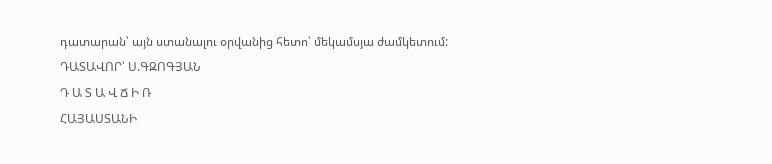դատարան՝ այն ստանալու օրվանից հետո՝ մեկամսյա ժամկետում:
ԴԱՏԱՎՈՐ՝ Ս.ԳԶՈԳՅԱՆ
Դ Ա Տ Ա Վ Ճ Ի Ռ
ՀԱՅԱՍՏԱՆԻ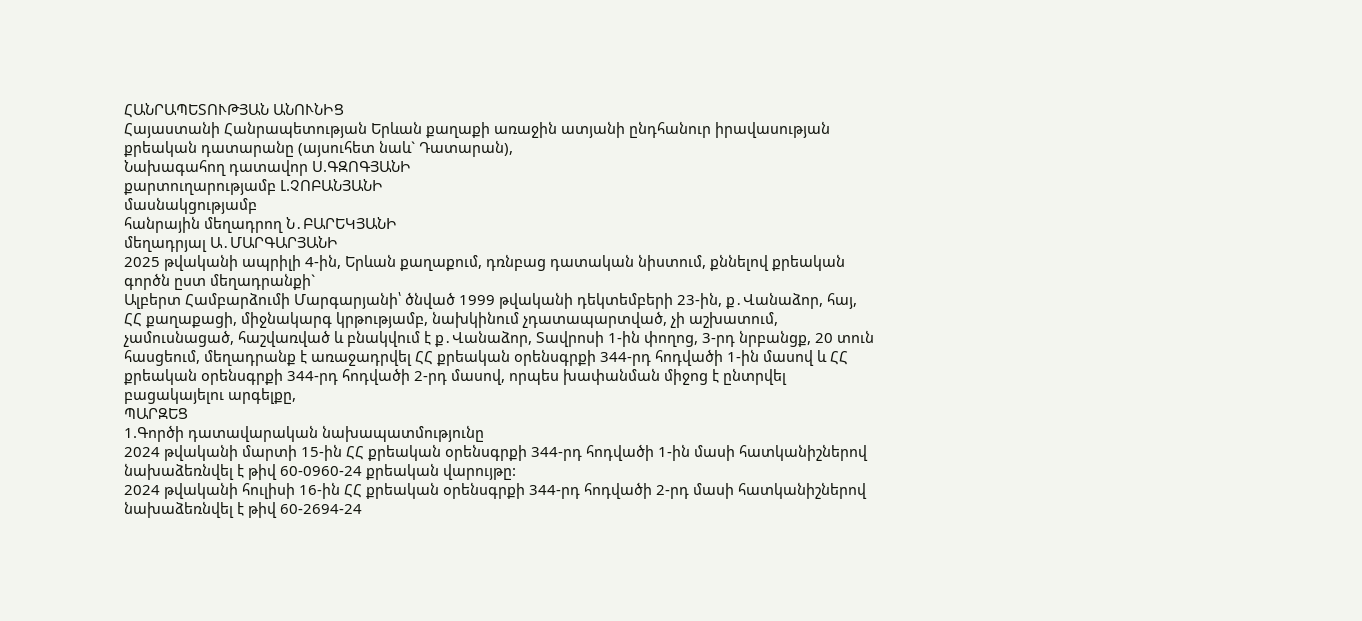ՀԱՆՐԱՊԵՏՈՒԹՅԱՆ ԱՆՈՒՆԻՑ
Հայաստանի Հանրապետության Երևան քաղաքի առաջին ատյանի ընդհանուր իրավասության քրեական դատարանը (այսուհետ նաև` Դատարան),
Նախագահող դատավոր Ս.ԳԶՈԳՅԱՆԻ
քարտուղարությամբ Լ.ՉՈԲԱՆՅԱՆԻ
մասնակցությամբ
հանրային մեղադրող Ն․ԲԱՐԵԿՅԱՆԻ
մեղադրյալ Ա․ՄԱՐԳԱՐՅԱՆԻ
2025 թվականի ապրիլի 4-ին, Երևան քաղաքում, դռնբաց դատական նիստում, քննելով քրեական գործն ըստ մեղադրանքի`
Ալբերտ Համբարձումի Մարգարյանի՝ ծնված 1999 թվականի դեկտեմբերի 23-ին, ք․Վանաձոր, հայ, ՀՀ քաղաքացի, միջնակարգ կրթությամբ, նախկինում չդատապարտված, չի աշխատում, չամուսնացած, հաշվառված և բնակվում է ք․Վանաձոր, Տավրոսի 1-ին փողոց, 3-րդ նրբանցք, 20 տուն հասցեում, մեղադրանք է առաջադրվել ՀՀ քրեական օրենսգրքի 344-րդ հոդվածի 1-ին մասով և ՀՀ քրեական օրենսգրքի 344-րդ հոդվածի 2-րդ մասով, որպես խափանման միջոց է ընտրվել բացակայելու արգելքը,
ՊԱՐԶԵՑ
1.Գործի դատավարական նախապատմությունը
2024 թվականի մարտի 15-ին ՀՀ քրեական օրենսգրքի 344-րդ հոդվածի 1-ին մասի հատկանիշներով նախաձեռնվել է թիվ 60-0960-24 քրեական վարույթը:
2024 թվականի հուլիսի 16-ին ՀՀ քրեական օրենսգրքի 344-րդ հոդվածի 2-րդ մասի հատկանիշներով նախաձեռնվել է թիվ 60-2694-24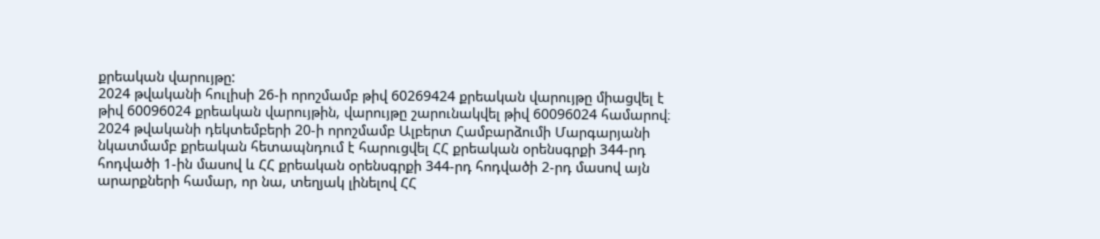քրեական վարույթը:
2024 թվականի հուլիսի 26-ի որոշմամբ թիվ 60269424 քրեական վարույթը միացվել է թիվ 60096024 քրեական վարույթին, վարույթը շարունակվել թիվ 60096024 համարով։
2024 թվականի դեկտեմբերի 20-ի որոշմամբ Ալբերտ Համբարձումի Մարգարյանի նկատմամբ քրեական հետապնդում է հարուցվել ՀՀ քրեական օրենսգրքի 344-րդ հոդվածի 1-ին մասով և ՀՀ քրեական օրենսգրքի 344-րդ հոդվածի 2-րդ մասով այն արարքների համար, որ նա, տեղյակ լինելով ՀՀ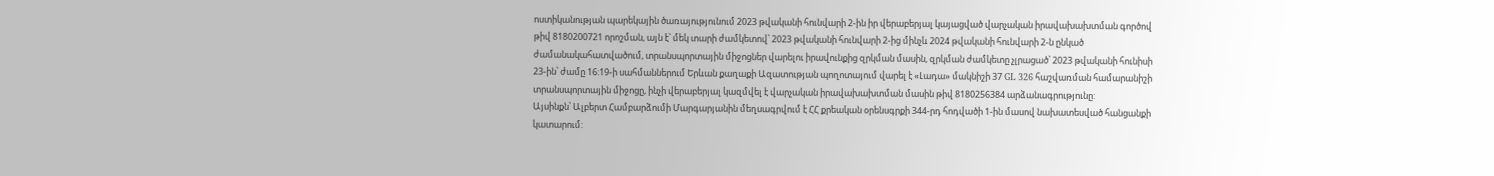ոստիկանության պարեկային ծառայությունում 2023 թվականի հունվարի 2-ին իր վերաբերյալ կայացված վարչական իրավախախտման գործով թիվ 8180200721 որոշման, այն է՝ մեկ տարի ժամկետով՝ 2023 թվականի հունվարի 2-ից մինչև 2024 թվականի հունվարի 2-ն ընկած ժամանակահատվածում, տրանսպորտային միջոցներ վարելու իրավունքից զրկման մասին, զրկման ժամկետը չլրացած՝ 2023 թվականի հունիսի 23-ին՝ ժամը 16:19-ի սահմաններում Երևան քաղաքի Ազատության պողոտայում վարել է «Լադա» մակնիշի 37 GL 326 հաշվառման համարանիշի տրանսպորտային միջոցը, ինչի վերաբերյալ կազմվել է վարչական իրավախախտման մասին թիվ 8180256384 արձանագրությունը:
Այսինքն՝ Ալբերտ Համբարձումի Մարգարյանին մեղսագրվում է ՀՀ քրեական օրենսգրքի 344-րդ հոդվածի 1-ին մասով նախատեսված հանցանքի կատարում: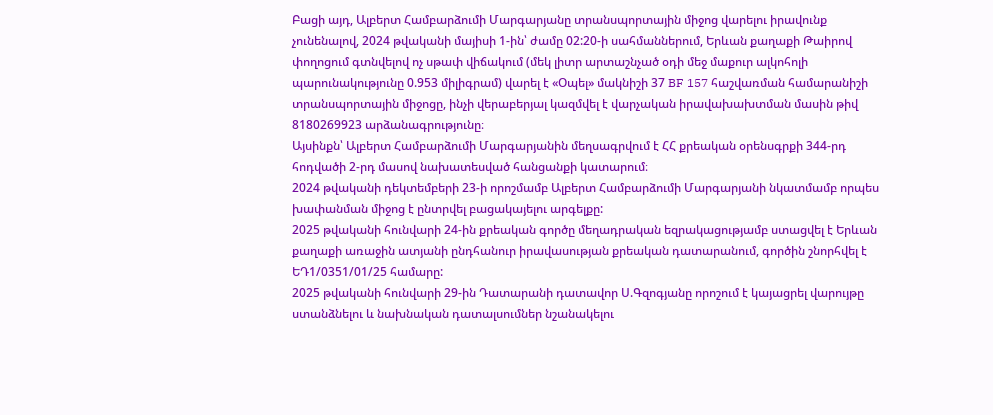Բացի այդ, Ալբերտ Համբարձումի Մարգարյանը տրանսպորտային միջոց վարելու իրավունք չունենալով, 2024 թվականի մայիսի 1-ին՝ ժամը 02:20-ի սահմաններում, Երևան քաղաքի Թաիրով փողոցում գտնվելով ոչ սթափ վիճակում (մեկ լիտր արտաշնչած օդի մեջ մաքուր ալկոհոլի պարունակությունը 0.953 միլիգրամ) վարել է «Օպել» մակնիշի 37 BF 157 հաշվառման համարանիշի տրանսպորտային միջոցը, ինչի վերաբերյալ կազմվել է վարչական իրավախախտման մասին թիվ 8180269923 արձանագրությունը։
Այսինքն՝ Ալբերտ Համբարձումի Մարգարյանին մեղսագրվում է ՀՀ քրեական օրենսգրքի 344-րդ հոդվածի 2-րդ մասով նախատեսված հանցանքի կատարում։
2024 թվականի դեկտեմբերի 23-ի որոշմամբ Ալբերտ Համբարձումի Մարգարյանի նկատմամբ որպես խափանման միջոց է ընտրվել բացակայելու արգելքը:
2025 թվականի հունվարի 24-ին քրեական գործը մեղադրական եզրակացությամբ ստացվել է Երևան քաղաքի առաջին ատյանի ընդհանուր իրավասության քրեական դատարանում, գործին շնորհվել է ԵԴ1/0351/01/25 համարը:
2025 թվականի հունվարի 29-ին Դատարանի դատավոր Ս.Գզոգյանը որոշում է կայացրել վարույթը ստանձնելու և նախնական դատալսումներ նշանակելու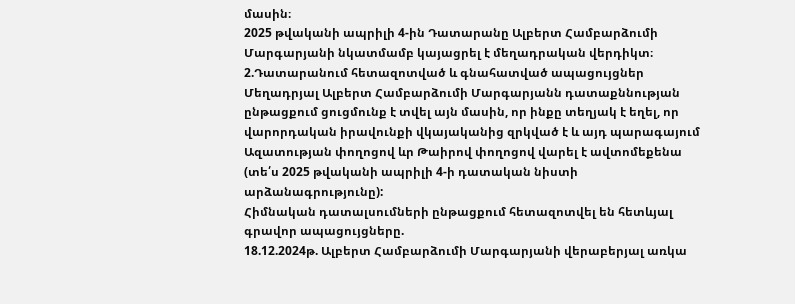մասին։
2025 թվականի ապրիլի 4-ին Դատարանը Ալբերտ Համբարձումի Մարգարյանի նկատմամբ կայացրել է մեղադրական վերդիկտ։
2.Դատարանում հետազոտված և գնահատված ապացույցներ
Մեղադրյալ Ալբերտ Համբարձումի Մարգարյանն դատաքննության ընթացքում ցուցմունք է տվել այն մասին, որ ինքը տեղյակ է եղել, որ վարորդական իրավունքի վկայականից զրկված է և այդ պարագայում Ազատության փողոցով ևր Թաիրով փողոցով վարել է ավտոմեքենա (տե՛ս 2025 թվականի ապրիլի 4-ի դատական նիստի արձանագրությունը):
Հիմնական դատալսումների ընթացքում հետազոտվել են հետևյալ գրավոր ապացույցները.
18.12.2024թ. Ալբերտ Համբարձումի Մարգարյանի վերաբերյալ առկա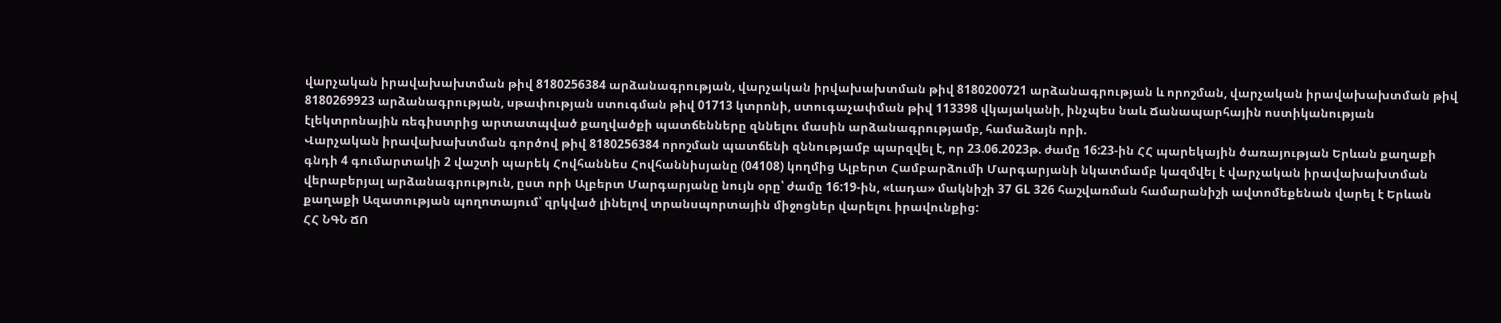վարչական իրավախախտման թիվ 8180256384 արձանագրության, վարչական իրվախախտման թիվ 8180200721 արձանագրության և որոշման, վարչական իրավախախտման թիվ 8180269923 արձանագրության, սթափության ստուգման թիվ 01713 կտրոնի, ստուգաչափման թիվ 113398 վկայականի, ինչպես նաև Ճանապարհային ոստիկանության էլեկտրոնային ռեգիստրից արտատպված քաղվածքի պատճենները զննելու մասին արձանագրությամբ, համաձայն որի.
Վարչական իրավախախտման գործով թիվ 8180256384 որոշման պատճենի զննությամբ պարզվել է, որ 23.06.2023թ. ժամը 16:23-ին ՀՀ պարեկային ծառայության Երևան քաղաքի գնդի 4 գումարտակի 2 վաշտի պարեկ Հովհաննես Հովհաննիսյանը (04108) կողմից Ալբերտ Համբարձումի Մարգարյանի նկատմամբ կազմվել է վարչական իրավախախտման վերաբերյալ արձանագրություն, ըստ որի Ալբերտ Մարգարյանը նույն օրը՝ ժամը 16:19-ին, «Լադա» մակնիշի 37 GL 326 հաշվառման համարանիշի ավտոմեքենան վարել է Երևան քաղաքի Ազատության պողոտայում՝ զրկված լինելով տրանսպորտային միջոցներ վարելու իրավունքից:
ՀՀ ՆԳՆ ՃՈ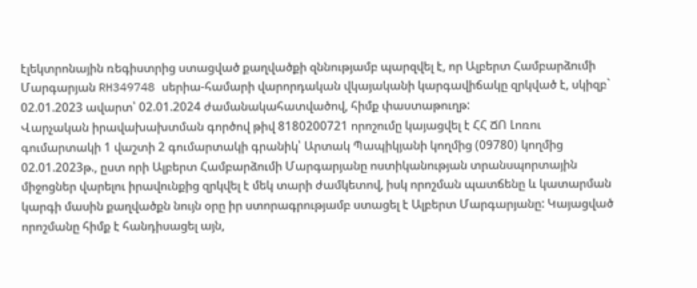էլեկտրոնային ռեգիստրից ստացված քաղվածքի զննությամբ պարզվել է, որ Ալբերտ Համբարձումի Մարգարյան RH349748 սերիա-համարի վարորդական վկայականի կարգավիճակը զրկված է, սկիզբ` 02.01.2023 ավարտ՝ 02.01.2024 ժամանակահատվածով, հիմք փաստաթուղթ:
Վարչական իրավախախտման գործով թիվ 8180200721 որոշումը կայացվել է ՀՀ ՃՈ Լոռու գումարտակի 1 վաշտի 2 գումարտակի գրանիկ՝ Արտակ Պապիկյանի կողմից (09780) կողմից 02.01.2023թ., ըստ որի Ալբերտ Համբարձումի Մարգարյանը ոստիկանության տրանսպորտային միջոցներ վարելու իրավունքից զրկվել է մեկ տարի ժամկետով, իսկ որոշման պատճենը և կատարման կարգի մասին քաղվածքն նույն օրը իր ստորագրությամբ ստացել է Ալբերտ Մարգարյանը: Կայացված որոշմանը հիմք է հանդիսացել այն,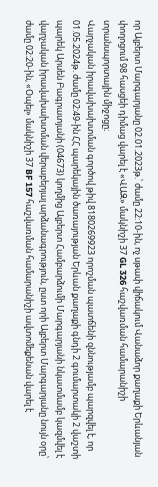որ Ալբերտ Մարգարյանը 02.01.2023թ.՝ ժամը 22:10-ին, ոչ սթափ վիճակում Վանաձոր քաղաքի Երևանյան փողոցում 98 հասցեի դիմաց վարել է «ՎԱԶ» մակնիշի 37 GL 326 հաշվառման համարանիշի տրանսպորտային միջոցը։
Վարչական իրավախախտման գործով թիվ 8180269923 որոշման պատճենի զննությամբ պարզվել է, որ 01.05.2024թ. ժամը 02:49-ին ՀՀ պարեկային ծառայության Երևան քաղաքի գնդի 2 գումարտակի 2 վաշտի պարեկ Արսեն Բագրատյանի (04673) կողմից Ալբերտ Համբարձումի Մարգարյանի նկատմամբ կազմվել է վարչական իրավախախտման վերաբերյալ արձանագրություն, ըստ որի Ալբերտ Մարգարյանը նույն օրը՝ ժամը 02:20-ին, «Օպել» մակնիշի 37 BF 157 հաշվառման համարանիշի ավտոմեքենան վարել է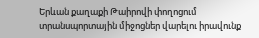Երևան քաղաքի Թաիրովի փողոցում տրանսպորտային միջոցներ վարելու իրավունք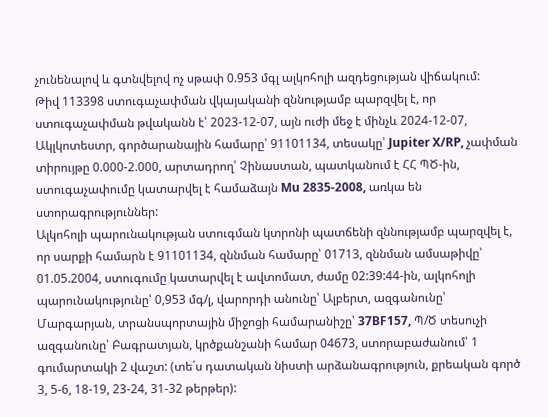չունենալով և գտնվելով ոչ սթափ 0.953 մգլ ալկոհոլի ազդեցության վիճակում:
Թիվ 113398 ստուգաչափման վկայականի զննությամբ պարզվել է, որ ստուգաչափման թվականն է՝ 2023-12-07, այն ուժի մեջ է մինչև 2024-12-07, Ակլկոտեստր, գործարանային համարը՝ 91101134, տեսակը՝ Jupiter X/RP, չափման տիրույթը 0.000-2.000, արտադրող՝ Չինաստան, պատկանում է ՀՀ ՊԾ-ին, ստուգաչափումը կատարվել է համաձայն Mu 2835-2008, առկա են ստորագրություններ:
Ալկոհոլի պարունակության ստուգման կտրոնի պատճենի զննությամբ պարզվել է, որ սարքի համարն է 91101134, զննման համարը՝ 01713, զննման ամսաթիվը՝ 01.05.2004, ստուգումը կատարվել է ավտոմատ, ժամը 02:39:44-ին, ալկոհոլի պարունակությունը՝ 0,953 մգ/լ, վարորդի անունը՝ Ալբերտ, ազգանունը՝ Մարգարյան, տրանսպորտային միջոցի համարանիշը՝ 37BF157, Պ/Ծ տեսուչի ազգանունը՝ Բագրատյան, կրծքանշանի համար 04673, ստորաբաժանում՝ 1 գումարտակի 2 վաշտ: (տե´ս դատական նիստի արձանագրություն, քրեական գործ 3, 5-6, 18-19, 23-24, 31-32 թերթեր):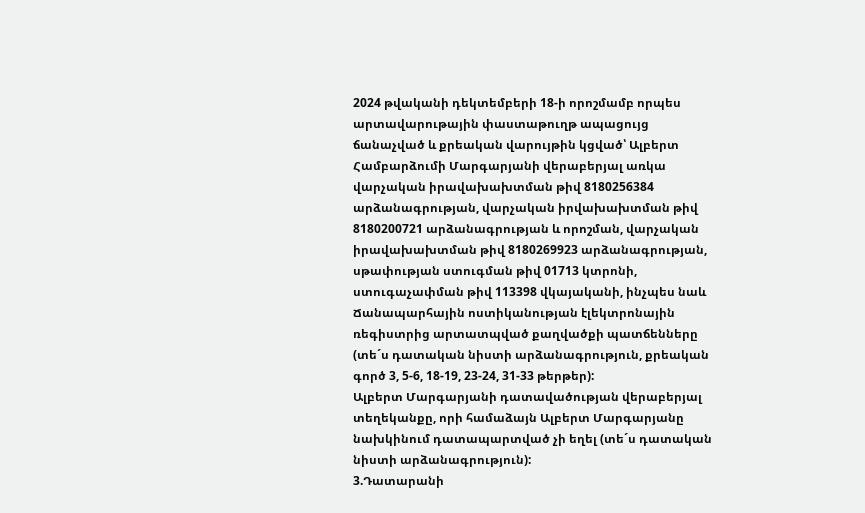2024 թվականի դեկտեմբերի 18-ի որոշմամբ որպես արտավարութային փաստաթուղթ ապացույց ճանաչված և քրեական վարույթին կցված՝ Ալբերտ Համբարձումի Մարգարյանի վերաբերյալ առկա վարչական իրավախախտման թիվ 8180256384 արձանագրության, վարչական իրվախախտման թիվ 8180200721 արձանագրության և որոշման, վարչական իրավախախտման թիվ 8180269923 արձանագրության, սթափության ստուգման թիվ 01713 կտրոնի, ստուգաչափման թիվ 113398 վկայականի, ինչպես նաև Ճանապարհային ոստիկանության էլեկտրոնային ռեգիստրից արտատպված քաղվածքի պատճենները (տե´ս դատական նիստի արձանագրություն, քրեական գործ 3, 5-6, 18-19, 23-24, 31-33 թերթեր):
Ալբերտ Մարգարյանի դատավածության վերաբերյալ տեղեկանքը, որի համաձայն Ալբերտ Մարգարյանը նախկինում դատապարտված չի եղել (տե´ս դատական նիստի արձանագրություն):
3.Դատարանի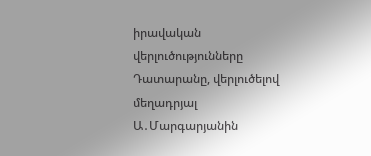իրավական վերլուծությունները
Դատարանը, վերլուծելով մեղադրյալ Ա․Մարգարյանին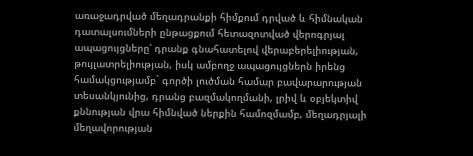առաջադրված մեղադրանքի հիմքում դրված և հիմնական դատալսումների ընթացքում հետազոտված վերոգրյալ ապացույցները՝ դրանք գնահատելով վերաբերելիության, թույլատրելիության, իսկ ամբողջ ապացույցներն իրենց համակցությամբ` գործի լուծման համար բավարարության տեսանկյունից, դրանց բազմակողմանի, լրիվ և օբյեկտիվ քննության վրա հիմնված ներքին համոզմամբ, մեղադրյալի մեղավորության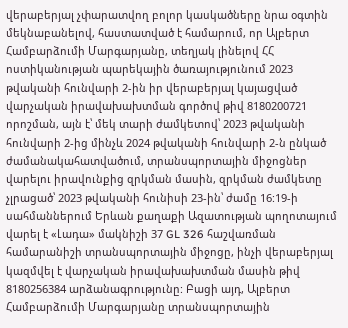վերաբերյալ չփարատվող բոլոր կասկածները նրա օգտին մեկնաբանելով, հաստատված է համարում, որ Ալբերտ Համբարձումի Մարգարյանը, տեղյակ լինելով ՀՀ ոստիկանության պարեկային ծառայությունում 2023 թվականի հունվարի 2-ին իր վերաբերյալ կայացված վարչական իրավախախտման գործով թիվ 8180200721 որոշման, այն է՝ մեկ տարի ժամկետով՝ 2023 թվականի հունվարի 2-ից մինչև 2024 թվականի հունվարի 2-ն ընկած ժամանակահատվածում, տրանսպորտային միջոցներ վարելու իրավունքից զրկման մասին, զրկման ժամկետը չլրացած՝ 2023 թվականի հունիսի 23-ին՝ ժամը 16:19-ի սահմաններում Երևան քաղաքի Ազատության պողոտայում վարել է «Լադա» մակնիշի 37 GL 326 հաշվառման համարանիշի տրանսպորտային միջոցը, ինչի վերաբերյալ կազմվել է վարչական իրավախախտման մասին թիվ 8180256384 արձանագրությունը: Բացի այդ, Ալբերտ Համբարձումի Մարգարյանը տրանսպորտային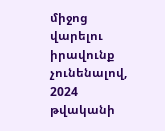միջոց վարելու իրավունք չունենալով, 2024 թվականի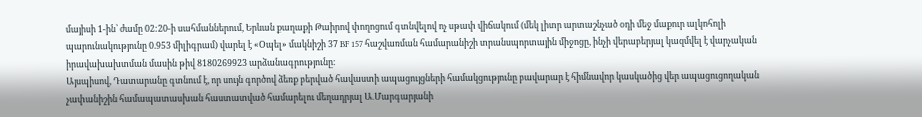մայիսի 1-ին՝ ժամը 02:20-ի սահմաններում, Երևան քաղաքի Թաիրով փողոցում գտնվելով ոչ սթափ վիճակում (մեկ լիտր արտաշնչած օդի մեջ մաքուր ալկոհոլի պարունակությունը 0.953 միլիգրամ) վարել է «Օպել» մակնիշի 37 BF 157 հաշվառման համարանիշի տրանսպորտային միջոցը, ինչի վերաբերյալ կազմվել է վարչական իրավախախտման մասին թիվ 8180269923 արձանագրությունը։
Այսպիսով, Դատարանը գտնում է, որ սույն գործով ձեռք բերված հավաստի ապացույցների համակցությունը բավարար է հիմնավոր կասկածից վեր ապացուցողական չափանիշին համապատասխան հաստատված համարելու մեղադրյալ Ա․Մարգարյանի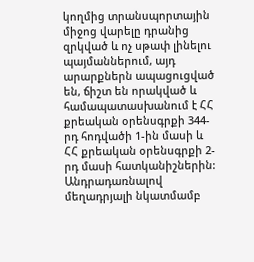կողմից տրանսպորտային միջոց վարելը դրանից զրկված և ոչ սթափ լինելու պայմաններում, այդ արարքներն ապացուցված են, ճիշտ են որակված և համապատասխանում է ՀՀ քրեական օրենսգրքի 344-րդ հոդվածի 1-ին մասի և ՀՀ քրեական օրենսգրքի 2-րդ մասի հատկանիշներին:
Անդրադառնալով մեղադրյալի նկատմամբ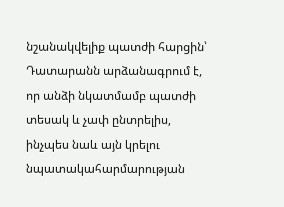նշանակվելիք պատժի հարցին՝ Դատարանն արձանագրում է, որ անձի նկատմամբ պատժի տեսակ և չափ ընտրելիս, ինչպես նաև այն կրելու նպատակահարմարության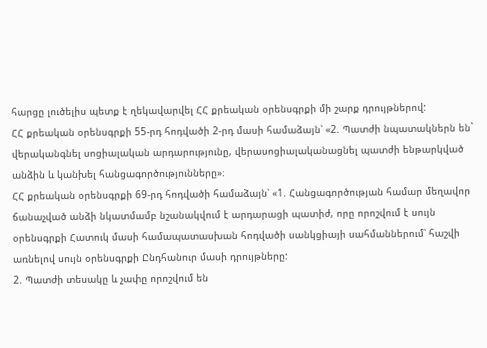հարցը լուծելիս պետք է ղեկավարվել ՀՀ քրեական օրենսգրքի մի շարք դրույթներով:
ՀՀ քրեական օրենսգրքի 55-րդ հոդվածի 2-րդ մասի համաձայն՝ «2. Պատժի նպատակներն են` վերականգնել սոցիալական արդարությունը, վերասոցիալականացնել պատժի ենթարկված անձին և կանխել հանցագործությունները»։
ՀՀ քրեական օրենսգրքի 69-րդ հոդվածի համաձայն՝ «1. Հանցագործության համար մեղավոր ճանաչված անձի նկատմամբ նշանակվում է արդարացի պատիժ, որը որոշվում է սույն օրենսգրքի Հատուկ մասի համապատասխան հոդվածի սանկցիայի սահմաններում՝ հաշվի առնելով սույն օրենսգրքի Ընդհանուր մասի դրույթները:
2. Պատժի տեսակը և չափը որոշվում են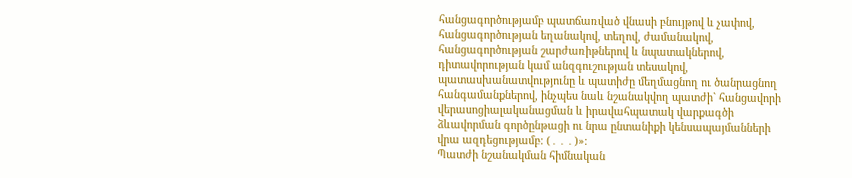հանցագործությամբ պատճառված վնասի բնույթով և չափով, հանցագործության եղանակով, տեղով, ժամանակով, հանցագործության շարժառիթներով և նպատակներով, դիտավորության կամ անզգուշության տեսակով, պատասխանատվությունը և պատիժը մեղմացնող ու ծանրացնող հանգամանքներով, ինչպես նաև նշանակվող պատժի` հանցավորի վերասոցիալականացման և իրավահպատակ վարքագծի ձևավորման գործընթացի ու նրա ընտանիքի կենսապայմանների վրա ազդեցությամբ։ (․․․)»։
Պատժի նշանակման հիմնական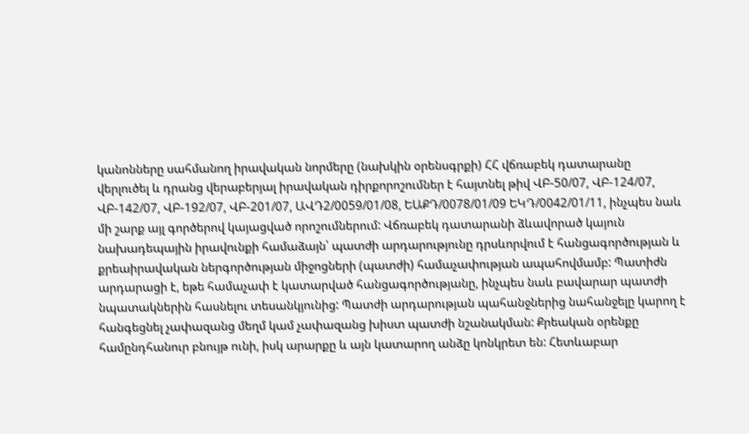կանոնները սահմանող իրավական նորմերը (նախկին օրենսգրքի) ՀՀ վճռաբեկ դատարանը վերլուծել և դրանց վերաբերյալ իրավական դիրքորոշումներ է հայտնել թիվ ՎԲ-50/07, ՎԲ-124/07, ՎԲ-142/07, ՎԲ-192/07, ՎԲ-201/07, ԱՎԴ2/0059/01/08, ԵԱՔԴ/0078/01/09 ԵԿԴ/0042/01/11, ինչպես նաև մի շարք այլ գործերով կայացված որոշումներում: Վճռաբեկ դատարանի ձևավորած կայուն նախադեպային իրավունքի համաձայն՝ պատժի արդարությունը դրսևորվում է հանցագործության և քրեաիրավական ներգործության միջոցների (պատժի) համաչափության ապահովմամբ: Պատիժն արդարացի է, եթե համաչափ է կատարված հանցագործությանը, ինչպես նաև բավարար պատժի նպատակներին հասնելու տեսանկյունից: Պատժի արդարության պահանջներից նահանջելը կարող է հանգեցնել չափազանց մեղմ կամ չափազանց խիստ պատժի նշանակման: Քրեական օրենքը համընդհանուր բնույթ ունի, իսկ արարքը և այն կատարող անձը կոնկրետ են: Հետևաբար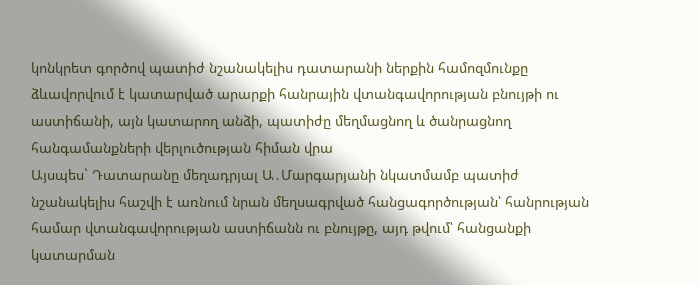կոնկրետ գործով պատիժ նշանակելիս դատարանի ներքին համոզմունքը ձևավորվում է կատարված արարքի հանրային վտանգավորության բնույթի ու աստիճանի, այն կատարող անձի, պատիժը մեղմացնող և ծանրացնող հանգամանքների վերլուծության հիման վրա
Այսպես` Դատարանը մեղադրյալ Ա․Մարգարյանի նկատմամբ պատիժ նշանակելիս հաշվի է առնում նրան մեղսագրված հանցագործության՝ հանրության համար վտանգավորության աստիճանն ու բնույթը, այդ թվում՝ հանցանքի կատարման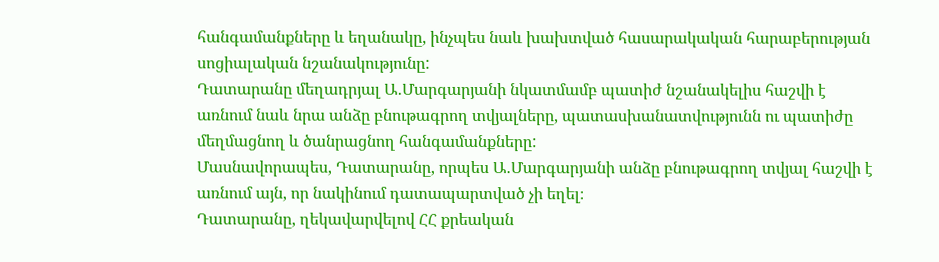հանգամանքները և եղանակը, ինչպես նաև խախտված հասարակական հարաբերության սոցիալական նշանակությունը:
Դատարանը մեղադրյալ Ա․Մարգարյանի նկատմամբ պատիժ նշանակելիս հաշվի է առնում նաև նրա անձը բնութագրող տվյալները, պատասխանատվությունն ու պատիժը մեղմացնող և ծանրացնող հանգամանքները:
Մասնավորապես, Դատարանը, որպես Ա․Մարգարյանի անձը բնութագրող տվյալ հաշվի է առնում այն, որ նակինում դատապարտված չի եղել։
Դատարանը, ղեկավարվելով ՀՀ քրեական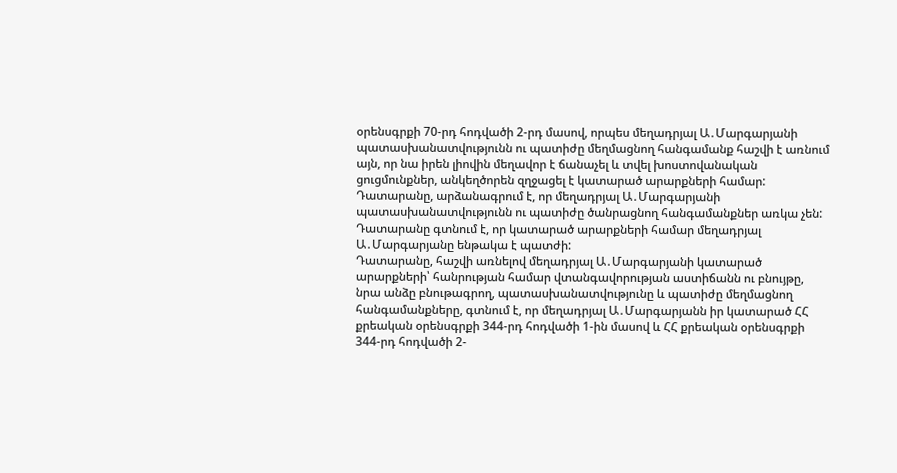օրենսգրքի 70-րդ հոդվածի 2-րդ մասով, որպես մեղադրյալ Ա․Մարգարյանի պատասխանատվությունն ու պատիժը մեղմացնող հանգամանք հաշվի է առնում այն, որ նա իրեն լիովին մեղավոր է ճանաչել և տվել խոստովանական ցուցմունքներ, անկեղծորեն զղջացել է կատարած արարքների համար:
Դատարանը, արձանագրում է, որ մեղադրյալ Ա․Մարգարյանի պատասխանատվությունն ու պատիժը ծանրացնող հանգամանքներ առկա չեն:
Դատարանը գտնում է, որ կատարած արարքների համար մեղադրյալ Ա․Մարգարյանը ենթակա է պատժի:
Դատարանը, հաշվի առնելով մեղադրյալ Ա․Մարգարյանի կատարած արարքների՝ հանրության համար վտանգավորության աստիճանն ու բնույթը, նրա անձը բնութագրող, պատասխանատվությունը և պատիժը մեղմացնող հանգամանքները, գտնում է, որ մեղադրյալ Ա․Մարգարյանն իր կատարած ՀՀ քրեական օրենսգրքի 344-րդ հոդվածի 1-ին մասով և ՀՀ քրեական օրենսգրքի 344-րդ հոդվածի 2-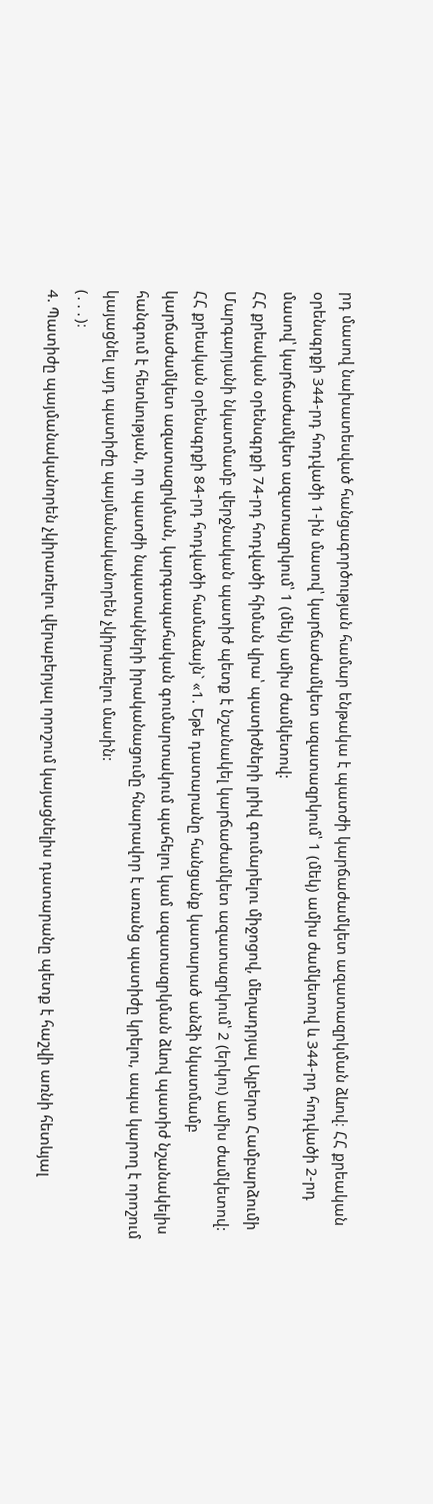րդ մասով նախատեսված հանցագործության համար ենթակա է պատժի կարճաժամկետ ազատազրկման ձևով։ ՀՀ քրեական օրենսգրքի 344-րդ հոդվածի 1-ին մասով՝ կարճաժամկետ ազատազրկում՝ 1 (մեկ) ամիս ժամկետով և 344-րդ հոդվածի 2-րդ մասով՝ կարճաժամկետ ազատազրկում՝ 1 (մեկ) ամիս ժամկետով:
ՀՀ քրեական օրենսգրքի 74-րդ հոդվածի հիման վրա՝ պատիժների լրիվ գումարելու միջոցով, մեղադրյալ Ալբերտ Համբարձումի Մարգարյանի նկատմամբ վերջնական պատիժ պետք է նշանակել կարճաժամկետ ազատազրկում՝ 2 (երկու) ամիս ժամկետով:
ՀՀ քրեական օրենսգրքի 84-րդ հոդվածի համաձայն` «1. Եթե դատարանը հանցանք կատարած անձի նկատմամբ կարճաժամկետ ազատազրկման, կարգապահական գումարտակում պահելու կամ ազատազրկման ձևով պատիժ նշանակելիս հանգում է հետևության, որ պատժի նպատակների իրականացումը հնարավոր է առանց պատիժը կրելու, ապա կարող է որոշում կայացնել այդ պատիժը պայմանականորեն չկիրառելու մասին:
(․․․)։
4. Պատիժը պայմանականորեն չկիրառելու վերաբերյալ որոշում կայացնելիս դատարանը պետք է հաշվի առնի հետևյալ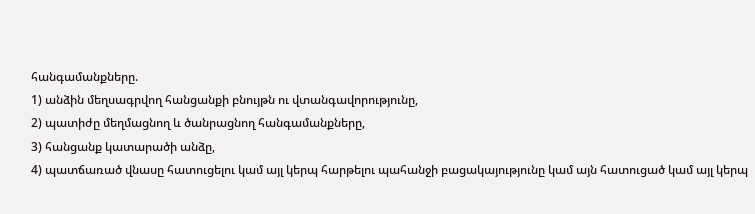հանգամանքները.
1) անձին մեղսագրվող հանցանքի բնույթն ու վտանգավորությունը,
2) պատիժը մեղմացնող և ծանրացնող հանգամանքները,
3) հանցանք կատարածի անձը,
4) պատճառած վնասը հատուցելու կամ այլ կերպ հարթելու պահանջի բացակայությունը կամ այն հատուցած կամ այլ կերպ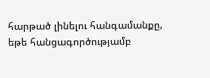հարթած լինելու հանգամանքը, եթե հանցագործությամբ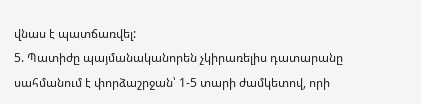վնաս է պատճառվել:
5. Պատիժը պայմանականորեն չկիրառելիս դատարանը սահմանում է փորձաշրջան՝ 1-5 տարի ժամկետով, որի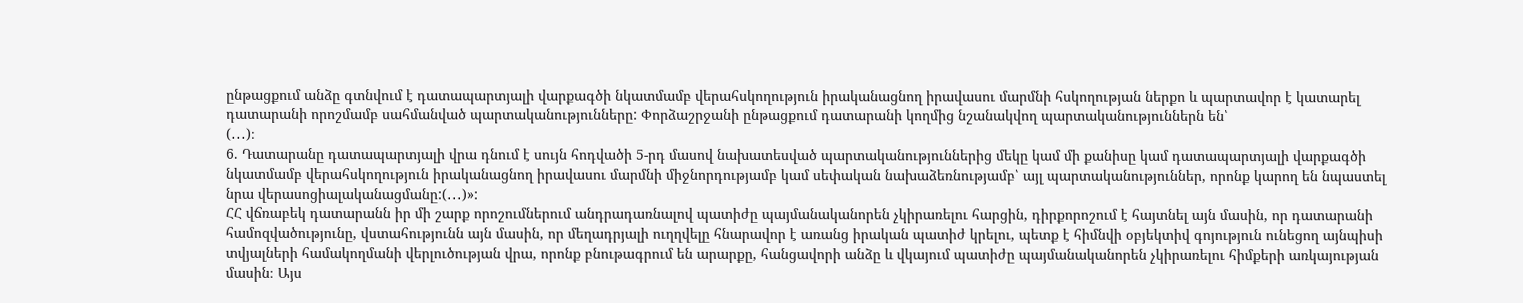ընթացքում անձը գտնվում է դատապարտյալի վարքագծի նկատմամբ վերահսկողություն իրականացնող իրավասու մարմնի հսկողության ներքո և պարտավոր է կատարել դատարանի որոշմամբ սահմանված պարտականությունները: Փորձաշրջանի ընթացքում դատարանի կողմից նշանակվող պարտականություններն են՝
(․․․)։
6. Դատարանը դատապարտյալի վրա դնում է սույն հոդվածի 5-րդ մասով նախատեսված պարտականություններից մեկը կամ մի քանիսը կամ դատապարտյալի վարքագծի նկատմամբ վերահսկողություն իրականացնող իրավասու մարմնի միջնորդությամբ կամ սեփական նախաձեռնությամբ՝ այլ պարտականություններ, որոնք կարող են նպաստել նրա վերասոցիալականացմանը:(․․․)»:
ՀՀ վճռաբեկ դատարանն իր մի շարք որոշումներում անդրադառնալով պատիժը պայմանականորեն չկիրառելու հարցին, դիրքորոշում է հայտնել այն մասին, որ դատարանի համոզվածությունը, վստահությունն այն մասին, որ մեղադրյալի ուղղվելը հնարավոր է առանց իրական պատիժ կրելու, պետք է հիմնվի օբյեկտիվ գոյություն ունեցող այնպիսի տվյալների համակողմանի վերլուծության վրա, որոնք բնութագրում են արարքը, հանցավորի անձը և վկայում պատիժը պայմանականորեն չկիրառելու հիմքերի առկայության մասին։ Այս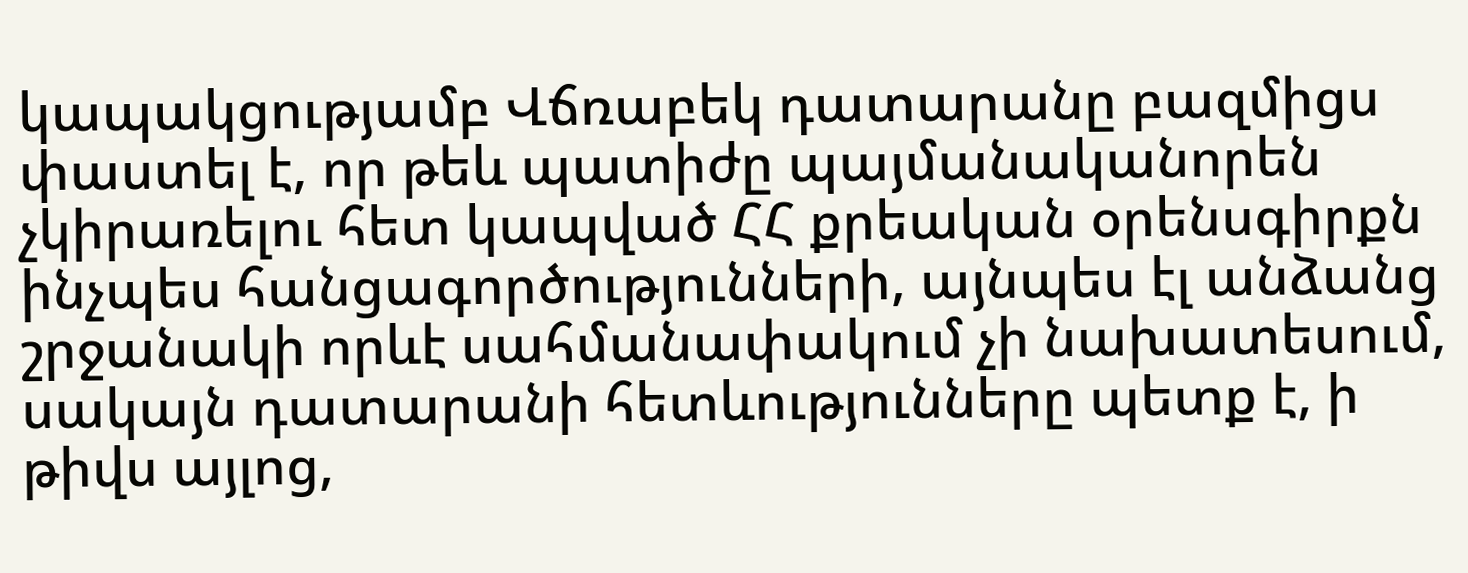կապակցությամբ Վճռաբեկ դատարանը բազմիցս փաստել է, որ թեև պատիժը պայմանականորեն չկիրառելու հետ կապված ՀՀ քրեական օրենսգիրքն ինչպես հանցագործությունների, այնպես էլ անձանց շրջանակի որևէ սահմանափակում չի նախատեսում, սակայն դատարանի հետևությունները պետք է, ի թիվս այլոց,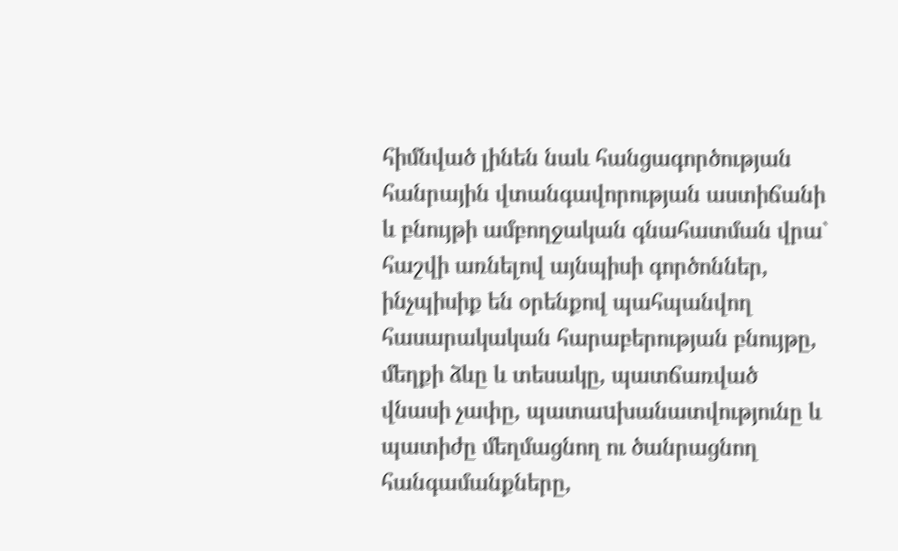հիմնված լինեն նաև հանցագործության հանրային վտանգավորության աստիճանի և բնույթի ամբողջական գնահատման վրա` հաշվի առնելով այնպիսի գործոններ, ինչպիսիք են օրենքով պահպանվող հասարակական հարաբերության բնույթը, մեղքի ձևը և տեսակը, պատճառված վնասի չափը, պատաuխանատվությունը և պատիժը մեղմացնող ու ծանրացնող հանգամանքները,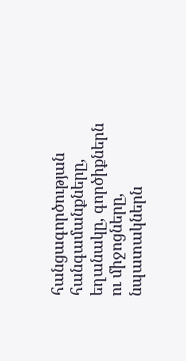հանցագործության հանգամանքները, եղանակը, գործիքներն ու միջոցները, նպատակներն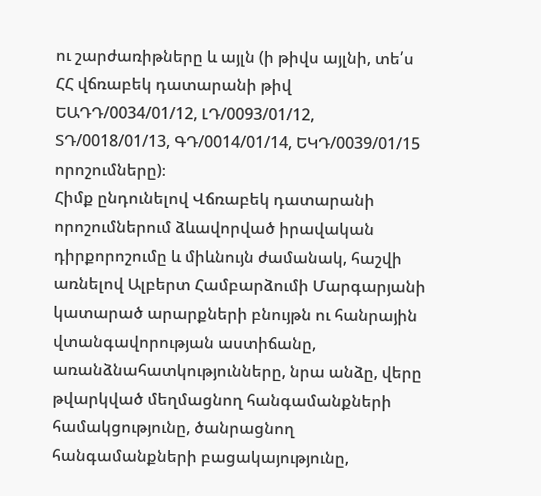ու շարժառիթները և այլն (ի թիվս այլնի, տե՛ս ՀՀ վճռաբեկ դատարանի թիվ ԵԱԴԴ/0034/01/12, ԼԴ/0093/01/12, ՏԴ/0018/01/13, ԳԴ/0014/01/14, ԵԿԴ/0039/01/15 որոշումները)։
Հիմք ընդունելով Վճռաբեկ դատարանի որոշումներում ձևավորված իրավական դիրքորոշումը և միևնույն ժամանակ, հաշվի առնելով Ալբերտ Համբարձումի Մարգարյանի կատարած արարքների բնույթն ու հանրային վտանգավորության աստիճանը, առանձնահատկությունները, նրա անձը, վերը թվարկված մեղմացնող հանգամանքների համակցությունը, ծանրացնող հանգամանքների բացակայությունը,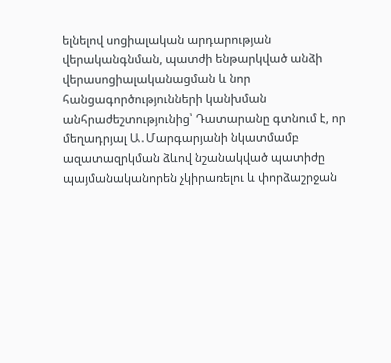ելնելով սոցիալական արդարության վերականգնման, պատժի ենթարկված անձի վերասոցիալականացման և նոր հանցագործությունների կանխման անհրաժեշտությունից՝ Դատարանը գտնում է, որ մեղադրյալ Ա․Մարգարյանի նկատմամբ ազատազրկման ձևով նշանակված պատիժը պայմանականորեն չկիրառելու և փորձաշրջան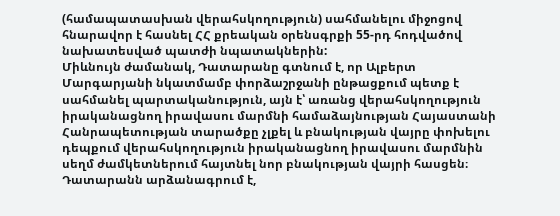(համապատասխան վերահսկողություն) սահմանելու միջոցով հնարավոր է հասնել ՀՀ քրեական օրենսգրքի 55-րդ հոդվածով նախատեսված պատժի նպատակներին:
Միևնույն ժամանակ, Դատարանը գտնում է, որ Ալբերտ Մարգարյանի նկատմամբ փորձաշրջանի ընթացքում պետք է սահմանել պարտականություն, այն է՝ առանց վերահսկողություն իրականացնող իրավասու մարմնի համաձայնության Հայաստանի Հանրապետության տարածքը չլքել և բնակության վայրը փոխելու դեպքում վերահսկողություն իրականացնող իրավասու մարմնին սեղմ ժամկետներում հայտնել նոր բնակության վայրի հասցեն։
Դատարանն արձանագրում է,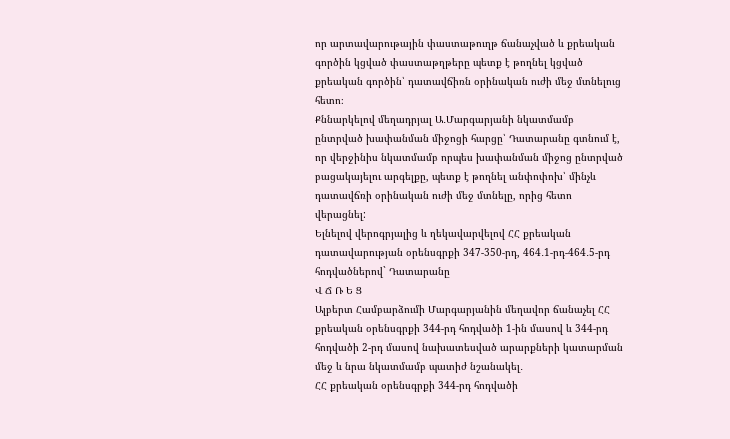որ արտավարութային փաստաթուղթ ճանաչված և քրեական գործին կցված փաստաթղթերը պետք է թողնել կցված քրեական գործին՝ դատավճիռն օրինական ուժի մեջ մտնելուց հետո։
Քննարկելով մեղադրյալ Ա․Մարգարյանի նկատմամբ ընտրված խափանման միջոցի հարցը՝ Դատարանը գտնում է, որ վերջինիս նկատմամբ որպես խափանման միջոց ընտրված բացակայելու արգելքը, պետք է թողնել անփոփոխ՝ մինչև դատավճռի օրինական ուժի մեջ մտնելը, որից հետո վերացնել:
Ելնելով վերոգրյալից և ղեկավարվելով ՀՀ քրեական դատավարության օրենսգրքի 347-350-րդ, 464․1-րդ-464․5-րդ հոդվածներով` Դատարանը
Վ Ճ Ռ Ե Ց
Ալբերտ Համբարձումի Մարգարյանին մեղավոր ճանաչել ՀՀ քրեական օրենսգրքի 344-րդ հոդվածի 1-ին մասով և 344-րդ հոդվածի 2-րդ մասով նախատեսված արարքների կատարման մեջ և նրա նկատմամբ պատիժ նշանակել․
ՀՀ քրեական օրենսգրքի 344-րդ հոդվածի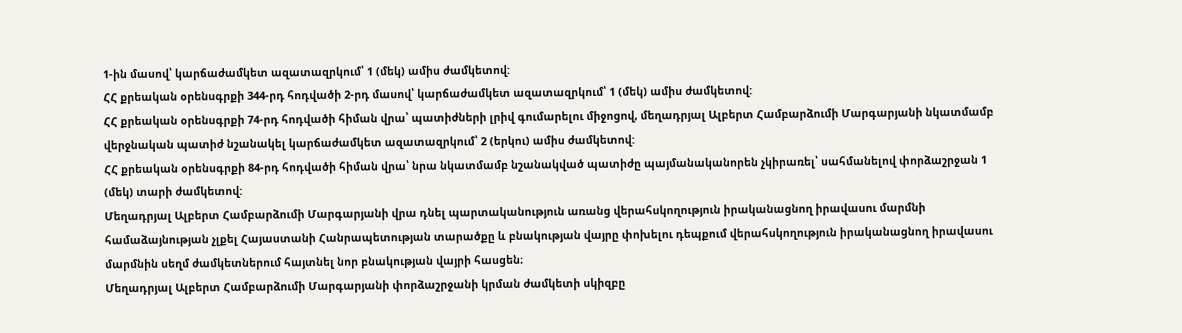1-ին մասով՝ կարճաժամկետ ազատազրկում՝ 1 (մեկ) ամիս ժամկետով:
ՀՀ քրեական օրենսգրքի 344-րդ հոդվածի 2-րդ մասով՝ կարճաժամկետ ազատազրկում՝ 1 (մեկ) ամիս ժամկետով:
ՀՀ քրեական օրենսգրքի 74-րդ հոդվածի հիման վրա՝ պատիժների լրիվ գումարելու միջոցով, մեղադրյալ Ալբերտ Համբարձումի Մարգարյանի նկատմամբ վերջնական պատիժ նշանակել կարճաժամկետ ազատազրկում՝ 2 (երկու) ամիս ժամկետով:
ՀՀ քրեական օրենսգրքի 84-րդ հոդվածի հիման վրա՝ նրա նկատմամբ նշանակված պատիժը պայմանականորեն չկիրառել՝ սահմանելով փորձաշրջան 1 (մեկ) տարի ժամկետով:
Մեղադրյալ Ալբերտ Համբարձումի Մարգարյանի վրա դնել պարտականություն առանց վերահսկողություն իրականացնող իրավասու մարմնի համաձայնության չլքել Հայաստանի Հանրապետության տարածքը և բնակության վայրը փոխելու դեպքում վերահսկողություն իրականացնող իրավասու մարմնին սեղմ ժամկետներում հայտնել նոր բնակության վայրի հասցեն։
Մեղադրյալ Ալբերտ Համբարձումի Մարգարյանի փորձաշրջանի կրման ժամկետի սկիզբը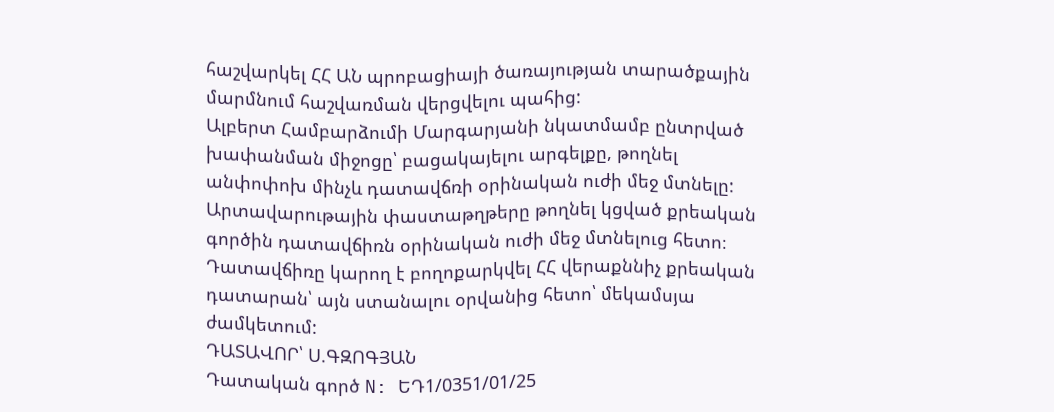հաշվարկել ՀՀ ԱՆ պրոբացիայի ծառայության տարածքային մարմնում հաշվառման վերցվելու պահից:
Ալբերտ Համբարձումի Մարգարյանի նկատմամբ ընտրված խափանման միջոցը՝ բացակայելու արգելքը, թողնել անփոփոխ մինչև դատավճռի օրինական ուժի մեջ մտնելը:
Արտավարութային փաստաթղթերը թողնել կցված քրեական գործին դատավճիռն օրինական ուժի մեջ մտնելուց հետո։
Դատավճիռը կարող է բողոքարկվել ՀՀ վերաքննիչ քրեական դատարան՝ այն ստանալու օրվանից հետո՝ մեկամսյա ժամկետում:
ԴԱՏԱՎՈՐ՝ Ս.ԳԶՈԳՅԱՆ
Դատական գործ N: ԵԴ1/0351/01/25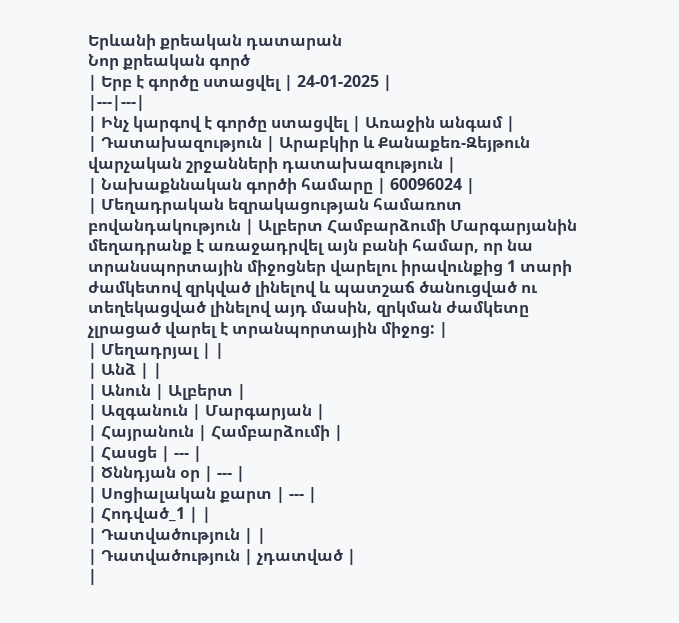Երևանի քրեական դատարան
Նոր քրեական գործ
| Երբ է գործը ստացվել | 24-01-2025 |
|---|---|
| Ինչ կարգով է գործը ստացվել | Առաջին անգամ |
| Դատախազություն | Արաբկիր և Քանաքեռ-Զեյթուն վարչական շրջանների դատախազություն |
| Նախաքննական գործի համարը | 60096024 |
| Մեղադրական եզրակացության համառոտ բովանդակություն | Ալբերտ Համբարձումի Մարգարյանին մեղադրանք է առաջադրվել այն բանի համար, որ նա տրանսպորտային միջոցներ վարելու իրավունքից 1 տարի ժամկետով զրկված լինելով և պատշաճ ծանուցված ու տեղեկացված լինելով այդ մասին, զրկման ժամկետը չլրացած վարել է տրանպորտային միջոց: |
| Մեղադրյալ | |
| Անձ | |
| Անուն | Ալբերտ |
| Ազգանուն | Մարգարյան |
| Հայրանուն | Համբարձումի |
| Հասցե | --- |
| Ծննդյան օր | --- |
| Սոցիալական քարտ | --- |
| Հոդված_1 | |
| Դատվածություն | |
| Դատվածություն | չդատված |
|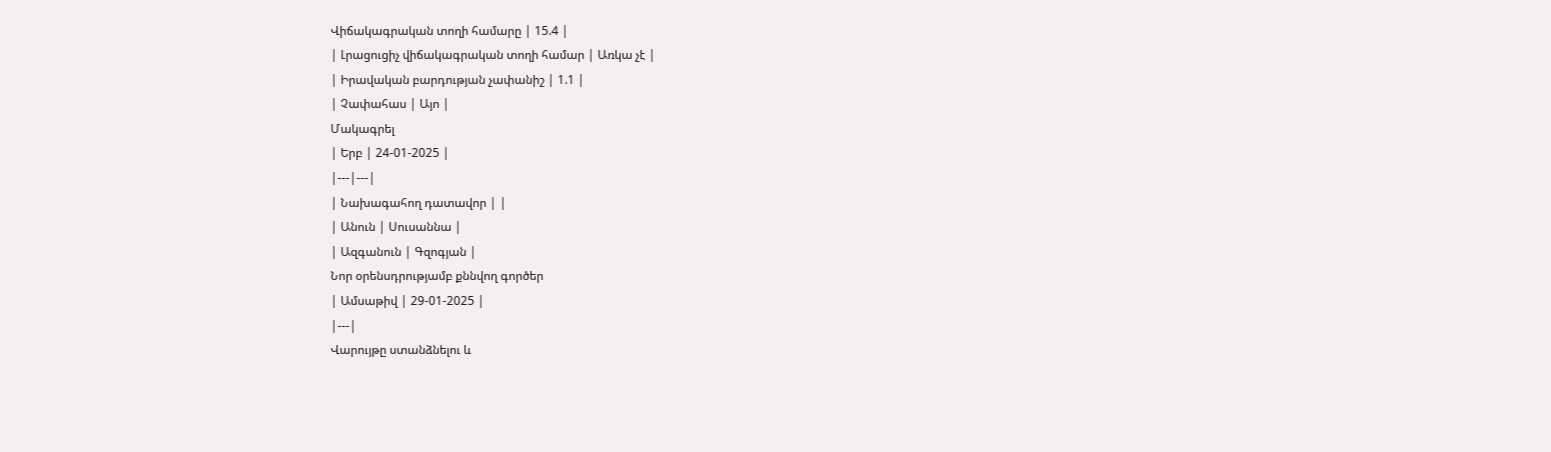Վիճակագրական տողի համարը | 15.4 |
| Լրացուցիչ վիճակագրական տողի համար | Առկա չէ |
| Իրավական բարդության չափանիշ | 1.1 |
| Չափահաս | Այո |
Մակագրել
| Երբ | 24-01-2025 |
|---|---|
| Նախագահող դատավոր | |
| Անուն | Սուսաննա |
| Ազգանուն | Գզոգյան |
Նոր օրենսդրությամբ քննվող գործեր
| Ամսաթիվ | 29-01-2025 |
|---|
Վարույթը ստանձնելու և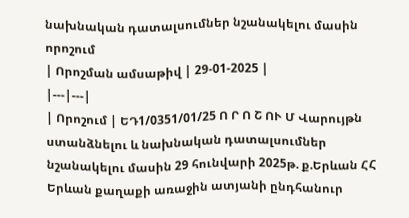նախնական դատալսումներ նշանակելու մասին որոշում
| Որոշման ամսաթիվ | 29-01-2025 |
|---|---|
| Որոշում | ԵԴ1/0351/01/25 Ո Ր Ո Շ ՈՒ Մ Վարույթն ստանձնելու և նախնական դատալսումներ նշանակելու մասին 29 հունվարի 2025թ. ք.Երևան ՀՀ Երևան քաղաքի առաջին ատյանի ընդհանուր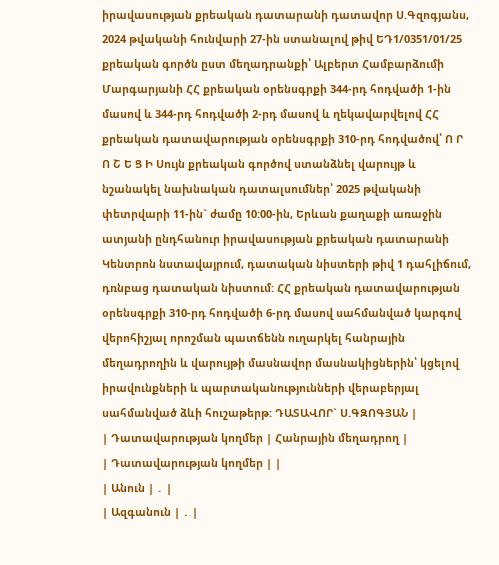իրավասության քրեական դատարանի դատավոր Ս.Գզոգյանս, 2024 թվականի հունվարի 27-ին ստանալով թիվ ԵԴ1/0351/01/25 քրեական գործն ըստ մեղադրանքի՝ Ալբերտ Համբարձումի Մարգարյանի ՀՀ քրեական օրենսգրքի 344-րդ հոդվածի 1-ին մասով և 344-րդ հոդվածի 2-րդ մասով և ղեկավարվելով ՀՀ քրեական դատավարության օրենսգրքի 310-րդ հոդվածով՝ Ո Ր Ո Շ Ե Ց Ի Սույն քրեական գործով ստանձնել վարույթ և նշանակել նախնական դատալսումներ՝ 2025 թվականի փետրվարի 11-ին` ժամը 10:00-ին, Երևան քաղաքի առաջին ատյանի ընդհանուր իրավասության քրեական դատարանի Կենտրոն նստավայրում, դատական նիստերի թիվ 1 դահլիճում, դռնբաց դատական նիստում: ՀՀ քրեական դատավարության օրենսգրքի 310-րդ հոդվածի 6-րդ մասով սահմանված կարգով վերոհիշյալ որոշման պատճենն ուղարկել հանրային մեղադրողին և վարույթի մասնավոր մասնակիցներին՝ կցելով իրավունքների և պարտականությունների վերաբերյալ սահմանված ձևի հուշաթերթ: ԴԱՏԱՎՈՐ` Ս.ԳԶՈԳՅԱՆ |
| Դատավարության կողմեր | Հանրային մեղադրող |
| Դատավարության կողմեր | |
| Անուն | ․ |
| Ազգանուն | ․ |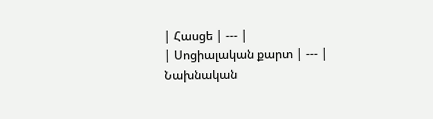| Հասցե | --- |
| Սոցիալական քարտ | --- |
Նախնական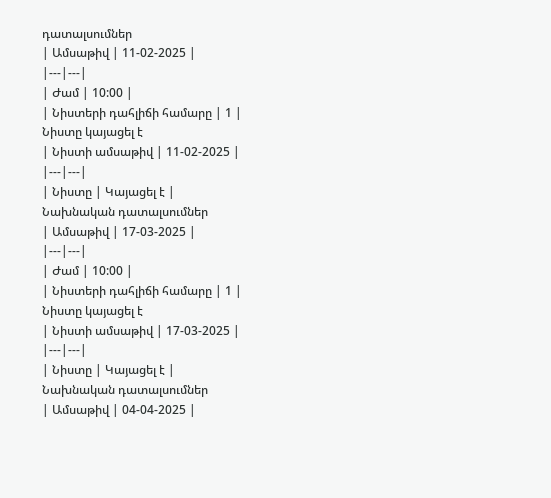դատալսումներ
| Ամսաթիվ | 11-02-2025 |
|---|---|
| Ժամ | 10:00 |
| Նիստերի դահլիճի համարը | 1 |
Նիստը կայացել է
| Նիստի ամսաթիվ | 11-02-2025 |
|---|---|
| Նիստը | Կայացել է |
Նախնական դատալսումներ
| Ամսաթիվ | 17-03-2025 |
|---|---|
| Ժամ | 10:00 |
| Նիստերի դահլիճի համարը | 1 |
Նիստը կայացել է
| Նիստի ամսաթիվ | 17-03-2025 |
|---|---|
| Նիստը | Կայացել է |
Նախնական դատալսումներ
| Ամսաթիվ | 04-04-2025 |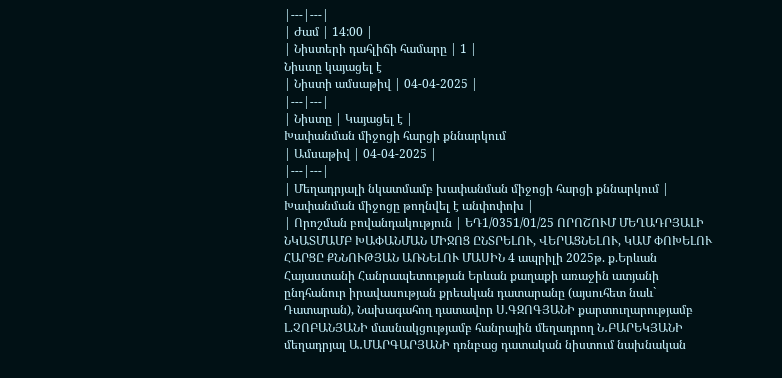|---|---|
| Ժամ | 14:00 |
| Նիստերի դահլիճի համարը | 1 |
Նիստը կայացել է
| Նիստի ամսաթիվ | 04-04-2025 |
|---|---|
| Նիստը | Կայացել է |
Խափանման միջոցի հարցի քննարկում
| Ամսաթիվ | 04-04-2025 |
|---|---|
| Մեղադրյալի նկատմամբ խափանման միջոցի հարցի քննարկում | Խափանման միջոցը թողնվել է անփոփոխ |
| Որոշման բովանդակություն | ԵԴ1/0351/01/25 ՈՐՈՇՈՒՄ ՄԵՂԱԴՐՅԱԼԻ ՆԿԱՏՄԱՄԲ ԽԱՓԱՆՄԱՆ ՄԻՋՈՑ ԸՆՏՐԵԼՈՒ, ՎԵՐԱՑՆԵԼՈՒ, ԿԱՄ ՓՈԽԵԼՈՒ ՀԱՐՑԸ ՔՆՆՈՒԹՅԱՆ ԱՌՆԵԼՈՒ ՄԱՍԻՆ 4 ապրիլի 2025թ. ք.Երևան Հայաստանի Հանրապետության Երևան քաղաքի առաջին ատյանի ընդհանուր իրավասության քրեական դատարանը (այսուհետ նաև` Դատարան), Նախագահող դատավոր Ս.ԳԶՈԳՅԱՆԻ քարտուղարությամբ Լ.ՉՈԲԱՆՅԱՆԻ մասնակցությամբ հանրային մեղադրող Ն․ԲԱՐԵԿՅԱՆԻ մեղադրյալ Ա․ՄԱՐԳԱՐՅԱՆԻ դռնբաց դատական նիստում նախնական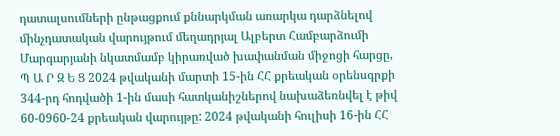դատալսումների ընթացքում քննարկման առարկա դարձնելով մինչդատական վարույթում մեղադրյալ Ալբերտ Համբարձումի Մարգարյանի նկատմամբ կիրառված խափանման միջոցի հարցը, Պ Ա Ր Զ Ե Ց 2024 թվականի մարտի 15-ին ՀՀ քրեական օրենսգրքի 344-րդ հոդվածի 1-ին մասի հատկանիշներով նախաձեռնվել է թիվ 60-0960-24 քրեական վարույթը: 2024 թվականի հուլիսի 16-ին ՀՀ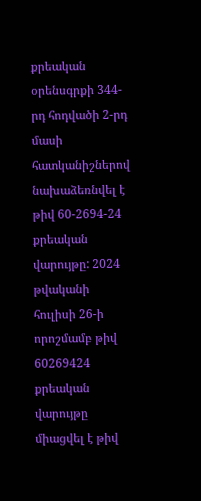քրեական օրենսգրքի 344-րդ հոդվածի 2-րդ մասի հատկանիշներով նախաձեռնվել է թիվ 60-2694-24 քրեական վարույթը: 2024 թվականի հուլիսի 26-ի որոշմամբ թիվ 60269424 քրեական վարույթը միացվել է թիվ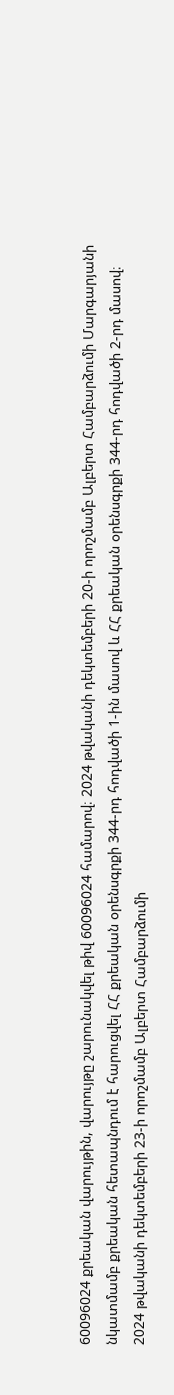60096024 քրեական վարույթին, վարույթը շարունակվել թիվ 60096024 համարով։ 2024 թվականի դեկտեմբերի 20-ի որոշմամբ Ալբերտ Համբարձումի Մարգարյանի նկատմամբ քրեական հետապնդում է հարուցվել ՀՀ քրեական օրենսգրքի 344-րդ հոդվածի 1-ին մասով և ՀՀ քրեական օրենսգրքի 344-րդ հոդվածի 2-րդ մասով։ 2024 թվականի դեկտեմբերի 23-ի որոշմամբ Ալբերտ Համբարձումի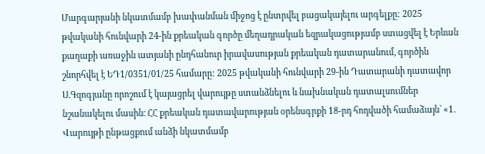Մարգարյանի նկատմամբ խափանման միջոց է ընտրվել բացակայելու արգելքը: 2025 թվականի հունվարի 24-ին քրեական գործը մեղադրական եզրակացությամբ ստացվել է Երևան քաղաքի առաջին ատյանի ընդհանուր իրավասության քրեական դատարանում, գործին շնորհվել է ԵԴ1/0351/01/25 համարը: 2025 թվականի հունվարի 29-ին Դատարանի դատավոր Ս.Գզոգյանը որոշում է կայացրել վարույթը ստանձնելու և նախնական դատալսումներ նշանակելու մասին։ ՀՀ քրեական դատավարության օրենսգրքի 18-րդ հոդվածի համաձայն` «1. Վարույթի ընթացքում անձի նկատմամբ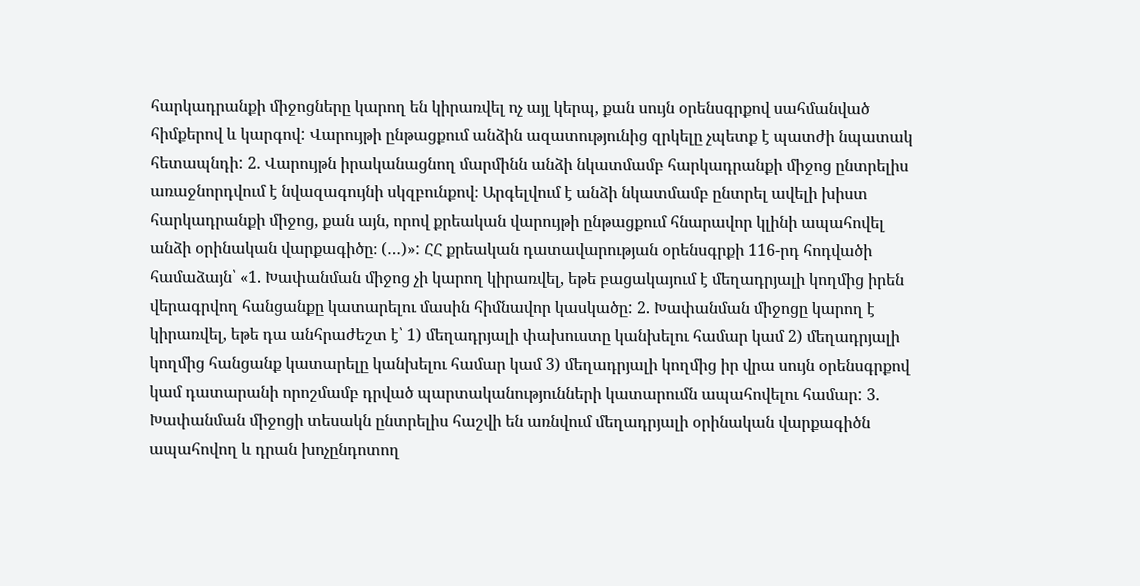հարկադրանքի միջոցները կարող են կիրառվել ոչ այլ կերպ, քան սույն օրենսգրքով սահմանված հիմքերով և կարգով: Վարույթի ընթացքում անձին ազատությունից զրկելը չպետք է պատժի նպատակ հետապնդի: 2. Վարույթն իրականացնող մարմինն անձի նկատմամբ հարկադրանքի միջոց ընտրելիս առաջնորդվում է նվազագույնի սկզբունքով։ Արգելվում է անձի նկատմամբ ընտրել ավելի խիստ հարկադրանքի միջոց, քան այն, որով քրեական վարույթի ընթացքում հնարավոր կլինի ապահովել անձի օրինական վարքագիծը։ (…)»: ՀՀ քրեական դատավարության օրենսգրքի 116-րդ հոդվածի համաձայն՝ «1. Խափանման միջոց չի կարող կիրառվել, եթե բացակայում է մեղադրյալի կողմից իրեն վերագրվող հանցանքը կատարելու մասին հիմնավոր կասկածը: 2. Խափանման միջոցը կարող է կիրառվել, եթե դա անհրաժեշտ է՝ 1) մեղադրյալի փախուստը կանխելու համար կամ 2) մեղադրյալի կողմից հանցանք կատարելը կանխելու համար կամ 3) մեղադրյալի կողմից իր վրա սույն օրենսգրքով կամ դատարանի որոշմամբ դրված պարտականությունների կատարումն ապահովելու համար: 3. Խափանման միջոցի տեսակն ընտրելիս հաշվի են առնվում մեղադրյալի օրինական վարքագիծն ապահովող և դրան խոչընդոտող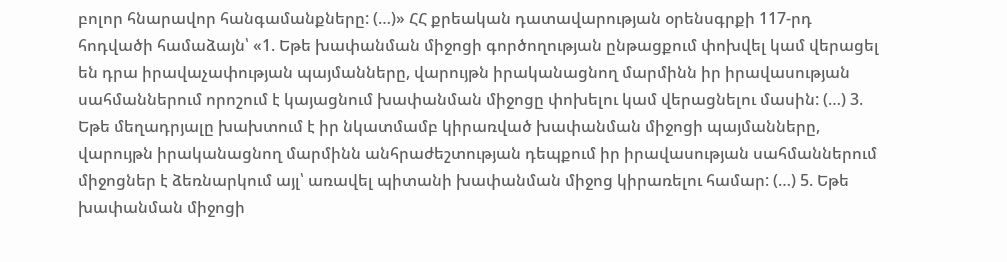բոլոր հնարավոր հանգամանքները: (…)» ՀՀ քրեական դատավարության օրենսգրքի 117-րդ հոդվածի համաձայն՝ «1. Եթե խափանման միջոցի գործողության ընթացքում փոխվել կամ վերացել են դրա իրավաչափության պայմանները, վարույթն իրականացնող մարմինն իր իրավասության սահմաններում որոշում է կայացնում խափանման միջոցը փոխելու կամ վերացնելու մասին: (…) 3. Եթե մեղադրյալը խախտում է իր նկատմամբ կիրառված խափանման միջոցի պայմանները, վարույթն իրականացնող մարմինն անհրաժեշտության դեպքում իր իրավասության սահմաններում միջոցներ է ձեռնարկում այլ՝ առավել պիտանի խափանման միջոց կիրառելու համար: (…) 5. Եթե խափանման միջոցի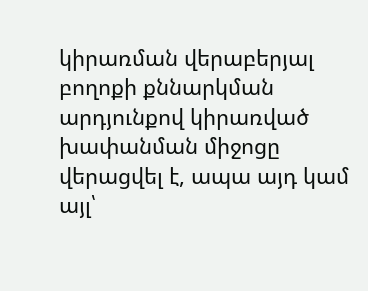կիրառման վերաբերյալ բողոքի քննարկման արդյունքով կիրառված խափանման միջոցը վերացվել է, ապա այդ կամ այլ՝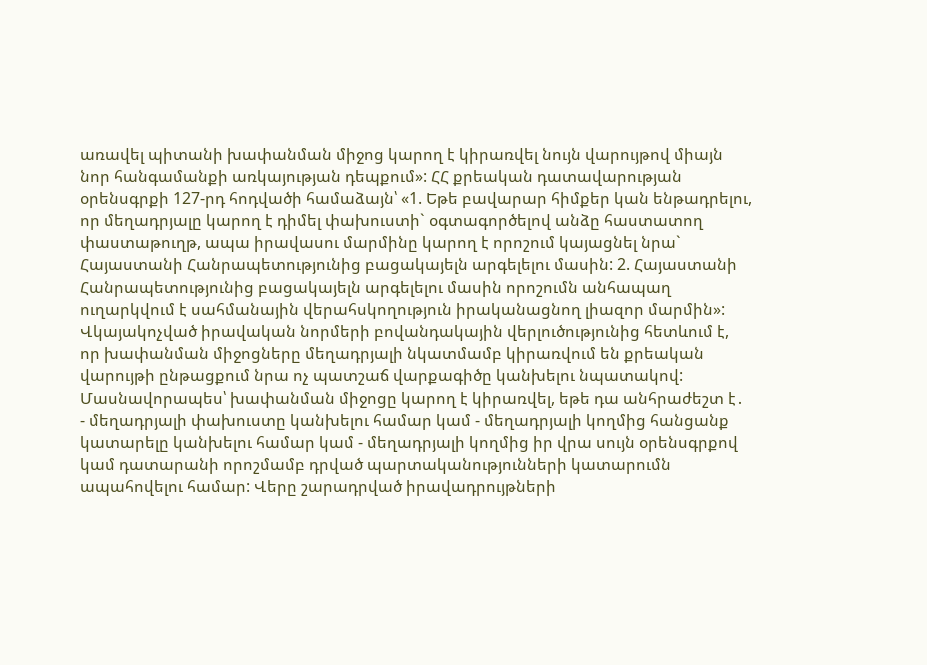առավել պիտանի խափանման միջոց կարող է կիրառվել նույն վարույթով միայն նոր հանգամանքի առկայության դեպքում»: ՀՀ քրեական դատավարության օրենսգրքի 127-րդ հոդվածի համաձայն՝ «1. Եթե բավարար հիմքեր կան ենթադրելու, որ մեղադրյալը կարող է դիմել փախուստի` օգտագործելով անձը հաստատող փաստաթուղթ, ապա իրավասու մարմինը կարող է որոշում կայացնել նրա` Հայաստանի Հանրապետությունից բացակայելն արգելելու մասին: 2. Հայաստանի Հանրապետությունից բացակայելն արգելելու մասին որոշումն անհապաղ ուղարկվում է սահմանային վերահսկողություն իրականացնող լիազոր մարմին»: Վկայակոչված իրավական նորմերի բովանդակային վերլուծությունից հետևում է, որ խափանման միջոցները մեղադրյալի նկատմամբ կիրառվում են քրեական վարույթի ընթացքում նրա ոչ պատշաճ վարքագիծը կանխելու նպատակով: Մասնավորապես՝ խափանման միջոցը կարող է կիրառվել, եթե դա անհրաժեշտ է․ - մեղադրյալի փախուստը կանխելու համար կամ - մեղադրյալի կողմից հանցանք կատարելը կանխելու համար կամ - մեղադրյալի կողմից իր վրա սույն օրենսգրքով կամ դատարանի որոշմամբ դրված պարտականությունների կատարումն ապահովելու համար: Վերը շարադրված իրավադրույթների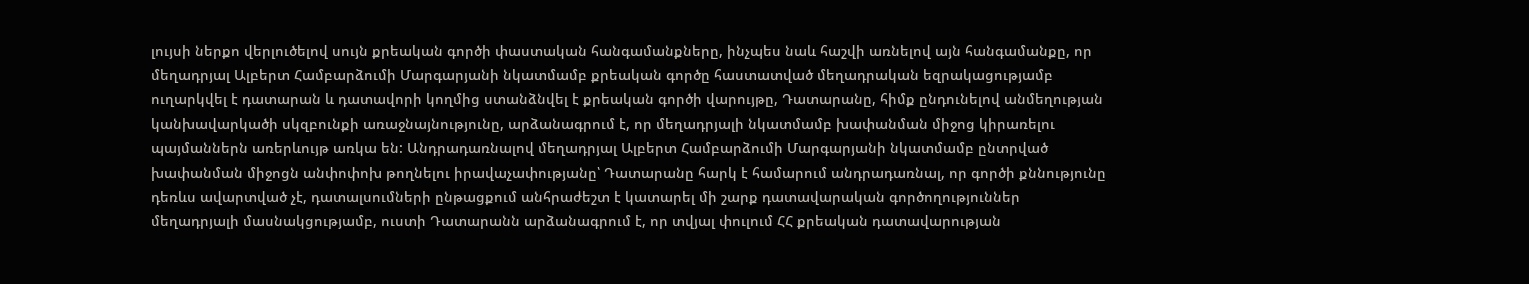լույսի ներքո վերլուծելով սույն քրեական գործի փաստական հանգամանքները, ինչպես նաև հաշվի առնելով այն հանգամանքը, որ մեղադրյալ Ալբերտ Համբարձումի Մարգարյանի նկատմամբ քրեական գործը հաստատված մեղադրական եզրակացությամբ ուղարկվել է դատարան և դատավորի կողմից ստանձնվել է քրեական գործի վարույթը, Դատարանը, հիմք ընդունելով անմեղության կանխավարկածի սկզբունքի առաջնայնությունը, արձանագրում է, որ մեղադրյալի նկատմամբ խափանման միջոց կիրառելու պայմաններն առերևույթ առկա են: Անդրադառնալով մեղադրյալ Ալբերտ Համբարձումի Մարգարյանի նկատմամբ ընտրված խափանման միջոցն անփոփոխ թողնելու իրավաչափությանը՝ Դատարանը հարկ է համարում անդրադառնալ, որ գործի քննությունը դեռևս ավարտված չէ, դատալսումների ընթացքում անհրաժեշտ է կատարել մի շարք դատավարական գործողություններ մեղադրյալի մասնակցությամբ, ուստի Դատարանն արձանագրում է, որ տվյալ փուլում ՀՀ քրեական դատավարության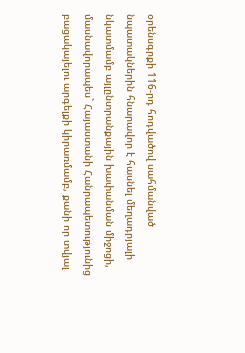օրենսգրքի 116-րդ հոդվածով սահմանված նպատակներին հնարավոր է հասնել մեղադրյալի նկատմամբ այլընտրանքային խափանման միջոցի, մասնավորապես` Հայաստանի Հանրապետությունից բացակայելու արգելքի կիրառմամբ, քանի որ տվյալ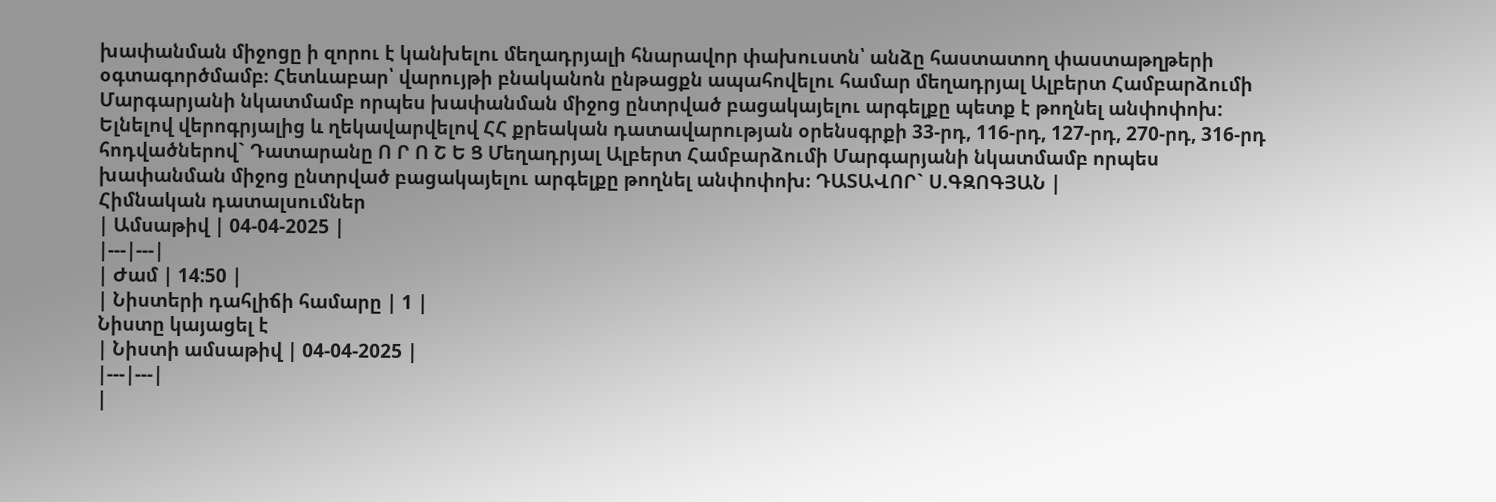խափանման միջոցը ի զորու է կանխելու մեղադրյալի հնարավոր փախուստն՝ անձը հաստատող փաստաթղթերի օգտագործմամբ։ Հետևաբար՝ վարույթի բնականոն ընթացքն ապահովելու համար մեղադրյալ Ալբերտ Համբարձումի Մարգարյանի նկատմամբ որպես խափանման միջոց ընտրված բացակայելու արգելքը պետք է թողնել անփոփոխ: Ելնելով վերոգրյալից և ղեկավարվելով ՀՀ քրեական դատավարության օրենսգրքի 33-րդ, 116-րդ, 127-րդ, 270-րդ, 316-րդ հոդվածներով` Դատարանը Ո Ր Ո Շ Ե Ց Մեղադրյալ Ալբերտ Համբարձումի Մարգարյանի նկատմամբ որպես խափանման միջոց ընտրված բացակայելու արգելքը թողնել անփոփոխ։ ԴԱՏԱՎՈՐ` Ս.ԳԶՈԳՅԱՆ |
Հիմնական դատալսումներ
| Ամսաթիվ | 04-04-2025 |
|---|---|
| Ժամ | 14:50 |
| Նիստերի դահլիճի համարը | 1 |
Նիստը կայացել է
| Նիստի ամսաթիվ | 04-04-2025 |
|---|---|
|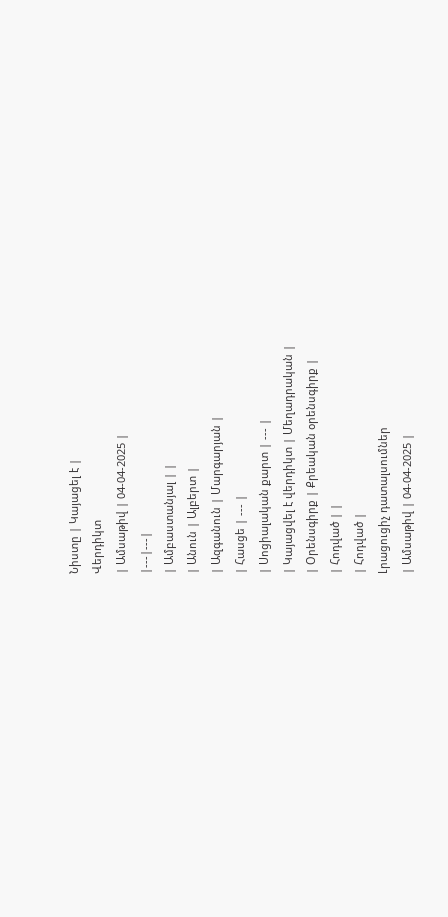Նիստը | Կայացել է |
Վերդիկտ
| Ամսաթիվ | 04-04-2025 |
|---|---|
| Ամբաստանյալ | |
| Անուն | Ալբերտ |
| Ազգանուն | Մարգարյան |
| Հասցե | --- |
| Սոցիալական քարտ | --- |
| Կայացվել է վերդիկտ | Մեղադրական |
| Օրենսգիրք | Քրեական օրենսգիրք |
| Հոդված | |
| Հոդված |
Լրացուցիչ դատալսումներ
| Ամսաթիվ | 04-04-2025 |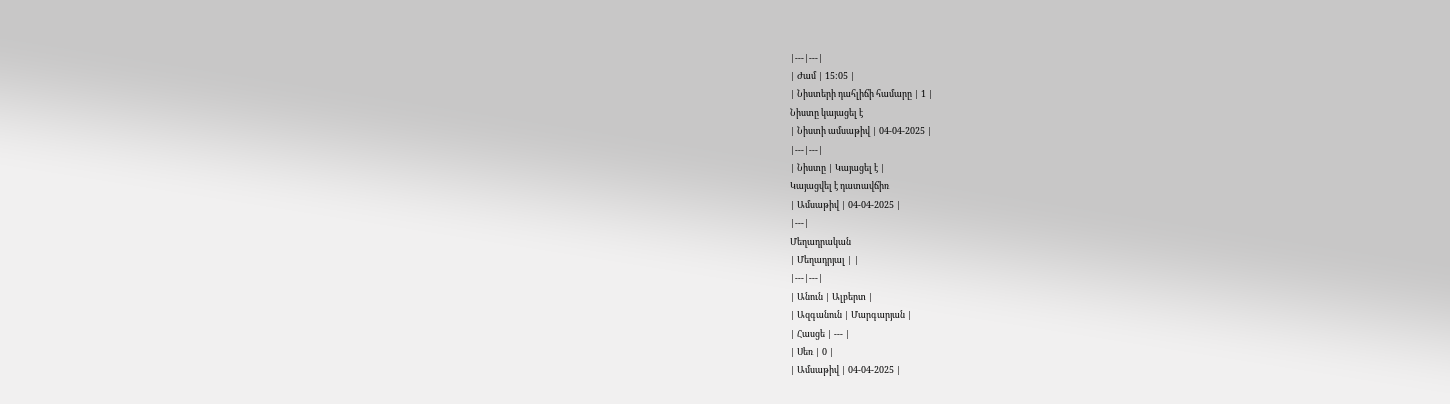|---|---|
| Ժամ | 15:05 |
| Նիստերի դահլիճի համարը | 1 |
Նիստը կայացել է
| Նիստի ամսաթիվ | 04-04-2025 |
|---|---|
| Նիստը | Կայացել է |
Կայացվել է դատավճիռ
| Ամսաթիվ | 04-04-2025 |
|---|
Մեղադրական
| Մեղադրյալ | |
|---|---|
| Անուն | Ալբերտ |
| Ազգանուն | Մարգարյան |
| Հասցե | --- |
| Սեռ | 0 |
| Ամսաթիվ | 04-04-2025 |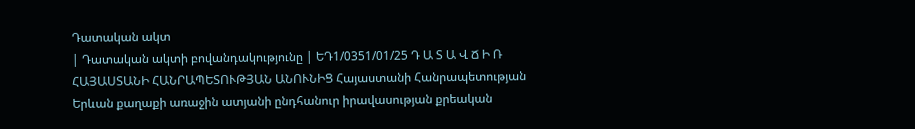Դատական ակտ
| Դատական ակտի բովանդակությունը | ԵԴ1/0351/01/25 Դ Ա Տ Ա Վ Ճ Ի Ռ ՀԱՅԱՍՏԱՆԻ ՀԱՆՐԱՊԵՏՈՒԹՅԱՆ ԱՆՈՒՆԻՑ Հայաստանի Հանրապետության Երևան քաղաքի առաջին ատյանի ընդհանուր իրավասության քրեական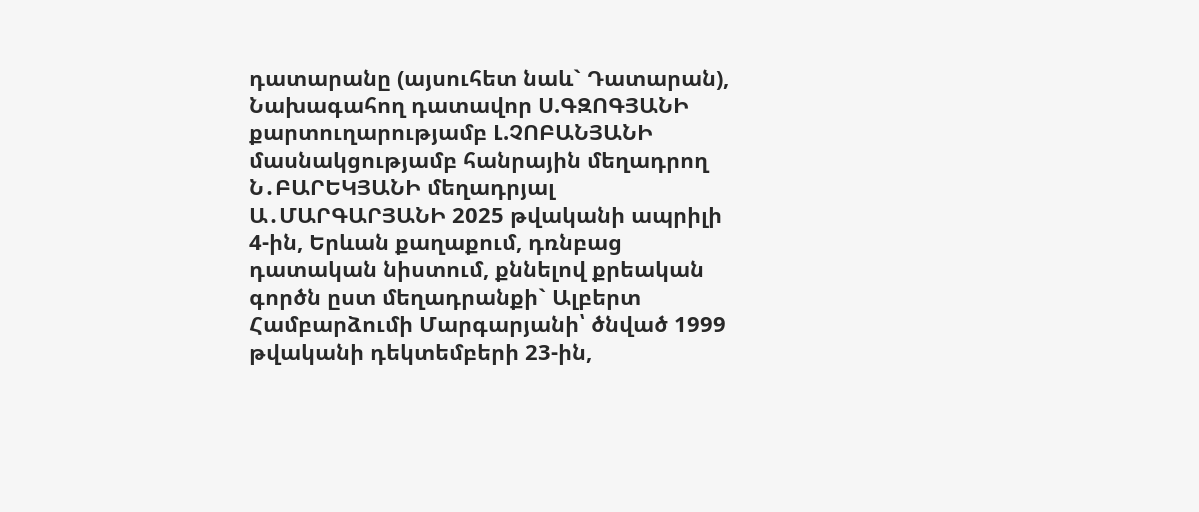դատարանը (այսուհետ նաև` Դատարան), Նախագահող դատավոր Ս.ԳԶՈԳՅԱՆԻ քարտուղարությամբ Լ.ՉՈԲԱՆՅԱՆԻ մասնակցությամբ հանրային մեղադրող Ն․ԲԱՐԵԿՅԱՆԻ մեղադրյալ Ա․ՄԱՐԳԱՐՅԱՆԻ 2025 թվականի ապրիլի 4-ին, Երևան քաղաքում, դռնբաց դատական նիստում, քննելով քրեական գործն ըստ մեղադրանքի` Ալբերտ Համբարձումի Մարգարյանի՝ ծնված 1999 թվականի դեկտեմբերի 23-ին,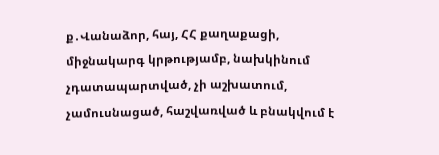ք․Վանաձոր, հայ, ՀՀ քաղաքացի, միջնակարգ կրթությամբ, նախկինում չդատապարտված, չի աշխատում, չամուսնացած, հաշվառված և բնակվում է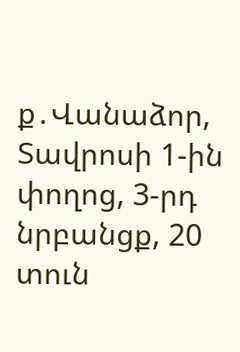ք․Վանաձոր, Տավրոսի 1-ին փողոց, 3-րդ նրբանցք, 20 տուն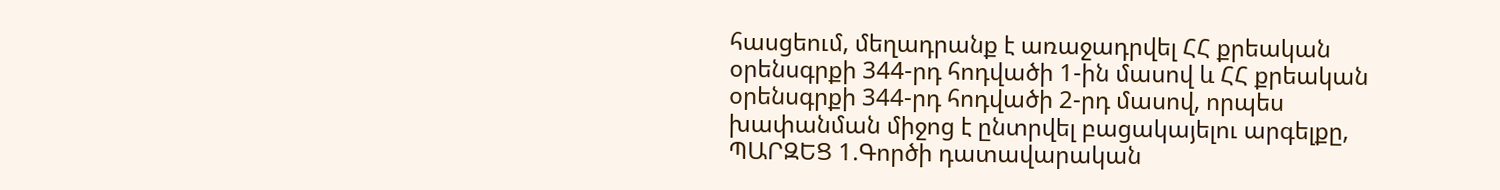հասցեում, մեղադրանք է առաջադրվել ՀՀ քրեական օրենսգրքի 344-րդ հոդվածի 1-ին մասով և ՀՀ քրեական օրենսգրքի 344-րդ հոդվածի 2-րդ մասով, որպես խափանման միջոց է ընտրվել բացակայելու արգելքը, ՊԱՐԶԵՑ 1.Գործի դատավարական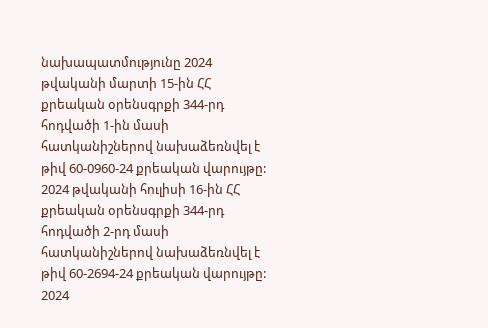նախապատմությունը 2024 թվականի մարտի 15-ին ՀՀ քրեական օրենսգրքի 344-րդ հոդվածի 1-ին մասի հատկանիշներով նախաձեռնվել է թիվ 60-0960-24 քրեական վարույթը: 2024 թվականի հուլիսի 16-ին ՀՀ քրեական օրենսգրքի 344-րդ հոդվածի 2-րդ մասի հատկանիշներով նախաձեռնվել է թիվ 60-2694-24 քրեական վարույթը: 2024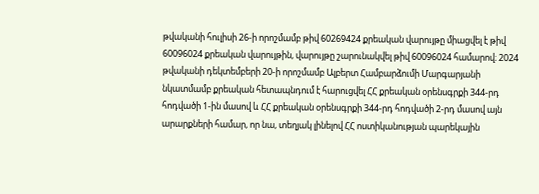թվականի հուլիսի 26-ի որոշմամբ թիվ 60269424 քրեական վարույթը միացվել է թիվ 60096024 քրեական վարույթին, վարույթը շարունակվել թիվ 60096024 համարով։ 2024 թվականի դեկտեմբերի 20-ի որոշմամբ Ալբերտ Համբարձումի Մարգարյանի նկատմամբ քրեական հետապնդում է հարուցվել ՀՀ քրեական օրենսգրքի 344-րդ հոդվածի 1-ին մասով և ՀՀ քրեական օրենսգրքի 344-րդ հոդվածի 2-րդ մասով այն արարքների համար, որ նա, տեղյակ լինելով ՀՀ ոստիկանության պարեկային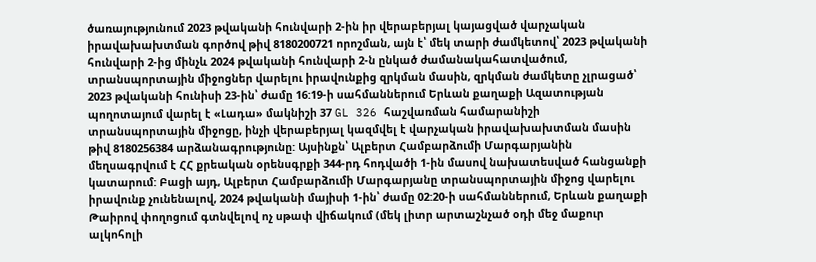ծառայությունում 2023 թվականի հունվարի 2-ին իր վերաբերյալ կայացված վարչական իրավախախտման գործով թիվ 8180200721 որոշման, այն է՝ մեկ տարի ժամկետով՝ 2023 թվականի հունվարի 2-ից մինչև 2024 թվականի հունվարի 2-ն ընկած ժամանակահատվածում, տրանսպորտային միջոցներ վարելու իրավունքից զրկման մասին, զրկման ժամկետը չլրացած՝ 2023 թվականի հունիսի 23-ին՝ ժամը 16:19-ի սահմաններում Երևան քաղաքի Ազատության պողոտայում վարել է «Լադա» մակնիշի 37 GL 326 հաշվառման համարանիշի տրանսպորտային միջոցը, ինչի վերաբերյալ կազմվել է վարչական իրավախախտման մասին թիվ 8180256384 արձանագրությունը: Այսինքն՝ Ալբերտ Համբարձումի Մարգարյանին մեղսագրվում է ՀՀ քրեական օրենսգրքի 344-րդ հոդվածի 1-ին մասով նախատեսված հանցանքի կատարում: Բացի այդ, Ալբերտ Համբարձումի Մարգարյանը տրանսպորտային միջոց վարելու իրավունք չունենալով, 2024 թվականի մայիսի 1-ին՝ ժամը 02:20-ի սահմաններում, Երևան քաղաքի Թաիրով փողոցում գտնվելով ոչ սթափ վիճակում (մեկ լիտր արտաշնչած օդի մեջ մաքուր ալկոհոլի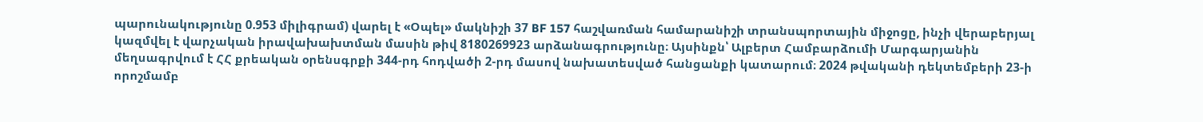պարունակությունը 0.953 միլիգրամ) վարել է «Օպել» մակնիշի 37 BF 157 հաշվառման համարանիշի տրանսպորտային միջոցը, ինչի վերաբերյալ կազմվել է վարչական իրավախախտման մասին թիվ 8180269923 արձանագրությունը։ Այսինքն՝ Ալբերտ Համբարձումի Մարգարյանին մեղսագրվում է ՀՀ քրեական օրենսգրքի 344-րդ հոդվածի 2-րդ մասով նախատեսված հանցանքի կատարում։ 2024 թվականի դեկտեմբերի 23-ի որոշմամբ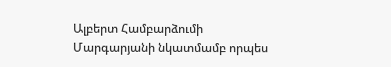Ալբերտ Համբարձումի Մարգարյանի նկատմամբ որպես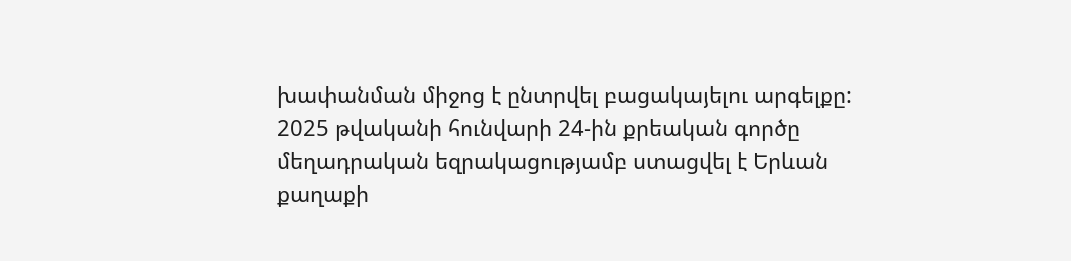խափանման միջոց է ընտրվել բացակայելու արգելքը: 2025 թվականի հունվարի 24-ին քրեական գործը մեղադրական եզրակացությամբ ստացվել է Երևան քաղաքի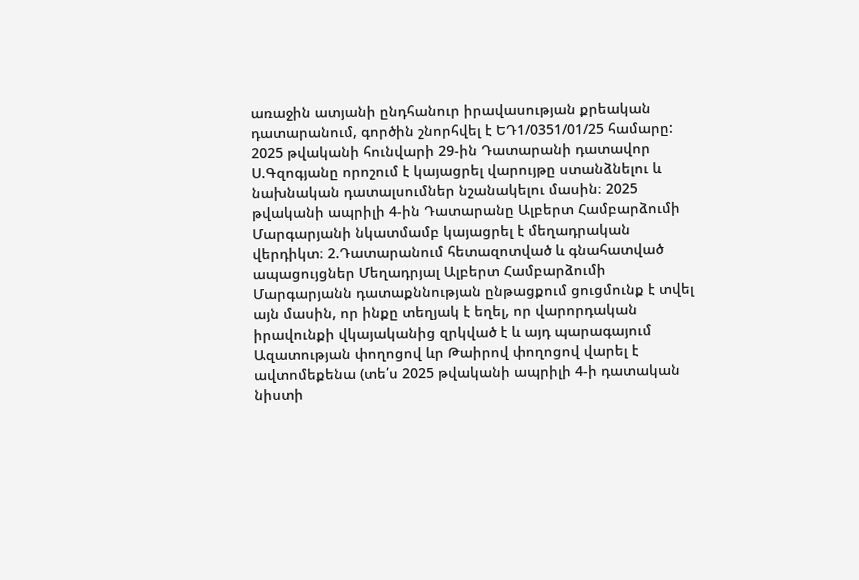առաջին ատյանի ընդհանուր իրավասության քրեական դատարանում, գործին շնորհվել է ԵԴ1/0351/01/25 համարը: 2025 թվականի հունվարի 29-ին Դատարանի դատավոր Ս.Գզոգյանը որոշում է կայացրել վարույթը ստանձնելու և նախնական դատալսումներ նշանակելու մասին։ 2025 թվականի ապրիլի 4-ին Դատարանը Ալբերտ Համբարձումի Մարգարյանի նկատմամբ կայացրել է մեղադրական վերդիկտ։ 2.Դատարանում հետազոտված և գնահատված ապացույցներ Մեղադրյալ Ալբերտ Համբարձումի Մարգարյանն դատաքննության ընթացքում ցուցմունք է տվել այն մասին, որ ինքը տեղյակ է եղել, որ վարորդական իրավունքի վկայականից զրկված է և այդ պարագայում Ազատության փողոցով ևր Թաիրով փողոցով վարել է ավտոմեքենա (տե՛ս 2025 թվականի ապրիլի 4-ի դատական նիստի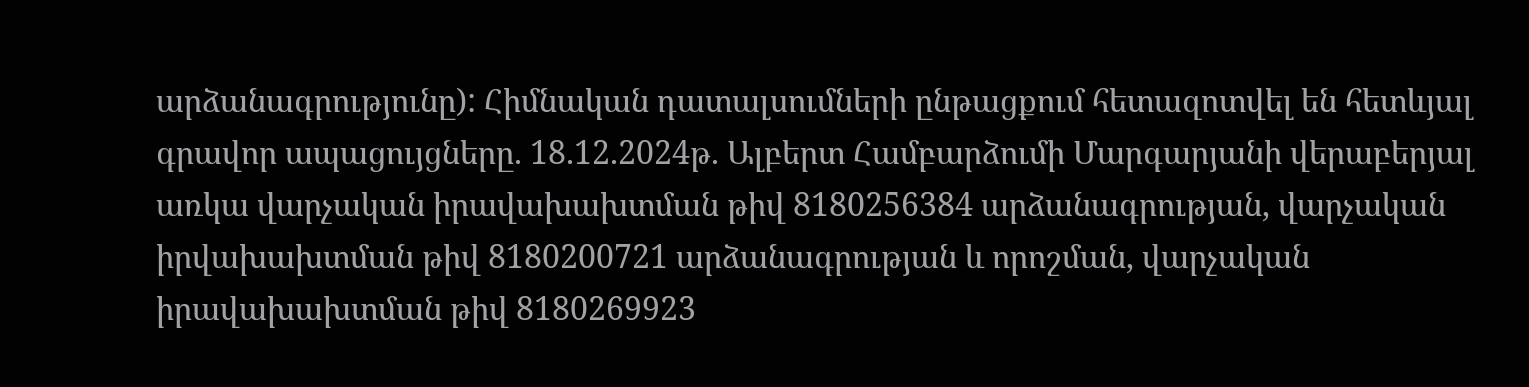արձանագրությունը): Հիմնական դատալսումների ընթացքում հետազոտվել են հետևյալ գրավոր ապացույցները. 18.12.2024թ. Ալբերտ Համբարձումի Մարգարյանի վերաբերյալ առկա վարչական իրավախախտման թիվ 8180256384 արձանագրության, վարչական իրվախախտման թիվ 8180200721 արձանագրության և որոշման, վարչական իրավախախտման թիվ 8180269923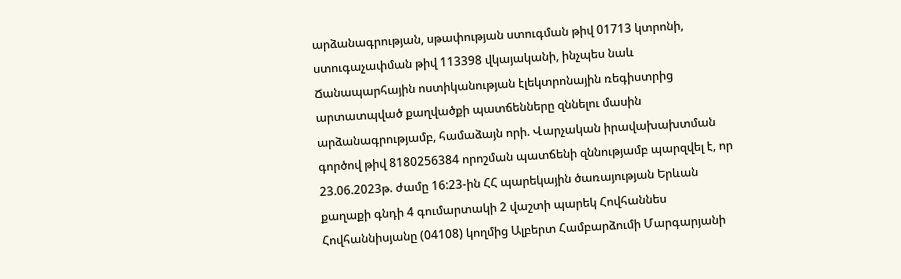արձանագրության, սթափության ստուգման թիվ 01713 կտրոնի, ստուգաչափման թիվ 113398 վկայականի, ինչպես նաև Ճանապարհային ոստիկանության էլեկտրոնային ռեգիստրից արտատպված քաղվածքի պատճենները զննելու մասին արձանագրությամբ, համաձայն որի. Վարչական իրավախախտման գործով թիվ 8180256384 որոշման պատճենի զննությամբ պարզվել է, որ 23.06.2023թ. ժամը 16:23-ին ՀՀ պարեկային ծառայության Երևան քաղաքի գնդի 4 գումարտակի 2 վաշտի պարեկ Հովհաննես Հովհաննիսյանը (04108) կողմից Ալբերտ Համբարձումի Մարգարյանի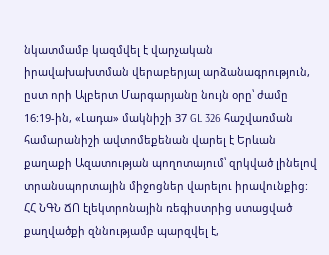նկատմամբ կազմվել է վարչական իրավախախտման վերաբերյալ արձանագրություն, ըստ որի Ալբերտ Մարգարյանը նույն օրը՝ ժամը 16:19-ին, «Լադա» մակնիշի 37 GL 326 հաշվառման համարանիշի ավտոմեքենան վարել է Երևան քաղաքի Ազատության պողոտայում՝ զրկված լինելով տրանսպորտային միջոցներ վարելու իրավունքից: ՀՀ ՆԳՆ ՃՈ էլեկտրոնային ռեգիստրից ստացված քաղվածքի զննությամբ պարզվել է,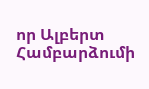որ Ալբերտ Համբարձումի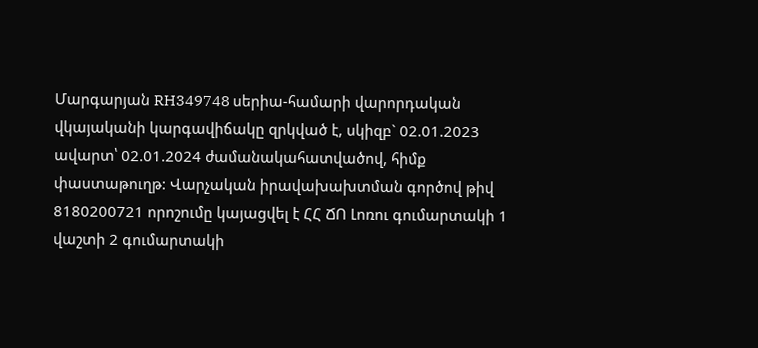Մարգարյան RH349748 սերիա-համարի վարորդական վկայականի կարգավիճակը զրկված է, սկիզբ` 02.01.2023 ավարտ՝ 02.01.2024 ժամանակահատվածով, հիմք փաստաթուղթ: Վարչական իրավախախտման գործով թիվ 8180200721 որոշումը կայացվել է ՀՀ ՃՈ Լոռու գումարտակի 1 վաշտի 2 գումարտակի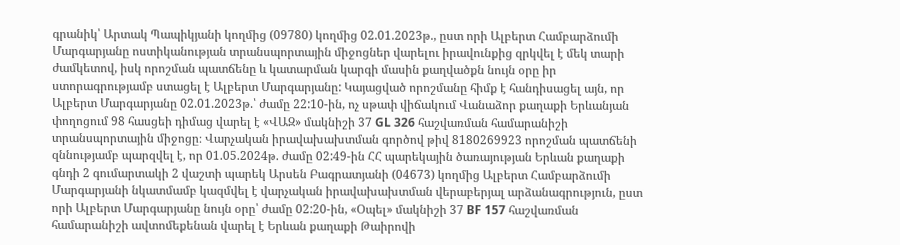գրանիկ՝ Արտակ Պապիկյանի կողմից (09780) կողմից 02.01.2023թ., ըստ որի Ալբերտ Համբարձումի Մարգարյանը ոստիկանության տրանսպորտային միջոցներ վարելու իրավունքից զրկվել է մեկ տարի ժամկետով, իսկ որոշման պատճենը և կատարման կարգի մասին քաղվածքն նույն օրը իր ստորագրությամբ ստացել է Ալբերտ Մարգարյանը: Կայացված որոշմանը հիմք է հանդիսացել այն, որ Ալբերտ Մարգարյանը 02.01.2023թ.՝ ժամը 22:10-ին, ոչ սթափ վիճակում Վանաձոր քաղաքի Երևանյան փողոցում 98 հասցեի դիմաց վարել է «ՎԱԶ» մակնիշի 37 GL 326 հաշվառման համարանիշի տրանսպորտային միջոցը։ Վարչական իրավախախտման գործով թիվ 8180269923 որոշման պատճենի զննությամբ պարզվել է, որ 01.05.2024թ. ժամը 02:49-ին ՀՀ պարեկային ծառայության Երևան քաղաքի գնդի 2 գումարտակի 2 վաշտի պարեկ Արսեն Բագրատյանի (04673) կողմից Ալբերտ Համբարձումի Մարգարյանի նկատմամբ կազմվել է վարչական իրավախախտման վերաբերյալ արձանագրություն, ըստ որի Ալբերտ Մարգարյանը նույն օրը՝ ժամը 02:20-ին, «Օպել» մակնիշի 37 BF 157 հաշվառման համարանիշի ավտոմեքենան վարել է Երևան քաղաքի Թաիրովի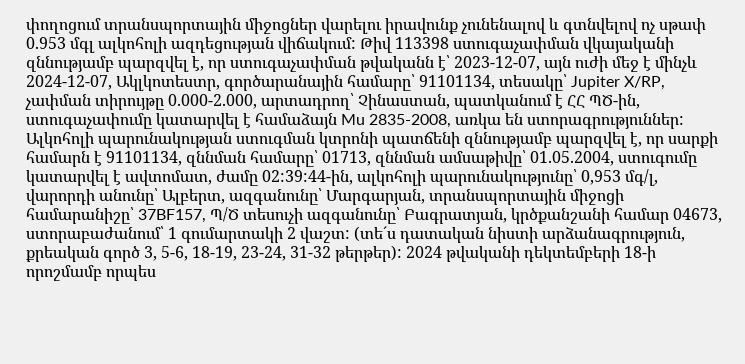փողոցում տրանսպորտային միջոցներ վարելու իրավունք չունենալով և գտնվելով ոչ սթափ 0.953 մգլ ալկոհոլի ազդեցության վիճակում: Թիվ 113398 ստուգաչափման վկայականի զննությամբ պարզվել է, որ ստուգաչափման թվականն է՝ 2023-12-07, այն ուժի մեջ է մինչև 2024-12-07, Ակլկոտեստր, գործարանային համարը՝ 91101134, տեսակը՝ Jupiter X/RP, չափման տիրույթը 0.000-2.000, արտադրող՝ Չինաստան, պատկանում է ՀՀ ՊԾ-ին, ստուգաչափումը կատարվել է համաձայն Mu 2835-2008, առկա են ստորագրություններ: Ալկոհոլի պարունակության ստուգման կտրոնի պատճենի զննությամբ պարզվել է, որ սարքի համարն է 91101134, զննման համարը՝ 01713, զննման ամսաթիվը՝ 01.05.2004, ստուգումը կատարվել է ավտոմատ, ժամը 02:39:44-ին, ալկոհոլի պարունակությունը՝ 0,953 մգ/լ, վարորդի անունը՝ Ալբերտ, ազգանունը՝ Մարգարյան, տրանսպորտային միջոցի համարանիշը՝ 37BF157, Պ/Ծ տեսուչի ազգանունը՝ Բագրատյան, կրծքանշանի համար 04673, ստորաբաժանում՝ 1 գումարտակի 2 վաշտ: (տե´ս դատական նիստի արձանագրություն, քրեական գործ 3, 5-6, 18-19, 23-24, 31-32 թերթեր): 2024 թվականի դեկտեմբերի 18-ի որոշմամբ որպես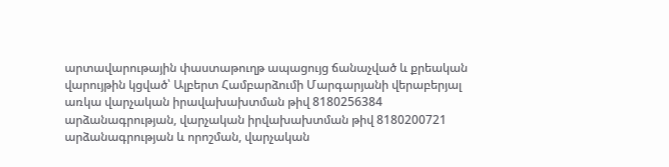արտավարութային փաստաթուղթ ապացույց ճանաչված և քրեական վարույթին կցված՝ Ալբերտ Համբարձումի Մարգարյանի վերաբերյալ առկա վարչական իրավախախտման թիվ 8180256384 արձանագրության, վարչական իրվախախտման թիվ 8180200721 արձանագրության և որոշման, վարչական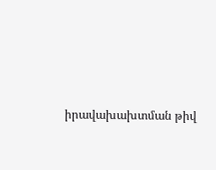իրավախախտման թիվ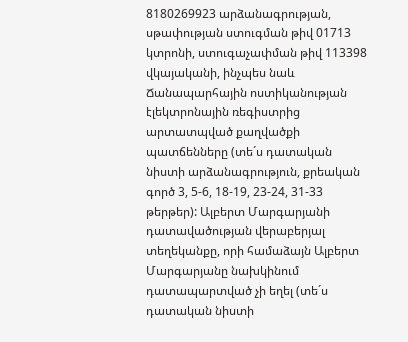8180269923 արձանագրության, սթափության ստուգման թիվ 01713 կտրոնի, ստուգաչափման թիվ 113398 վկայականի, ինչպես նաև Ճանապարհային ոստիկանության էլեկտրոնային ռեգիստրից արտատպված քաղվածքի պատճենները (տե´ս դատական նիստի արձանագրություն, քրեական գործ 3, 5-6, 18-19, 23-24, 31-33 թերթեր): Ալբերտ Մարգարյանի դատավածության վերաբերյալ տեղեկանքը, որի համաձայն Ալբերտ Մարգարյանը նախկինում դատապարտված չի եղել (տե´ս դատական նիստի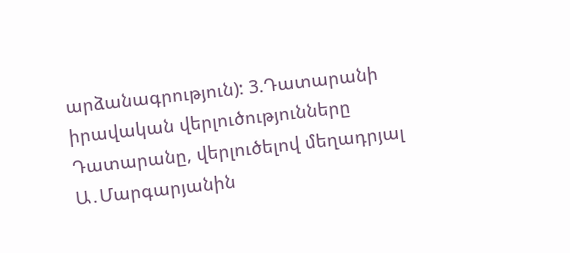արձանագրություն): 3.Դատարանի իրավական վերլուծությունները Դատարանը, վերլուծելով մեղադրյալ Ա․Մարգարյանին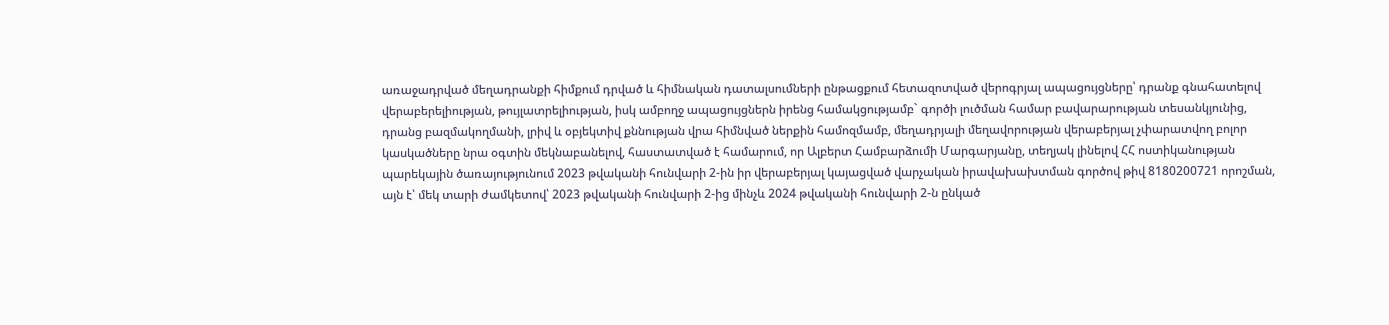առաջադրված մեղադրանքի հիմքում դրված և հիմնական դատալսումների ընթացքում հետազոտված վերոգրյալ ապացույցները՝ դրանք գնահատելով վերաբերելիության, թույլատրելիության, իսկ ամբողջ ապացույցներն իրենց համակցությամբ` գործի լուծման համար բավարարության տեսանկյունից, դրանց բազմակողմանի, լրիվ և օբյեկտիվ քննության վրա հիմնված ներքին համոզմամբ, մեղադրյալի մեղավորության վերաբերյալ չփարատվող բոլոր կասկածները նրա օգտին մեկնաբանելով, հաստատված է համարում, որ Ալբերտ Համբարձումի Մարգարյանը, տեղյակ լինելով ՀՀ ոստիկանության պարեկային ծառայությունում 2023 թվականի հունվարի 2-ին իր վերաբերյալ կայացված վարչական իրավախախտման գործով թիվ 8180200721 որոշման, այն է՝ մեկ տարի ժամկետով՝ 2023 թվականի հունվարի 2-ից մինչև 2024 թվականի հունվարի 2-ն ընկած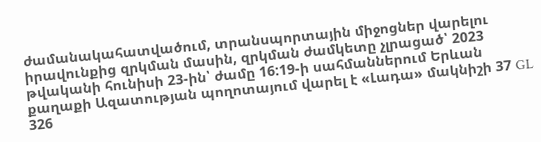ժամանակահատվածում, տրանսպորտային միջոցներ վարելու իրավունքից զրկման մասին, զրկման ժամկետը չլրացած՝ 2023 թվականի հունիսի 23-ին՝ ժամը 16:19-ի սահմաններում Երևան քաղաքի Ազատության պողոտայում վարել է «Լադա» մակնիշի 37 GL 326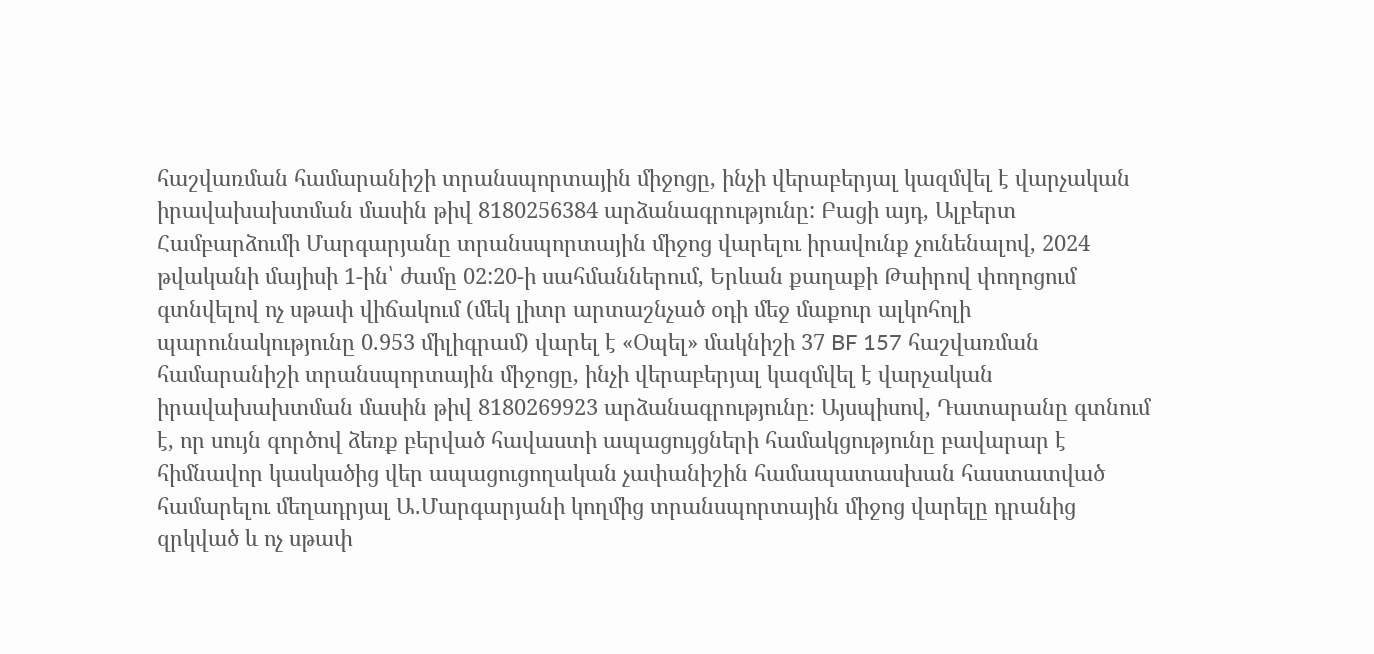հաշվառման համարանիշի տրանսպորտային միջոցը, ինչի վերաբերյալ կազմվել է վարչական իրավախախտման մասին թիվ 8180256384 արձանագրությունը: Բացի այդ, Ալբերտ Համբարձումի Մարգարյանը տրանսպորտային միջոց վարելու իրավունք չունենալով, 2024 թվականի մայիսի 1-ին՝ ժամը 02:20-ի սահմաններում, Երևան քաղաքի Թաիրով փողոցում գտնվելով ոչ սթափ վիճակում (մեկ լիտր արտաշնչած օդի մեջ մաքուր ալկոհոլի պարունակությունը 0.953 միլիգրամ) վարել է «Օպել» մակնիշի 37 BF 157 հաշվառման համարանիշի տրանսպորտային միջոցը, ինչի վերաբերյալ կազմվել է վարչական իրավախախտման մասին թիվ 8180269923 արձանագրությունը։ Այսպիսով, Դատարանը գտնում է, որ սույն գործով ձեռք բերված հավաստի ապացույցների համակցությունը բավարար է հիմնավոր կասկածից վեր ապացուցողական չափանիշին համապատասխան հաստատված համարելու մեղադրյալ Ա․Մարգարյանի կողմից տրանսպորտային միջոց վարելը դրանից զրկված և ոչ սթափ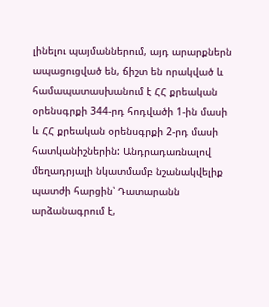լինելու պայմաններում, այդ արարքներն ապացուցված են, ճիշտ են որակված և համապատասխանում է ՀՀ քրեական օրենսգրքի 344-րդ հոդվածի 1-ին մասի և ՀՀ քրեական օրենսգրքի 2-րդ մասի հատկանիշներին: Անդրադառնալով մեղադրյալի նկատմամբ նշանակվելիք պատժի հարցին՝ Դատարանն արձանագրում է,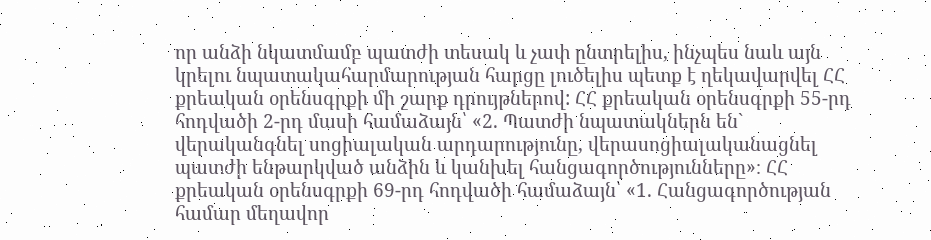որ անձի նկատմամբ պատժի տեսակ և չափ ընտրելիս, ինչպես նաև այն կրելու նպատակահարմարության հարցը լուծելիս պետք է ղեկավարվել ՀՀ քրեական օրենսգրքի մի շարք դրույթներով: ՀՀ քրեական օրենսգրքի 55-րդ հոդվածի 2-րդ մասի համաձայն՝ «2. Պատժի նպատակներն են` վերականգնել սոցիալական արդարությունը, վերասոցիալականացնել պատժի ենթարկված անձին և կանխել հանցագործությունները»։ ՀՀ քրեական օրենսգրքի 69-րդ հոդվածի համաձայն՝ «1. Հանցագործության համար մեղավոր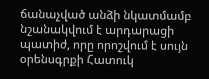ճանաչված անձի նկատմամբ նշանակվում է արդարացի պատիժ, որը որոշվում է սույն օրենսգրքի Հատուկ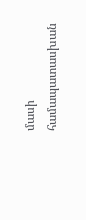մասի համապատասխան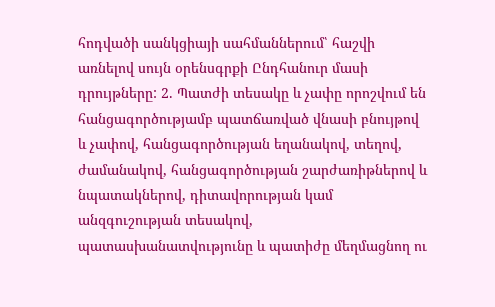հոդվածի սանկցիայի սահմաններում՝ հաշվի առնելով սույն օրենսգրքի Ընդհանուր մասի դրույթները: 2. Պատժի տեսակը և չափը որոշվում են հանցագործությամբ պատճառված վնասի բնույթով և չափով, հանցագործության եղանակով, տեղով, ժամանակով, հանցագործության շարժառիթներով և նպատակներով, դիտավորության կամ անզգուշության տեսակով, պատասխանատվությունը և պատիժը մեղմացնող ու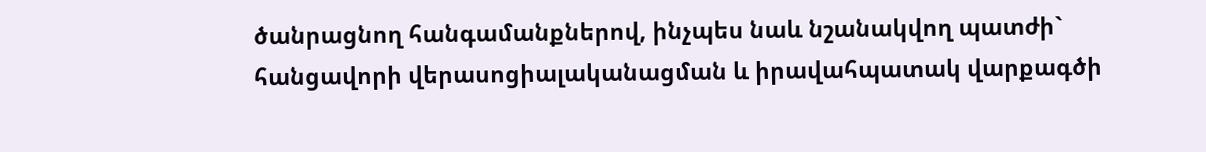ծանրացնող հանգամանքներով, ինչպես նաև նշանակվող պատժի` հանցավորի վերասոցիալականացման և իրավահպատակ վարքագծի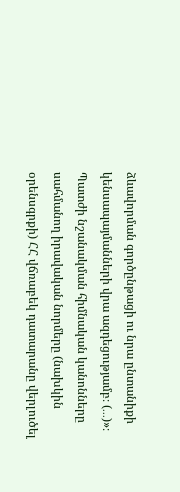ձևավորման գործընթացի ու նրա ընտանիքի կենսապայմանների վրա ազդեցությամբ։ (․․․)»։ Պատժի նշանակման հիմնական կանոնները սահմանող իրավական նորմերը (նախկին օրենսգրքի) ՀՀ վճռաբեկ դատարանը վերլուծել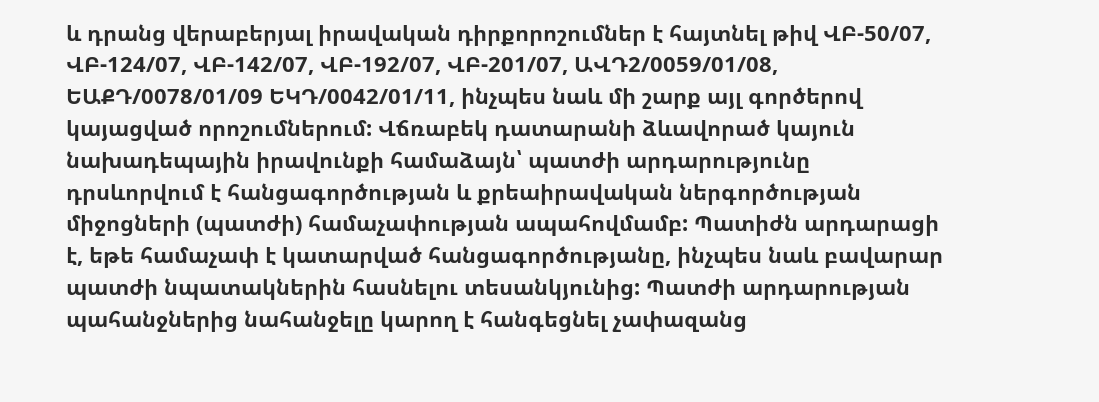և դրանց վերաբերյալ իրավական դիրքորոշումներ է հայտնել թիվ ՎԲ-50/07, ՎԲ-124/07, ՎԲ-142/07, ՎԲ-192/07, ՎԲ-201/07, ԱՎԴ2/0059/01/08, ԵԱՔԴ/0078/01/09 ԵԿԴ/0042/01/11, ինչպես նաև մի շարք այլ գործերով կայացված որոշումներում: Վճռաբեկ դատարանի ձևավորած կայուն նախադեպային իրավունքի համաձայն՝ պատժի արդարությունը դրսևորվում է հանցագործության և քրեաիրավական ներգործության միջոցների (պատժի) համաչափության ապահովմամբ: Պատիժն արդարացի է, եթե համաչափ է կատարված հանցագործությանը, ինչպես նաև բավարար պատժի նպատակներին հասնելու տեսանկյունից: Պատժի արդարության պահանջներից նահանջելը կարող է հանգեցնել չափազանց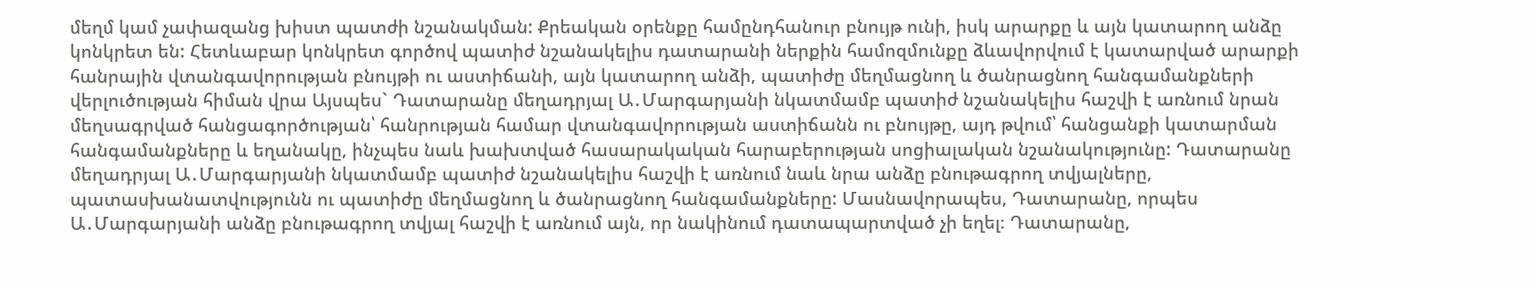մեղմ կամ չափազանց խիստ պատժի նշանակման: Քրեական օրենքը համընդհանուր բնույթ ունի, իսկ արարքը և այն կատարող անձը կոնկրետ են: Հետևաբար կոնկրետ գործով պատիժ նշանակելիս դատարանի ներքին համոզմունքը ձևավորվում է կատարված արարքի հանրային վտանգավորության բնույթի ու աստիճանի, այն կատարող անձի, պատիժը մեղմացնող և ծանրացնող հանգամանքների վերլուծության հիման վրա Այսպես` Դատարանը մեղադրյալ Ա․Մարգարյանի նկատմամբ պատիժ նշանակելիս հաշվի է առնում նրան մեղսագրված հանցագործության՝ հանրության համար վտանգավորության աստիճանն ու բնույթը, այդ թվում՝ հանցանքի կատարման հանգամանքները և եղանակը, ինչպես նաև խախտված հասարակական հարաբերության սոցիալական նշանակությունը: Դատարանը մեղադրյալ Ա․Մարգարյանի նկատմամբ պատիժ նշանակելիս հաշվի է առնում նաև նրա անձը բնութագրող տվյալները, պատասխանատվությունն ու պատիժը մեղմացնող և ծանրացնող հանգամանքները: Մասնավորապես, Դատարանը, որպես Ա․Մարգարյանի անձը բնութագրող տվյալ հաշվի է առնում այն, որ նակինում դատապարտված չի եղել։ Դատարանը,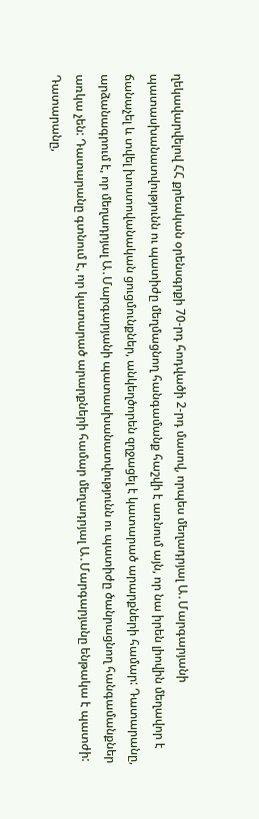ղեկավարվելով ՀՀ քրեական օրենսգրքի 70-րդ հոդվածի 2-րդ մասով, որպես մեղադրյալ Ա․Մարգարյանի պատասխանատվությունն ու պատիժը մեղմացնող հանգամանք հաշվի է առնում այն, որ նա իրեն լիովին մեղավոր է ճանաչել և տվել խոստովանական ցուցմունքներ, անկեղծորեն զղջացել է կատարած արարքների համար: Դատարանը, արձանագրում է, որ մեղադրյալ Ա․Մարգարյանի պատասխանատվությունն ու պատիժը ծանրացնող հանգամանքներ առկա չեն: Դատարանը գտնում է, որ կատարած արարքների համար մեղադրյալ Ա․Մարգարյանը ենթակա է պատժի: Դատարանը,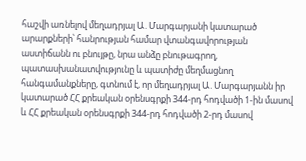հաշվի առնելով մեղադրյալ Ա․Մարգարյանի կատարած արարքների՝ հանրության համար վտանգավորության աստիճանն ու բնույթը, նրա անձը բնութագրող, պատասխանատվությունը և պատիժը մեղմացնող հանգամանքները, գտնում է, որ մեղադրյալ Ա․Մարգարյանն իր կատարած ՀՀ քրեական օրենսգրքի 344-րդ հոդվածի 1-ին մասով և ՀՀ քրեական օրենսգրքի 344-րդ հոդվածի 2-րդ մասով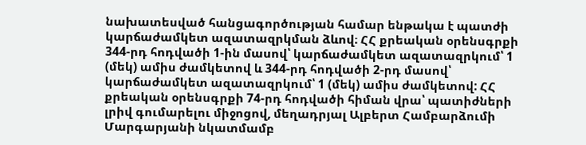նախատեսված հանցագործության համար ենթակա է պատժի կարճաժամկետ ազատազրկման ձևով։ ՀՀ քրեական օրենսգրքի 344-րդ հոդվածի 1-ին մասով՝ կարճաժամկետ ազատազրկում՝ 1 (մեկ) ամիս ժամկետով և 344-րդ հոդվածի 2-րդ մասով՝ կարճաժամկետ ազատազրկում՝ 1 (մեկ) ամիս ժամկետով: ՀՀ քրեական օրենսգրքի 74-րդ հոդվածի հիման վրա՝ պատիժների լրիվ գումարելու միջոցով, մեղադրյալ Ալբերտ Համբարձումի Մարգարյանի նկատմամբ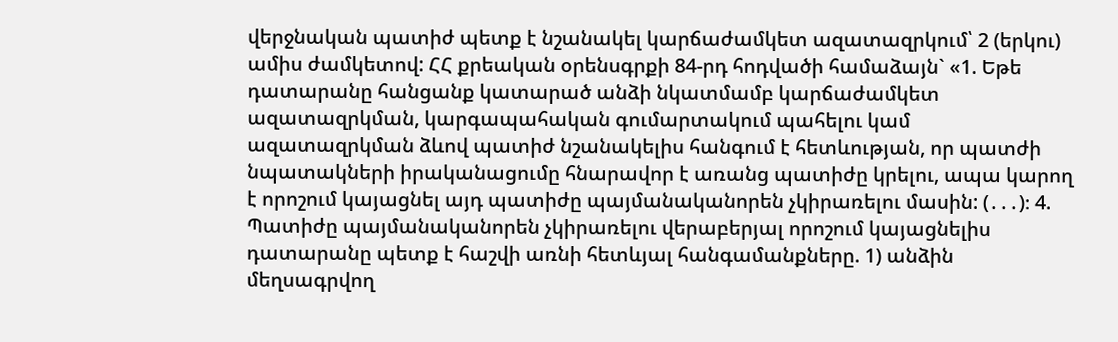վերջնական պատիժ պետք է նշանակել կարճաժամկետ ազատազրկում՝ 2 (երկու) ամիս ժամկետով: ՀՀ քրեական օրենսգրքի 84-րդ հոդվածի համաձայն` «1. Եթե դատարանը հանցանք կատարած անձի նկատմամբ կարճաժամկետ ազատազրկման, կարգապահական գումարտակում պահելու կամ ազատազրկման ձևով պատիժ նշանակելիս հանգում է հետևության, որ պատժի նպատակների իրականացումը հնարավոր է առանց պատիժը կրելու, ապա կարող է որոշում կայացնել այդ պատիժը պայմանականորեն չկիրառելու մասին: (․․․)։ 4. Պատիժը պայմանականորեն չկիրառելու վերաբերյալ որոշում կայացնելիս դատարանը պետք է հաշվի առնի հետևյալ հանգամանքները. 1) անձին մեղսագրվող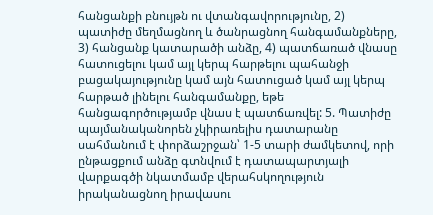հանցանքի բնույթն ու վտանգավորությունը, 2) պատիժը մեղմացնող և ծանրացնող հանգամանքները, 3) հանցանք կատարածի անձը, 4) պատճառած վնասը հատուցելու կամ այլ կերպ հարթելու պահանջի բացակայությունը կամ այն հատուցած կամ այլ կերպ հարթած լինելու հանգամանքը, եթե հանցագործությամբ վնաս է պատճառվել: 5. Պատիժը պայմանականորեն չկիրառելիս դատարանը սահմանում է փորձաշրջան՝ 1-5 տարի ժամկետով, որի ընթացքում անձը գտնվում է դատապարտյալի վարքագծի նկատմամբ վերահսկողություն իրականացնող իրավասու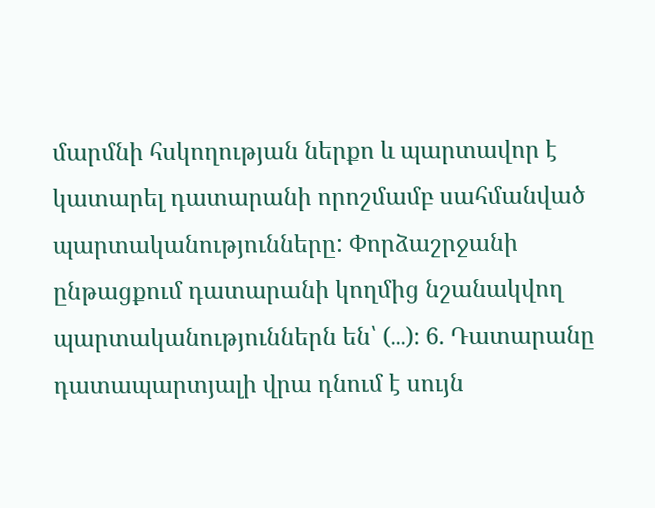մարմնի հսկողության ներքո և պարտավոր է կատարել դատարանի որոշմամբ սահմանված պարտականությունները: Փորձաշրջանի ընթացքում դատարանի կողմից նշանակվող պարտականություններն են՝ (․․․)։ 6. Դատարանը դատապարտյալի վրա դնում է սույն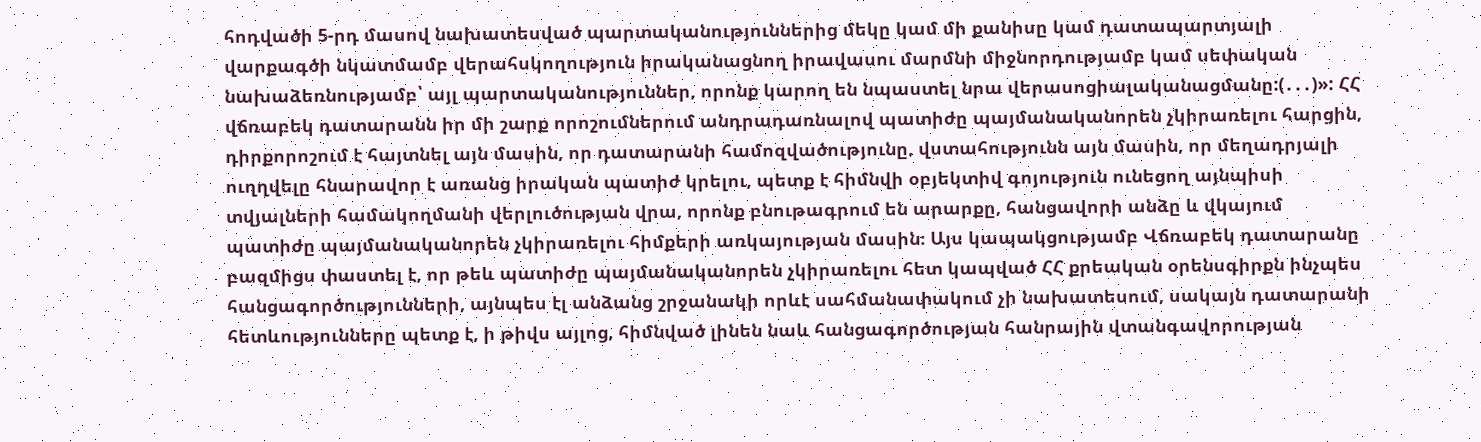հոդվածի 5-րդ մասով նախատեսված պարտականություններից մեկը կամ մի քանիսը կամ դատապարտյալի վարքագծի նկատմամբ վերահսկողություն իրականացնող իրավասու մարմնի միջնորդությամբ կամ սեփական նախաձեռնությամբ՝ այլ պարտականություններ, որոնք կարող են նպաստել նրա վերասոցիալականացմանը:(․․․)»: ՀՀ վճռաբեկ դատարանն իր մի շարք որոշումներում անդրադառնալով պատիժը պայմանականորեն չկիրառելու հարցին, դիրքորոշում է հայտնել այն մասին, որ դատարանի համոզվածությունը, վստահությունն այն մասին, որ մեղադրյալի ուղղվելը հնարավոր է առանց իրական պատիժ կրելու, պետք է հիմնվի օբյեկտիվ գոյություն ունեցող այնպիսի տվյալների համակողմանի վերլուծության վրա, որոնք բնութագրում են արարքը, հանցավորի անձը և վկայում պատիժը պայմանականորեն չկիրառելու հիմքերի առկայության մասին։ Այս կապակցությամբ Վճռաբեկ դատարանը բազմիցս փաստել է, որ թեև պատիժը պայմանականորեն չկիրառելու հետ կապված ՀՀ քրեական օրենսգիրքն ինչպես հանցագործությունների, այնպես էլ անձանց շրջանակի որևէ սահմանափակում չի նախատեսում, սակայն դատարանի հետևությունները պետք է, ի թիվս այլոց, հիմնված լինեն նաև հանցագործության հանրային վտանգավորության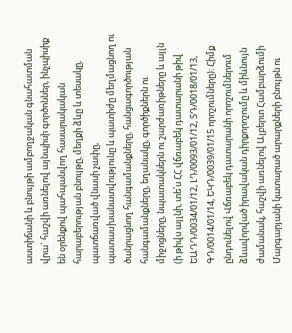աստիճանի և բնույթի ամբողջական գնահատման վրա` հաշվի առնելով այնպիսի գործոններ, ինչպիսիք են օրենքով պահպանվող հասարակական հարաբերության բնույթը, մեղքի ձևը և տեսակը, պատճառված վնասի չափը, պատաuխանատվությունը և պատիժը մեղմացնող ու ծանրացնող հանգամանքները, հանցագործության հանգամանքները, եղանակը, գործիքներն ու միջոցները, նպատակներն ու շարժառիթները և այլն (ի թիվս այլնի, տե՛ս ՀՀ վճռաբեկ դատարանի թիվ ԵԱԴԴ/0034/01/12, ԼԴ/0093/01/12, ՏԴ/0018/01/13, ԳԴ/0014/01/14, ԵԿԴ/0039/01/15 որոշումները)։ Հիմք ընդունելով Վճռաբեկ դատարանի որոշումներում ձևավորված իրավական դիրքորոշումը և միևնույն ժամանակ, հաշվի առնելով Ալբերտ Համբարձումի Մարգարյանի կատարած արարքների բնույթն ու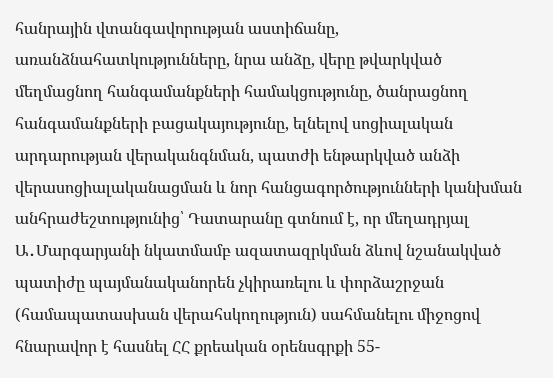հանրային վտանգավորության աստիճանը, առանձնահատկությունները, նրա անձը, վերը թվարկված մեղմացնող հանգամանքների համակցությունը, ծանրացնող հանգամանքների բացակայությունը, ելնելով սոցիալական արդարության վերականգնման, պատժի ենթարկված անձի վերասոցիալականացման և նոր հանցագործությունների կանխման անհրաժեշտությունից՝ Դատարանը գտնում է, որ մեղադրյալ Ա․Մարգարյանի նկատմամբ ազատազրկման ձևով նշանակված պատիժը պայմանականորեն չկիրառելու և փորձաշրջան (համապատասխան վերահսկողություն) սահմանելու միջոցով հնարավոր է հասնել ՀՀ քրեական օրենսգրքի 55-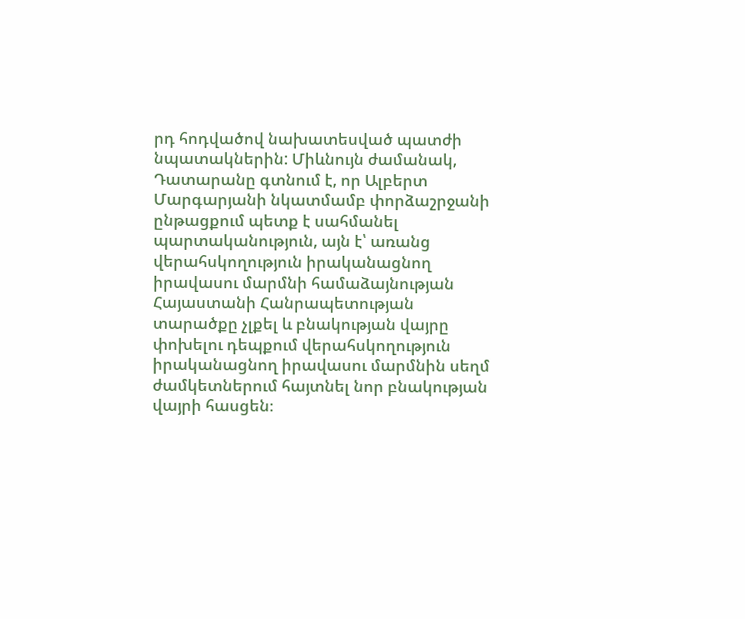րդ հոդվածով նախատեսված պատժի նպատակներին: Միևնույն ժամանակ, Դատարանը գտնում է, որ Ալբերտ Մարգարյանի նկատմամբ փորձաշրջանի ընթացքում պետք է սահմանել պարտականություն, այն է՝ առանց վերահսկողություն իրականացնող իրավասու մարմնի համաձայնության Հայաստանի Հանրապետության տարածքը չլքել և բնակության վայրը փոխելու դեպքում վերահսկողություն իրականացնող իրավասու մարմնին սեղմ ժամկետներում հայտնել նոր բնակության վայրի հասցեն։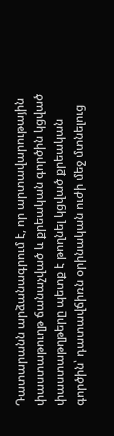Դատարանն արձանագրում է, որ արտավարութային փաստաթուղթ ճանաչված և քրեական գործին կցված փաստաթղթերը պետք է թողնել կցված քրեական գործին՝ դատավճիռն օրինական ուժի մեջ մտնելուց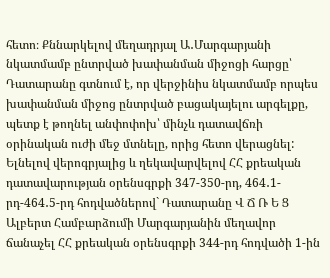հետո։ Քննարկելով մեղադրյալ Ա․Մարգարյանի նկատմամբ ընտրված խափանման միջոցի հարցը՝ Դատարանը գտնում է, որ վերջինիս նկատմամբ որպես խափանման միջոց ընտրված բացակայելու արգելքը, պետք է թողնել անփոփոխ՝ մինչև դատավճռի օրինական ուժի մեջ մտնելը, որից հետո վերացնել: Ելնելով վերոգրյալից և ղեկավարվելով ՀՀ քրեական դատավարության օրենսգրքի 347-350-րդ, 464․1-րդ-464․5-րդ հոդվածներով` Դատարանը Վ Ճ Ռ Ե Ց Ալբերտ Համբարձումի Մարգարյանին մեղավոր ճանաչել ՀՀ քրեական օրենսգրքի 344-րդ հոդվածի 1-ին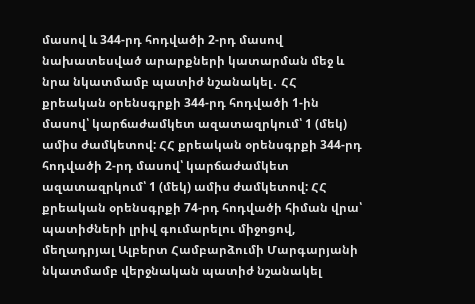մասով և 344-րդ հոդվածի 2-րդ մասով նախատեսված արարքների կատարման մեջ և նրա նկատմամբ պատիժ նշանակել․ ՀՀ քրեական օրենսգրքի 344-րդ հոդվածի 1-ին մասով՝ կարճաժամկետ ազատազրկում՝ 1 (մեկ) ամիս ժամկետով: ՀՀ քրեական օրենսգրքի 344-րդ հոդվածի 2-րդ մասով՝ կարճաժամկետ ազատազրկում՝ 1 (մեկ) ամիս ժամկետով: ՀՀ քրեական օրենսգրքի 74-րդ հոդվածի հիման վրա՝ պատիժների լրիվ գումարելու միջոցով, մեղադրյալ Ալբերտ Համբարձումի Մարգարյանի նկատմամբ վերջնական պատիժ նշանակել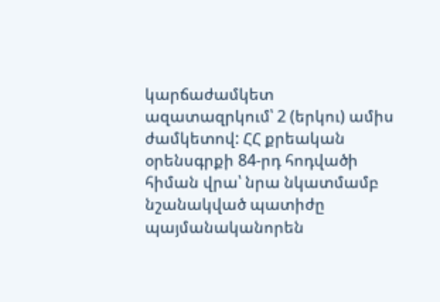կարճաժամկետ ազատազրկում՝ 2 (երկու) ամիս ժամկետով: ՀՀ քրեական օրենսգրքի 84-րդ հոդվածի հիման վրա՝ նրա նկատմամբ նշանակված պատիժը պայմանականորեն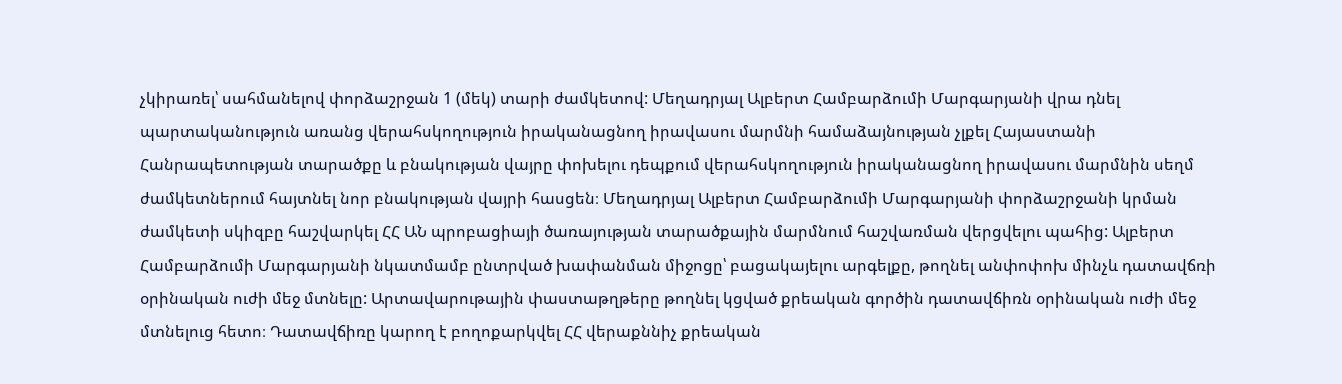չկիրառել՝ սահմանելով փորձաշրջան 1 (մեկ) տարի ժամկետով: Մեղադրյալ Ալբերտ Համբարձումի Մարգարյանի վրա դնել պարտականություն առանց վերահսկողություն իրականացնող իրավասու մարմնի համաձայնության չլքել Հայաստանի Հանրապետության տարածքը և բնակության վայրը փոխելու դեպքում վերահսկողություն իրականացնող իրավասու մարմնին սեղմ ժամկետներում հայտնել նոր բնակության վայրի հասցեն։ Մեղադրյալ Ալբերտ Համբարձումի Մարգարյանի փորձաշրջանի կրման ժամկետի սկիզբը հաշվարկել ՀՀ ԱՆ պրոբացիայի ծառայության տարածքային մարմնում հաշվառման վերցվելու պահից: Ալբերտ Համբարձումի Մարգարյանի նկատմամբ ընտրված խափանման միջոցը՝ բացակայելու արգելքը, թողնել անփոփոխ մինչև դատավճռի օրինական ուժի մեջ մտնելը: Արտավարութային փաստաթղթերը թողնել կցված քրեական գործին դատավճիռն օրինական ուժի մեջ մտնելուց հետո։ Դատավճիռը կարող է բողոքարկվել ՀՀ վերաքննիչ քրեական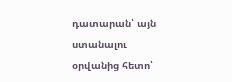դատարան՝ այն ստանալու օրվանից հետո՝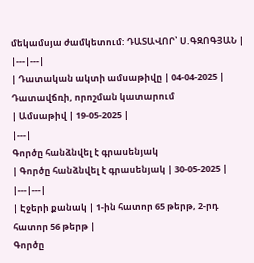մեկամսյա ժամկետում: ԴԱՏԱՎՈՐ՝ Ս.ԳԶՈԳՅԱՆ |
|---|---|
| Դատական ակտի ամսաթիվը | 04-04-2025 |
Դատավճռի, որոշման կատարում
| Ամսաթիվ | 19-05-2025 |
|---|
Գործը հանձնվել է գրասենյակ
| Գործը հանձնվել է գրասենյակ | 30-05-2025 |
|---|---|
| Էջերի քանակ | 1-ին հատոր 65 թերթ, 2-րդ հատոր 56 թերթ |
Գործը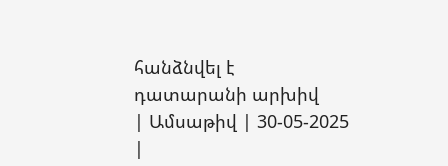հանձնվել է դատարանի արխիվ
| Ամսաթիվ | 30-05-2025 |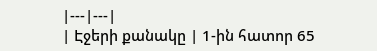|---|---|
| Էջերի քանակը | 1-ին հատոր 65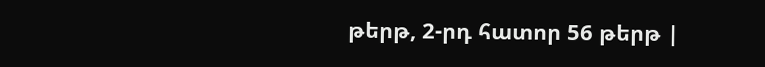թերթ, 2-րդ հատոր 56 թերթ |